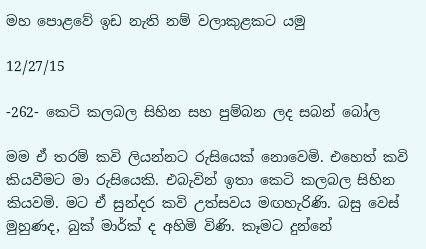මහ පොළවේ ඉඩ නැති නම් වලාකුළකට යමු

12/27/15

-262- කෙටි කලබල සිහින සහ පුම්බන ලද සබන් බෝල

මම ඒ තරම් කවි ලියන්නට රුසියෙක් නොවෙමි. එහෙත් කවි කියවීමට මා රුසියෙකි. එබැවින් ඉතා කෙටි කලබල සිහින කියවමි. මට ඒ සුන්දර කවි උත්සවය මඟහැරිණි. බසු වෙස් මුහුණද, බුක් මාර්ක් ද අහිමි විණි. කෑමට දුන්නේ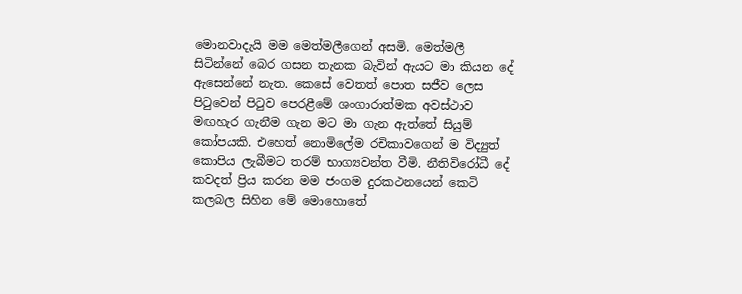මොනවාදැයි මම මෙත්මලීගෙන් අසමි. මෙත්මලී සිටින්නේ බෙර ගසන තැනක බැවින් ඇයට මා කියන දේ ඇසෙන්නේ නැත. කෙසේ වෙතත් පොත සජීව ලෙස පිටුවෙන් පිටුව පෙරළීමේ ශංගාරාත්මක අවස්ථාව මඟහැර ගැනීම ගැන මට මා ගැන ඇත්තේ සියුම් කෝපයකි. එහෙත් නොමිලේම රචිකාවගෙන් ම විද්‍යුත් කොපිය ලැබීමට තරම් භාග්‍යවන්ත වීමි. නීතිවිරෝධී දේ කවදත් ප්‍රිය කරන මම ජංගම දුරකථනයෙන් කෙටි කලබල සිහින මේ මොහොතේ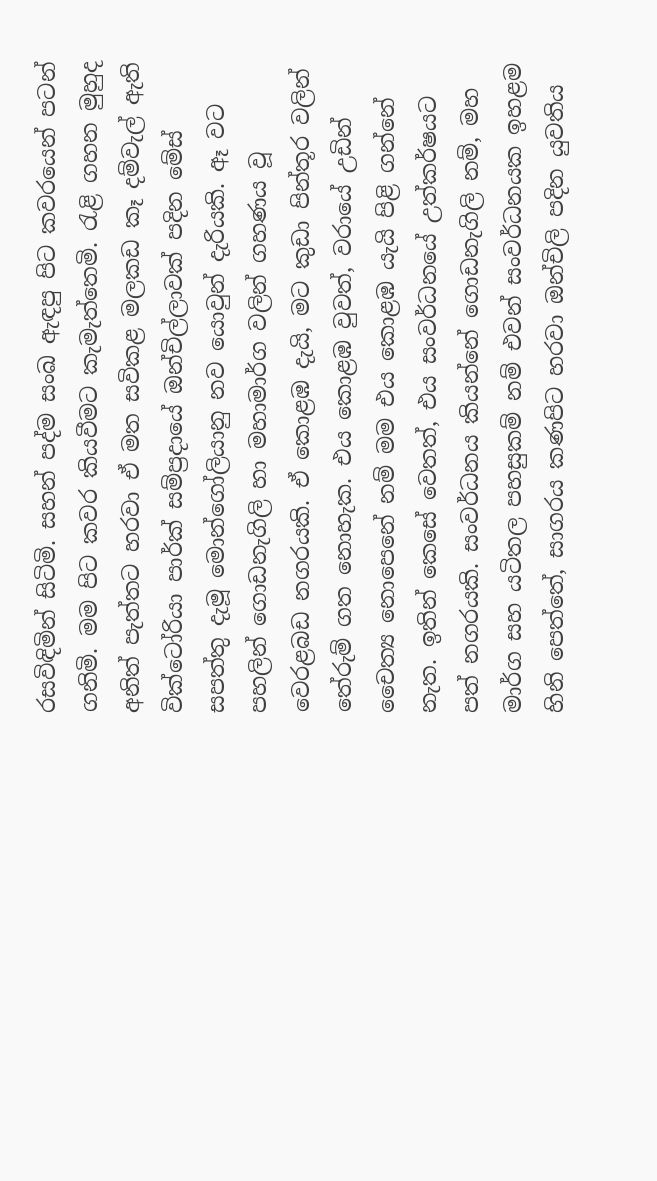රසවිඳිමින් සිටිමි. සහන් පද්ම සංඛ ඇඳපු පිට කවරයෙන් පටන් ගනිමි. මම පිට කවර කියවීමට කැමැත්තෙමි. රැළි ගහන මුහුද අනිත් පැත්තට හරවා ඒ මත සවිකළ මලකඩ කෑ දම්වැල් ඇති වික්ටෝරියා පාර්ක් සම්ප්‍රදායේ ඔන්චිල්ලාවක් පදින මේස් සපත්තු දැමූ මොන්ගෝලියානු නව යොවුන් දැරියකි. ඈ වට පහලින් ගොඩනැගිලි හා මහාමාර්ග වලින් ගහණය වූ වෙරළබඩ නගරයකි. ඒ කොළඹ දැයි, මට කුඩා පින්තූර වලින් තේරුම් ගත නොහැක. එය කොළඹ වුවත්, වරායේ උඩින් චෛත්‍ය නොපෙනේ නම් මම එය කොළඹ යැයි පිළි ගන්නේ නැත. ඉතින් කෙසේ වෙතත්, එය සංවර්ධනයේ උත්කර්ෂයට පත් නගරයකි. සංවර්ධනය කියන්නේ ගොඩනැගිලි නම්, මහ මාර්ග සහ යටිතල පහසුකම් නම් එවන් සංවර්ධනයක ඉහළම හිනි පෙත්තේ, සාගරය කණපිට හරවා ඔන්චිලි පදින යුවතිය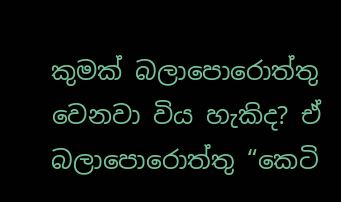කුමක් බලාපොරොත්තු වෙනවා විය හැකිද? ඒ බලාපොරොත්තු “කෙටි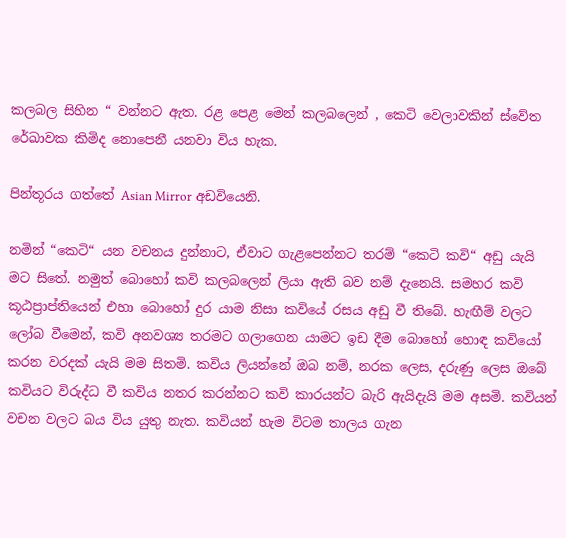කලබල සිහින “ වන්නට ඇත. රළ පෙළ මෙන් කලබලෙන් , කෙටි වෙලාවකින් ස්වේත රේඛාවක කිමිද නොපෙනී යනවා විය හැක.

පින්තූරය ගත්තේ Asian Mirror අඩවියෙනි.

නමින් “කෙටි“ යන වචනය දුන්නාට, ඒවාට ගැළපෙන්නට තරම් “කෙටි කවි“ අඩු යැයි මට සිතේ. නමුත් බොහෝ කවි කලබලෙන් ලියා ඇති බව නම් දැනෙයි. සමහර කවි කූඨප්‍රාප්තියෙන් එහා බොහෝ දුර යාම නිසා කවියේ රසය අඩු වී තිබේ. හැඟීම් වලට ලෝබ වීමෙන්, කවි අනවශ්‍ය තරමට ගලාගෙන යාමට ඉඩ දීම බොහෝ හොඳ කවියෝ කරන වරදක් යැයි මම සිතමි. කවිය ලියන්නේ ඔබ නම්, නරක ලෙස, දරුණු ලෙස ඔබේ කවියට විරුද්ධ වී කවිය නතර කරන්නට කවි කාරයන්ට බැරි ඇයිදැයි මම අසමි. කවියන් වචන වලට බය විය යුතු නැත. කවියන් හැම විටම තාලය ගැන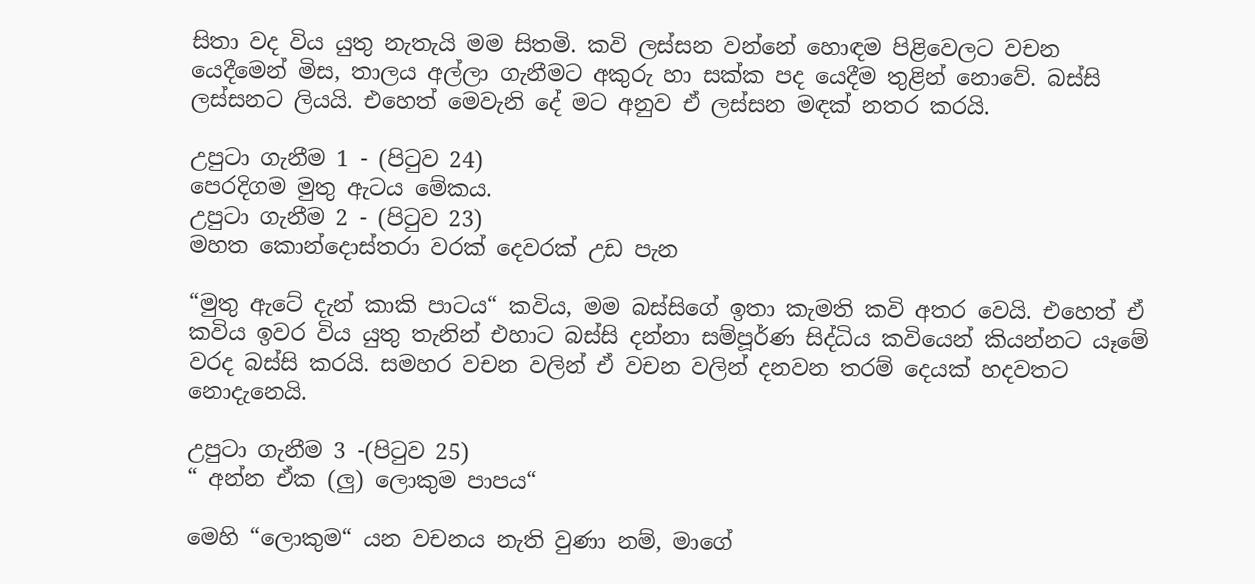සිතා වද විය යුතු නැතැයි මම සිතමි. කවි ලස්සන වන්නේ හොඳම පිළිවෙලට වචන යෙදීමෙන් මිස, තාලය අල්ලා ගැනීමට අකුරු හා සක්ක පද යෙදීම තුළින් නොවේ. බස්සි ලස්සනට ලියයි. එහෙත් මෙවැනි දේ මට අනුව ඒ ලස්සන මඳක් නතර කරයි.

උපුටා ගැනීම 1 - (පිටුව 24)
පෙරදිගම මුතු ඇටය මේකය.
උපුටා ගැනීම 2 - (පිටුව 23)
මහත කොන්දොස්තරා වරක් දෙවරක් උඩ පැන

“මුතු ඇටේ දැන් කාකි පාටය“ කවිය, මම බස්සිගේ ඉතා කැමති කවි අතර වෙයි. එහෙත් ඒ කවිය ඉවර විය යුතු තැනින් එහාට බස්සි දන්නා සම්පූර්ණ සිද්ධිය කවියෙන් කියන්නට යෑමේ වරද බස්සි කරයි. සමහර වචන වලින් ඒ වචන වලින් දනවන තරම් දෙයක් හදවතට නොදැනෙයි.

උපුටා ගැනීම 3 -(පිටුව 25)
“ අන්න ඒක (ලු) ලොකුම පාපය“

මෙහි “ලොකුම“ යන වචනය නැති වුණා නම්, මාගේ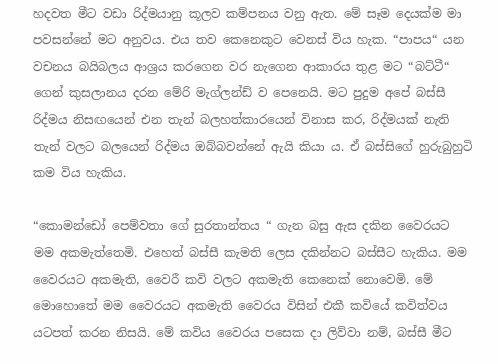හදවත මීට වඩා රිද්මයානු කූලව කම්පනය වනු ඇත. මේ සෑම දෙයක්ම මා පවසන්නේ මට අනුවය. එය තව කෙනෙකුට වෙනස් විය හැක. “පාපය“ යන වචනය බයිබලය ආශ්‍රය කරගෙන වර නැගෙන ආකාරය තුළ මට “බට්ටී“ ගෙන් කුසලානය දරන මේරි මැග්ලන්ඩ් ව පෙනෙයි. මට පුදුම අපේ බස්සී රිද්මය නිසඟයෙන් එන තැන් බලහත්කාරයෙන් විනාස කර, රිද්මයක් නැති තැන් වලට බලයෙන් රිද්මය ඔබ්බවන්නේ ඇයි කියා ය. ඒ බස්සිගේ හුරුබුහුටි කම විය හැකිය.

“කොමන්ඩෝ පෙම්වතා ගේ සුරතාන්තය “ ගැන බසු ඇස දකින වෛරයට මම අකමැත්තෙමි. එහෙත් බස්සී කැමති ලෙස දකින්නට බස්සීට හැකිය. මම වෛරයට අකමැති, වෛරී කවි වලට අකමැති කෙනෙක් නොවෙමි. මේ මොහොතේ මම වෛරයට අකමැති වෛරය විසින් එකී කවියේ කවිත්වය යටපත් කරන නිසයි. මේ කවිය වෛරය පසෙක දා ලිව්වා නම්, බස්සී මීට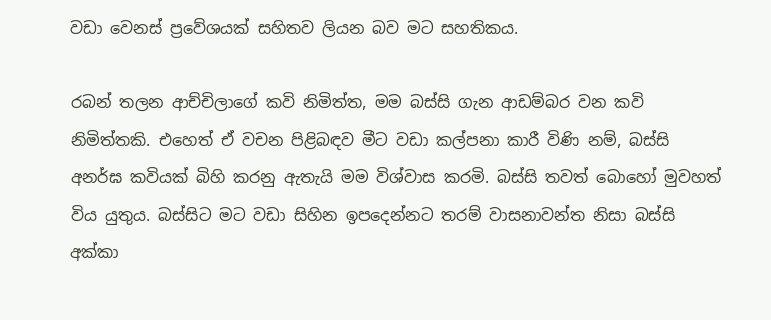වඩා වෙනස් ප්‍රවේශයක් සහිතව ලියන බව මට සහතිකය.

රබන් තලන ආච්චිලාගේ කවි නිමිත්ත, මම බස්සි ගැන ආඩම්බර වන කවි නිමිත්තකි. එහෙත් ඒ වචන පිළිබඳව මීට වඩා කල්පනා කාරී විණි නම්, බස්සි අනර්ඝ කවියක් බිහි කරනු ඇතැයි මම විශ්වාස කරමි. බස්සි තවත් බොහෝ මුවහත් විය යුතුය. බස්සිට මට වඩා සිහින ඉපදෙන්නට තරම් වාසනාවන්ත නිසා බස්සි අක්කා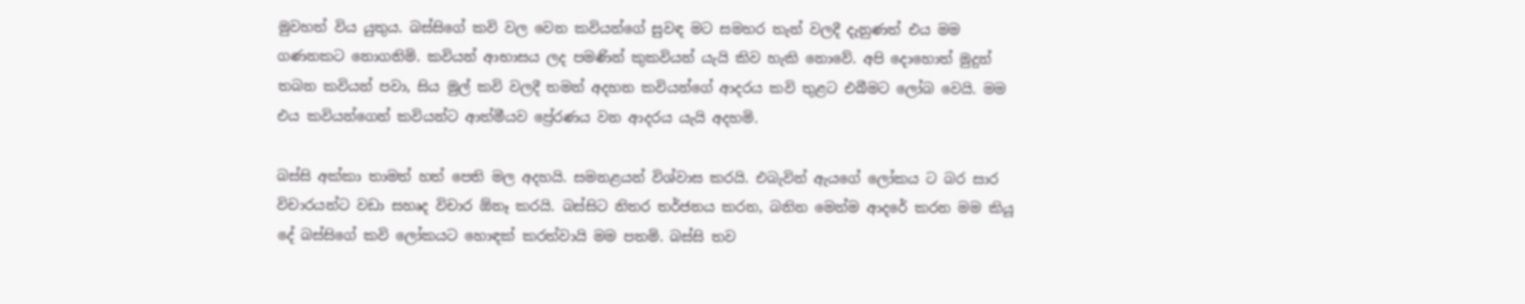මුවහත් විය යුතුය. බස්සිගේ කවි වල වෙන කවියන්ගේ සුවඳ මට සමහර තැන් වලදී දැනුණත් එය මම ගණනකට නොගනිමි. කවියන් ආභාසය ලද පමණින් කුකවියන් යැයි කිව හැකි නොවේ. අපි දොහොත් මුදුන් තබන කවියන් පවා, සිය මුල් කවි වලදී තමන් අදහන කවියන්ගේ ආදරය කවි තුළට එබීමට ලෝබ වෙයි. මම එය කවියන්ගෙන් කවියන්ට ආත්මීයව ප්‍රේරණය වන ආදරය යැයි අදහමි.

බස්සි අක්කා තාමත් හත් පෙති මල අදහයි. සමනළයන් විශ්වාස කරයි. එබැවින් ඇයගේ ලෝකය ට බර සාර විචාරයන්ට වඩා සහෘද විචාර ඕනෑ කරයි. බස්සිට නිතර තර්ජනය කරන, බනින මෙන්ම ආදරේ කරන මම කියූ දේ බස්සිගේ කවි ලෝකයට හොඳක් කරත්වායි මම පතමි. බස්සි තව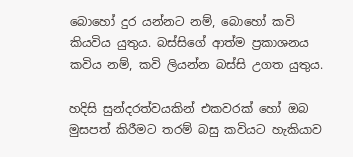බොහෝ දුර යන්නට නම්, බොහෝ කවි කියවිය යුතුය. බස්සිගේ ආත්ම ප්‍රකාශනය කවිය නම්, කවි ලියන්න බස්සි උගත යුතුය.

හදිසි සුන්දරත්වයකින් එකවරක් හෝ ඔබ මුසපත් කිරීමට තරම් බසු කවියට හැකියාව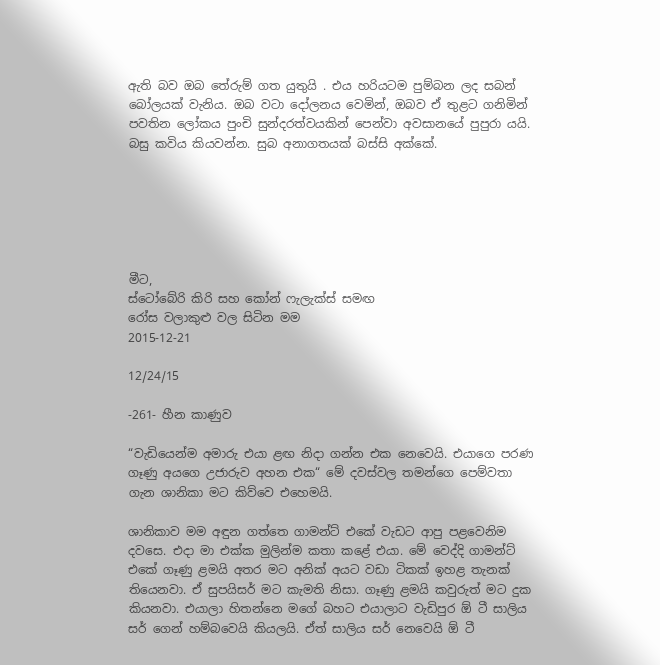ඇති බව ඔබ තේරුම් ගත යුතුයි . එය හරියටම පුම්බන ලද සබන් බෝලයක් වැනිය. ඔබ වටා දෝලනය වෙමින්, ඔබව ඒ තුළට ගනිමින් පවතින ලෝකය පුංචි සුන්දරත්වයකින් පෙන්වා අවසානයේ පුපුරා යයි. බසු කවිය කියවන්න. සුබ අනාගතයක් බස්සි අක්කේ.






මීට,
ස්ටෝබේරි කිරි සහ කෝන් ෆැලැක්ස් සමඟ
රෝස වලාකුළු වල සිටින මම
2015-12-21

12/24/15

-261- හීන කාණුව

“වැඩියෙන්ම අමාරු එයා ළඟ නිදා ගන්න එක නෙවෙයි. එයාගෙ පරණ ගෑණු අයගෙ උජාරුව අහන එක“ මේ දවස්වල තමන්ගෙ පෙම්වතා ගැන ශානිකා මට කිව්වෙ එහෙමයි.

ශානිකාව මම අඳුන ගත්තෙ ගාමන්ට් එකේ වැඩට ආපු පළවෙනිම දවසෙ. එදා මා එක්ක මුලින්ම කතා කළේ එයා. මේ වෙද්දි ගාමන්ට් එකේ ගෑණු ළමයි අතර මට අනික් අයට වඩා ටිකක් ඉහළ තැනක් තියෙනවා. ඒ සුපයිසර් මට කැමති නිසා. ගෑණු ළමයි කවුරුත් මට දුක කියනවා. එයාලා හිතන්නෙ මගේ බහට එයාලාට වැඩිපුර ඕ ටී සාලිය සර් ගෙන් හම්බවෙයි කියලයි. ඒත් සාලිය සර් නෙවෙයි ඕ ටී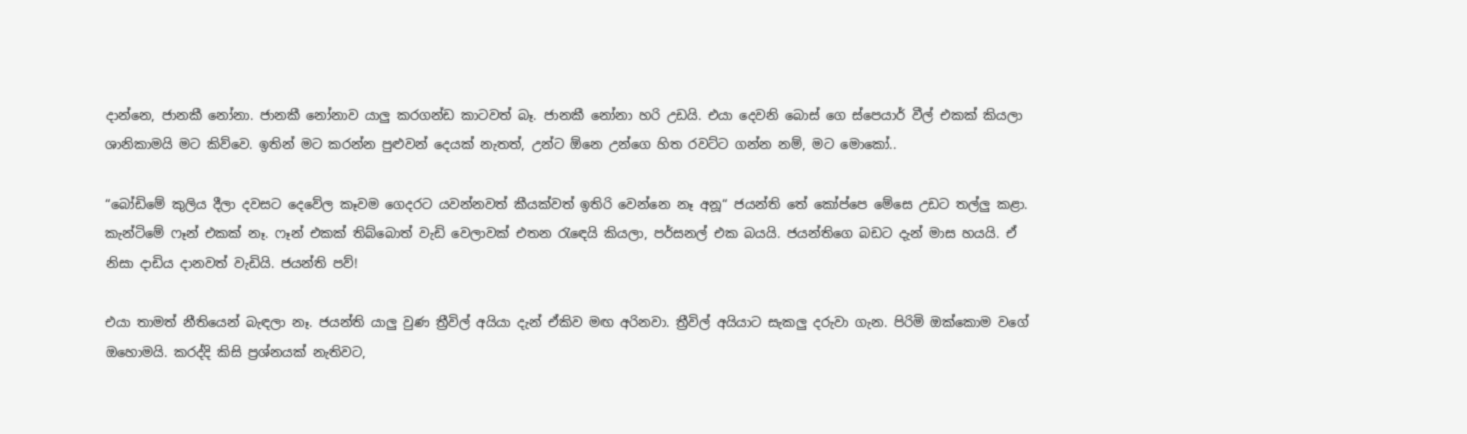දාන්නෙ, ජානකී නෝනා. ජානකී නෝනාව යාලු කරගන්ඩ කාටවත් බෑ. ජානකී නෝනා හරි උඩයි. එයා දෙවනි බොස් ගෙ ස්පෙයාර් වීල් එකක් කියලා ශානිකාමයි මට කිව්වෙ. ඉතින් මට කරන්න පුළුවන් දෙයක් නැතත්, උන්ට ඕනෙ උන්ගෙ හිත රවට්ට ගන්න නම්, මට මොකෝ..

“බෝඩිමේ කුලිය දීලා දවසට දෙවේල කෑවම ගෙදරට යවන්නවත් කීයක්වත් ඉතිරි වෙන්නෙ නෑ අනූ“ ජයන්ති තේ කෝප්පෙ මේසෙ උඩට තල්ලු කළා. කැන්ටිමේ ෆෑන් එකක් නෑ. ෆෑන් එකක් තිබ්බොත් වැඩි වෙලාවක් එතන රැඳෙයි කියලා, පර්සනල් එක බයයි. ජයන්තිගෙ බඩට දැන් මාස හයයි. ඒ නිසා දාඩිය දානවත් වැඩියි. ජයන්ති පව්!

එයා තාමත් නීතියෙන් බැඳලා නෑ. ජයන්ති යාලු වුණ ත්‍රීවිල් අයියා දැන් ඒකිව මඟ අරිනවා. ත්‍රීවිල් අයියාට සැකලු දරුවා ගැන. පිරිමි ඔක්කොම වගේ ඔහොමයි. කරද්දි කිසි ප්‍රශ්නයක් නැතිවට,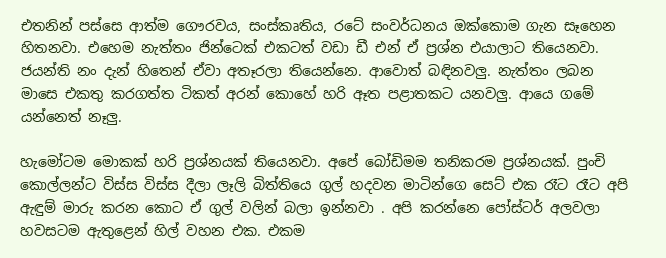එතනින් පස්සෙ ආත්ම ගෞරවය, සංස්කෘතිය, රටේ සංවර්ධනය ඔක්කොම ගැන සෑහෙන හිතනවා. එහෙම නැත්තං ජින්ටෙක් එකටත් වඩා ඩී එන් ඒ ප්‍රශ්න එයාලාට තියෙනවා. ජයන්ති නං දැන් හිතෙන් ඒවා අතෑරලා තියෙන්නෙ. ආවොත් බඳිනවලු. නැත්තං ලබන මාසෙ එකතු කරගත්ත ටිකත් අරන් කොහේ හරි ඈත පළාතකට යනවලු. ආයෙ ගමේ යන්නෙත් නෑලු.

හැමෝටම මොකක් හරි ප්‍රශ්නයක් තියෙනවා. අපේ බෝඩිමම තනිකරම ප්‍රශ්නයක්. පුංචි කොල්ලන්ට විස්ස විස්ස දීලා ලෑලි බිත්තියෙ ගුල් හදවන මාටින්ගෙ සෙට් එක රෑට රෑට අපි ඇඳුම් මාරු කරන කොට ඒ ගුල් වලින් බලා ඉන්නවා . අපි කරන්නෙ පෝස්ටර් අලවලා හවසටම ඇතුළෙන් හිල් වහන එක. එකම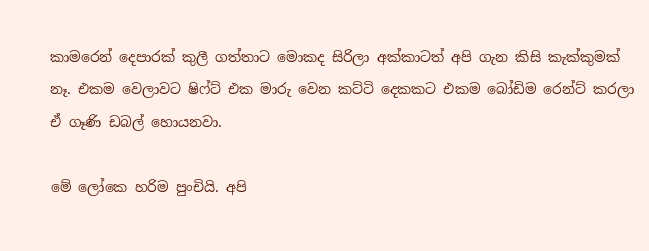කාමරෙන් දෙපාරක් කුලී ගත්තාට මොකද සිරිලා අක්කාටත් අපි ගැන කිසි කැක්කුමක් නෑ. එකම වෙලාවට ෂිෆ්ට් එක මාරු වෙන කට්ටි දෙකකට එකම බෝඩිම රෙන්ට් කරලා ඒ ගෑණි ඩබල් හොයනවා.

මේ ලෝකෙ හරිම පුංචියි. අපි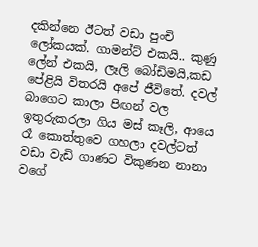දකින්නෙ ඊටත් වඩා පුංචි ලෝකයක්. ගාමන්ට් එකයි.. කුණු ලේන් එකයි, ලෑලි බෝඩිමයි,කඩ පේළියි විතරයි අපේ ජීවිතේ. දවල් බාගෙට කාලා පිඟන් වල ඉතුරුකරලා ගිය මස් කෑලි, ආයෙ රෑ කොත්තුවෙ ගහලා දවල්ටත් වඩා වැඩි ගාණට විකුණන නානා වගේ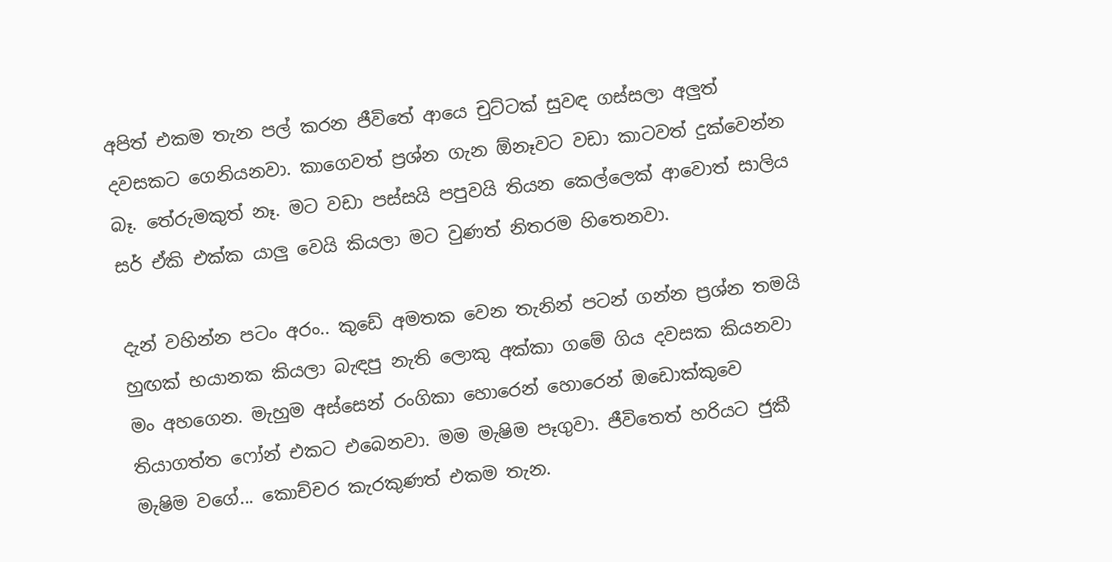අපිත් එකම තැන පල් කරන ජීවිතේ ආයෙ චුට්ටක් සුවඳ ගස්සලා අලුත් දවසකට ගෙනියනවා. කාගෙවත් ප්‍රශ්න ගැන ඕනෑවට වඩා කාටවත් දුක්වෙන්න බෑ. තේරුමකුත් නෑ. මට වඩා පස්සයි පපුවයි තියන කෙල්ලෙක් ආවොත් සාලිය සර් ඒකි එක්ක යාලු වෙයි කියලා මට වුණත් නිතරම හිතෙනවා.

දැන් වහින්න පටං අරං.. කුඩේ අමතක වෙන තැනින් පටන් ගන්න ප්‍රශ්න තමයි හුඟක් භයානක කියලා බැඳපු නැති ලොකු අක්කා ගමේ ගිය දවසක කියනවා මං අහගෙන. මැහුම අස්සෙන් රංගිකා හොරෙන් හොරෙන් ඔඩොක්කුවෙ තියාගත්ත ෆෝන් එකට එබෙනවා. මම මැෂිම පෑගුවා. ජීවිතෙත් හරියට ජුකී මැෂිම වගේ... කොච්චර කැරකුණත් එකම තැන.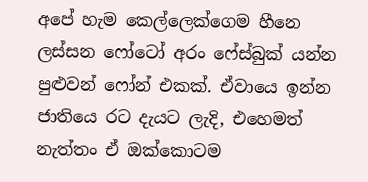අපේ හැම කෙල්ලෙක්ගෙම හීනෙ ලස්සන ෆෝටෝ අරං ෆේස්බුක් යන්න පුළුවන් ෆෝන් එකක්. ඒවායෙ ඉන්න ජාතියෙ රට දැයට ලැදි, එහෙමත් නැත්තං ඒ ඔක්කොටම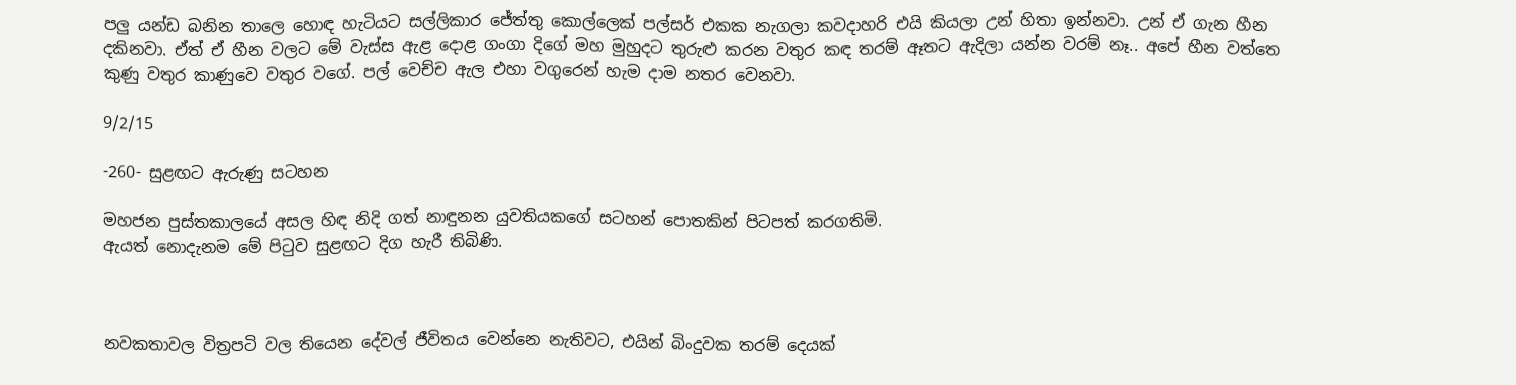පලු යන්ඩ බනින තාලෙ හොඳ හැටියට සල්ලිකාර ජේත්තු කොල්ලෙක් පල්සර් එකක නැගලා කවදාහරි එයි කියලා උන් හිතා ඉන්නවා. උන් ඒ ගැන හීන දකිනවා. ඒත් ඒ හීන වලට මේ වැස්ස ඇළ දොළ ගංගා දිගේ මහ මුහුදට තුරුළු කරන වතුර කඳ තරම් ඈතට ඇදිලා යන්න වරම් නෑ.. අපේ හීන වත්තෙ කුණු වතුර කාණුවෙ වතුර වගේ. පල් වෙච්ච ඇල එහා වගුරෙන් හැම දාම නතර වෙනවා.

9/2/15

-260- සුළඟට ඇරුණු සටහන

මහජන පුස්තකාලයේ අසල හිඳ නිදි ගත් නාඳුනන යුවතියකගේ සටහන් පොතකින් පිටපත් කරගතිමි.
ඇයත් නොදැනම මේ පිටුව සුළඟට දිග හැරී තිබිණි.



නවකතාවල විත්‍රපටි වල තියෙන දේවල් ජීවිතය වෙන්නෙ නැතිවට, එයින් බිංදුවක තරම් දෙයක්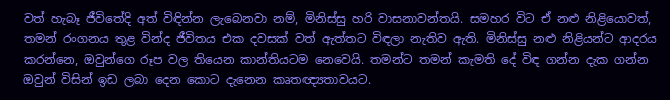වත් හැබෑ ජීවිතේදි අත් විඳින්න ලැබෙනවා නම්, මිනිස්සු හරි වාසනාවන්තයි. සමහර විට ඒ නළු නිළියොවත්, තමන් රංගනය තුළ වින්ද ජීවිතය එක දවසක් වත් ඇත්තට විඳලා නැතිව ඇති. මිනිස්සු නළු නිළියන්ට ආදරය කරන්නෙ, ඔවුන්ගෙ රූප වල තියෙන කාන්තියටම නෙවෙයි. තමන්ට තමන් කැමති දේ විඳ ගන්න දැක ගන්න ඔවුන් විසින් ඉඩ ලබා දෙන කොට දැනෙන කෘතඥ්‍යතාවයට.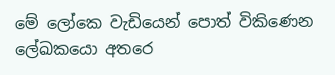මේ ලෝකෙ වැඩියෙන් පොත් විකිණෙන ලේඛකයො අතරෙ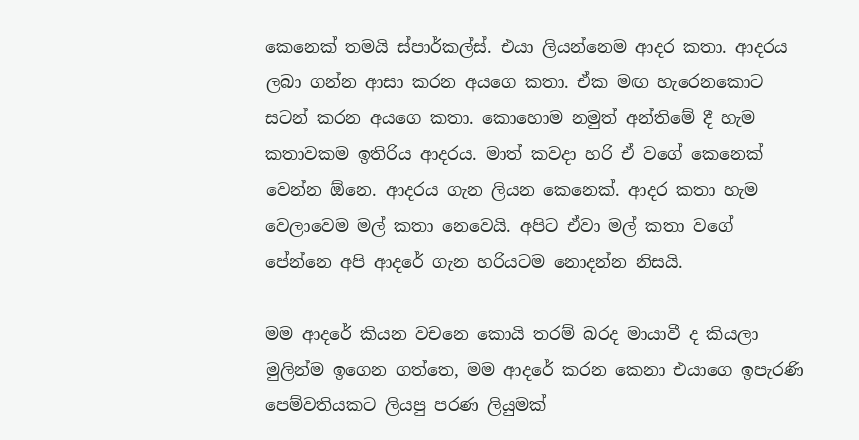කෙනෙක් තමයි ස්පාර්කල්ස්. එයා ලියන්නෙම ආදර කතා. ආදරය ලබා ගන්න ආසා කරන අයගෙ කතා. ඒක මඟ හැරෙනකොට සටන් කරන අයගෙ කතා. කොහොම නමුත් අන්තිමේ දී හැම කතාවකම ඉතිරිය ආදරය. මාත් කවදා හරි ඒ වගේ කෙනෙක් වෙන්න ඕනෙ. ආදරය ගැන ලියන කෙනෙක්. ආදර කතා හැම වෙලාවෙම මල් කතා නෙවෙයි. අපිට ඒවා මල් කතා වගේ පේන්නෙ අපි ආදරේ ගැන හරියටම නොදන්න නිසයි.

මම ආදරේ කියන වචනෙ කොයි තරම් බරද මායාවී ද කියලා මුලින්ම ඉගෙන ගත්තෙ, මම ආදරේ කරන කෙනා එයාගෙ ඉපැරණි පෙම්වතියකට ලියපු පරණ ලියුමක්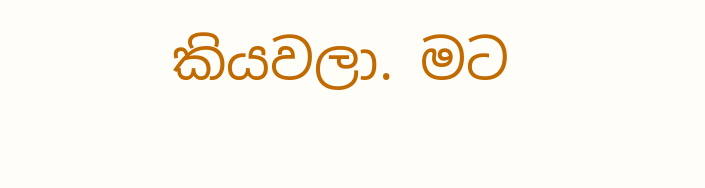කියවලා. මට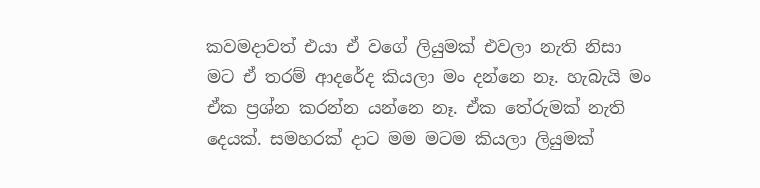කවමදාවත් එයා ඒ වගේ ලියුමක් එවලා නැති නිසා මට ඒ තරම් ආදරේද කියලා මං දන්නෙ නෑ. හැබැයි මං ඒක ප්‍රශ්න කරන්න යන්නෙ නෑ. ඒක තේරුමක් නැති දෙයක්. සමහරක් දාට මම මටම කියලා ලියුමක්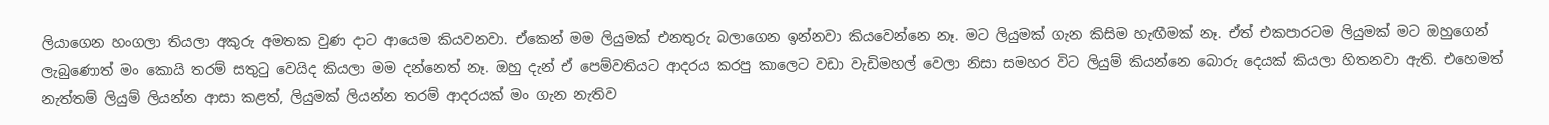ලියාගෙන හංගලා තියලා අකුරු අමතක වුණ දාට ආයෙම කියවනවා. ඒකෙන් මම ලියුමක් එනතුරු බලාගෙන ඉන්නවා කියවෙන්නෙ නෑ. මට ලියුමක් ගැන කිසිම හැඟීමක් නෑ. ඒත් එකපාරටම ලියුමක් මට ඔහුගෙන් ලැබුණොත් මං කොයි තරම් සතුටු වෙයිද කියලා මම දන්නෙත් නෑ. ඔහු දැන් ඒ පෙම්වතියට ආදරය කරපු කාලෙට වඩා වැඩිමහල් වෙලා නිසා සමහර විට ලියුම් කියන්නෙ බොරු දෙයක් කියලා හිතනවා ඇති. එහෙමත් නැත්තම් ලියුම් ලියන්න ආසා කළත්, ලියුමක් ලියන්න තරම් ආදරයක් මං ගැන නැතිව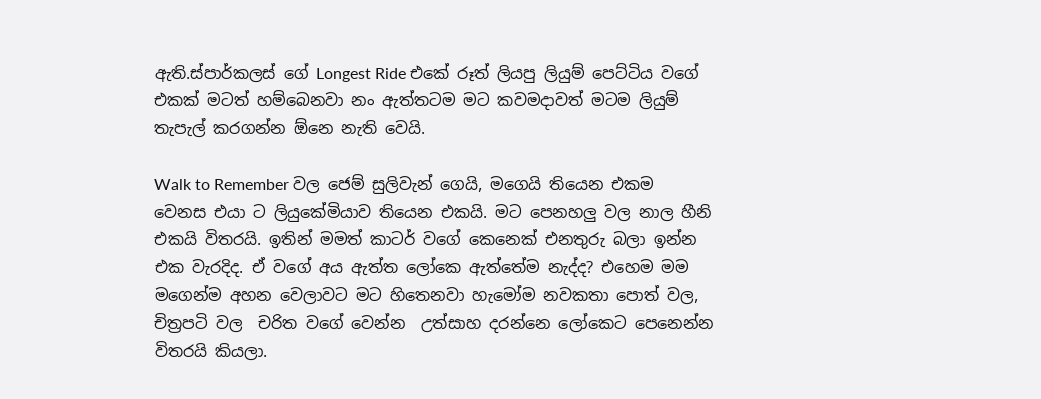ඇති.ස්පාර්කලස් ගේ Longest Ride එකේ රූත් ලියපු ලියුම් පෙට්ටිය වගේ එකක් මටත් හම්බෙනවා නං ඇත්තටම මට කවමදාවත් මටම ලියුම් තැපැල් කරගන්න ඕනෙ නැති වෙයි.

Walk to Remember වල ජෙම් සුලිවැන් ගෙයි, මගෙයි තියෙන එකම වෙනස එයා ට ලියුකේමියාව තියෙන එකයි. මට පෙනහලු වල නාල හීනි එකයි විතරයි. ඉතින් මමත් කාටර් වගේ කෙනෙක් එනතුරු බලා ඉන්න එක වැරදිද. ඒ වගේ අය ඇත්ත ලෝකෙ ඇත්තේම නැද්ද? එහෙම මම මගෙන්ම අහන වෙලාවට මට හිතෙනවා හැමෝම නවකතා පොත් වල, චිත්‍රපටි වල  චරිත වගේ වෙන්න  උත්සාහ දරන්නෙ ලෝකෙට පෙනෙන්න විතරයි කියලා.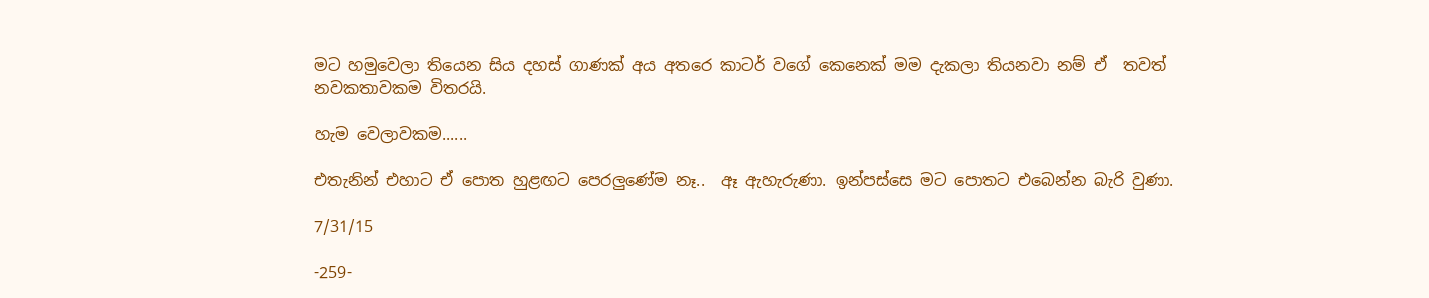මට හමුවෙලා තියෙන සිය දහස් ගාණක් අය අතරෙ කාටර් වගේ කෙනෙක් මම දැකලා තියනවා නම් ඒ  තවත් නවකතාවකම විතරයි.

හැම වෙලාවකම......

එතැනින් එහාට ඒ පොත හුළඟට පෙරලුණේම නෑ..  ඈ ඇහැරුණා. ඉන්පස්සෙ මට පොතට එබෙන්න බැරි වුණා.

7/31/15

-259-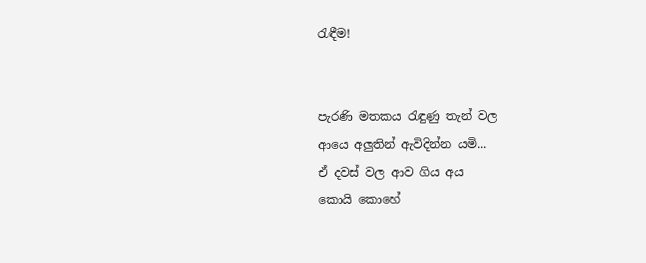රැඳීම!


පැරණි මතකය රැඳුණු තැන් වල
ආයෙ අලුතින් ඇවිදින්න යමි...
ඒ දවස් වල ආව ගිය අය
කොයි කොහේ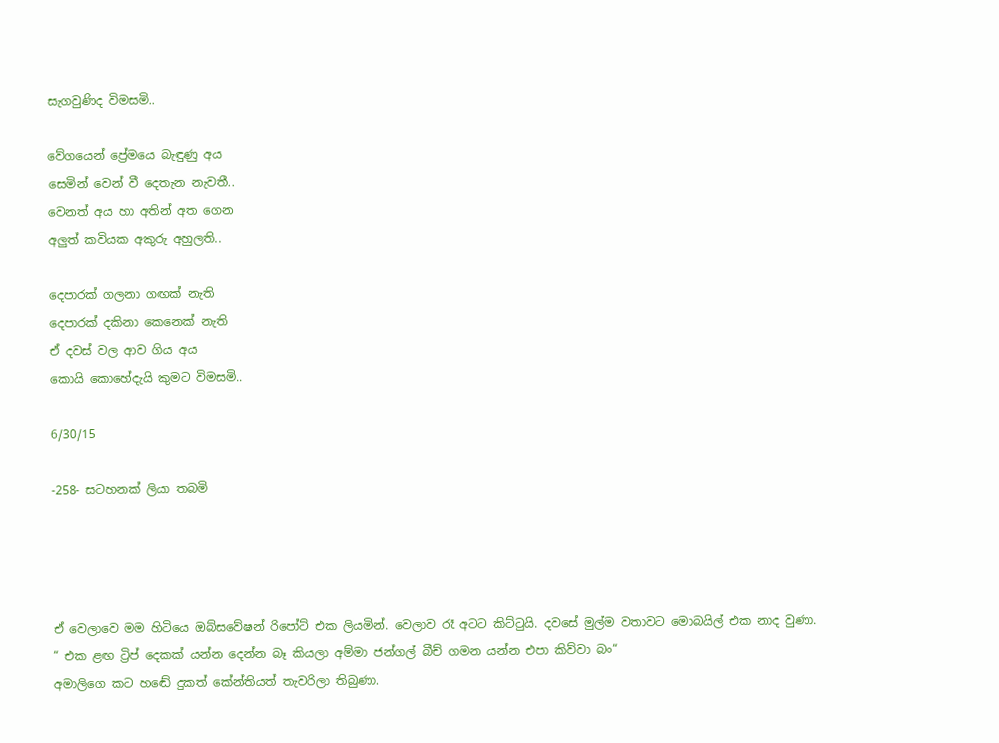සැගවුණිද විමසමි..

වේගයෙන් ප්‍රේමයෙ බැඳුණු අය
සෙමින් වෙන් වී දෙතැන නැවතී..
වෙනත් අය හා අතින් අත ගෙන
අලුත් කවියක අකුරු අහුලති..

දෙපාරක් ගලනා ගඟක් නැති
දෙපාරක් දකිනා කෙනෙක් නැති
ඒ දවස් වල ආව ගිය අය
කොයි කොහේදැයි කුමට විමසමි..

6/30/15

-258- සටහනක් ලියා තබමි




ඒ වෙලාවෙ මම හිටියෙ ඔබ්සවේෂන් රිපෝට් එක ලියමින්. වෙලාව රෑ අටට කිට්ටුයි. දවසේ මුල්ම වතාවට මොබයිල් එක නාද වුණා.
“ එක ළඟ ට්‍රිප් දෙකක් යන්න දෙන්න බෑ කියලා අම්මා ජන්ගල් බීච් ගමන යන්න එපා කිව්වා බං“
අමාලිගෙ කට හඬේ දුකත් කේන්තියත් තැවරිලා තිබුණා.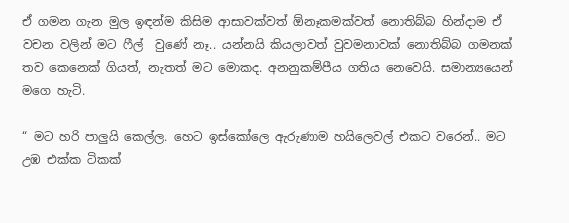ඒ ගමන ගැන මුල ඉඳන්ම කිසිම ආසාවක්වත් ඕනෑකමක්වත් නොතිබ්බ හින්දාම ඒ වචන වලින් මට ෆීල්  වුණේ නෑ.. යන්නයි කියලාවත් වුවමනාවක් නොතිබ්බ ගමනක් තව කෙනෙක් ගියත්, නැතත් මට මොකද. අනනුකම්පීය ගතිය නෙවෙයි. සමාන්‍යයෙන් මගෙ හැටි.

“ මට හරි පාලුයි කෙල්ල. හෙට ඉස්කෝලෙ ඇරුණාම හයිලෙවල් එකට වරෙන්.. මට උඹ එක්ක ටිකක්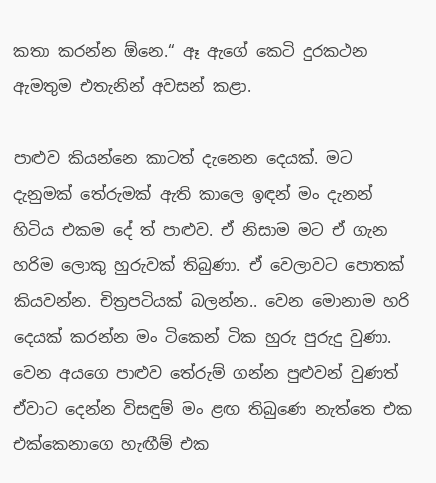කතා කරන්න ඕනෙ.“ ඈ ඇගේ කෙටි දුරකථන ඇමතුම එතැනින් අවසන් කළා.

පාළුව කියන්නෙ කාටත් දැනෙන දෙයක්. මට දැනුමක් තේරුමක් ඇති කාලෙ ඉඳන් මං දැනන් හිටිය එකම දේ ත් පාළුව. ඒ නිසාම මට ඒ ගැන හරිම ලොකු හුරුවක් තිබුණා. ඒ වෙලාවට පොතක් කියවන්න. චිත්‍රපටියක් බලන්න.. වෙන මොනාම හරි දෙයක් කරන්න මං ටිකෙන් ටික හුරු පුරුදු වුණා. වෙන අයගෙ පාළුව තේරුම් ගන්න පුළුවන් වුණත් ඒවාට දෙන්න විසඳුම් මං ළඟ තිබුණෙ නැත්තෙ එක එක්කෙනාගෙ හැඟීම් එක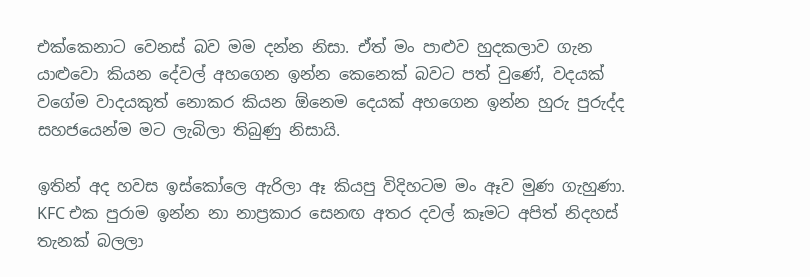එක්කෙනාට වෙනස් බව මම දන්න නිසා. ඒත් මං පාළුව හුදකලාව ගැන යාළුවො කියන දේවල් අහගෙන ඉන්න කෙනෙක් බවට පත් වුණේ, වදයක්  වගේම වාදයකුත් නොකර කියන ඕනෙම දෙයක් අහගෙන ඉන්න හුරු පුරුද්ද සහජයෙන්ම මට ලැබිලා තිබුණු නිසායි.

ඉතින් අද හවස ඉස්කෝලෙ ඇරිලා ඈ කියපු විදිහටම මං ඈව මුණ ගැහුණා. KFC එක පුරාම ඉන්න නා නාප්‍රකාර සෙනඟ අතර දවල් කෑමට අපිත් නිදහස් තැනක් බලලා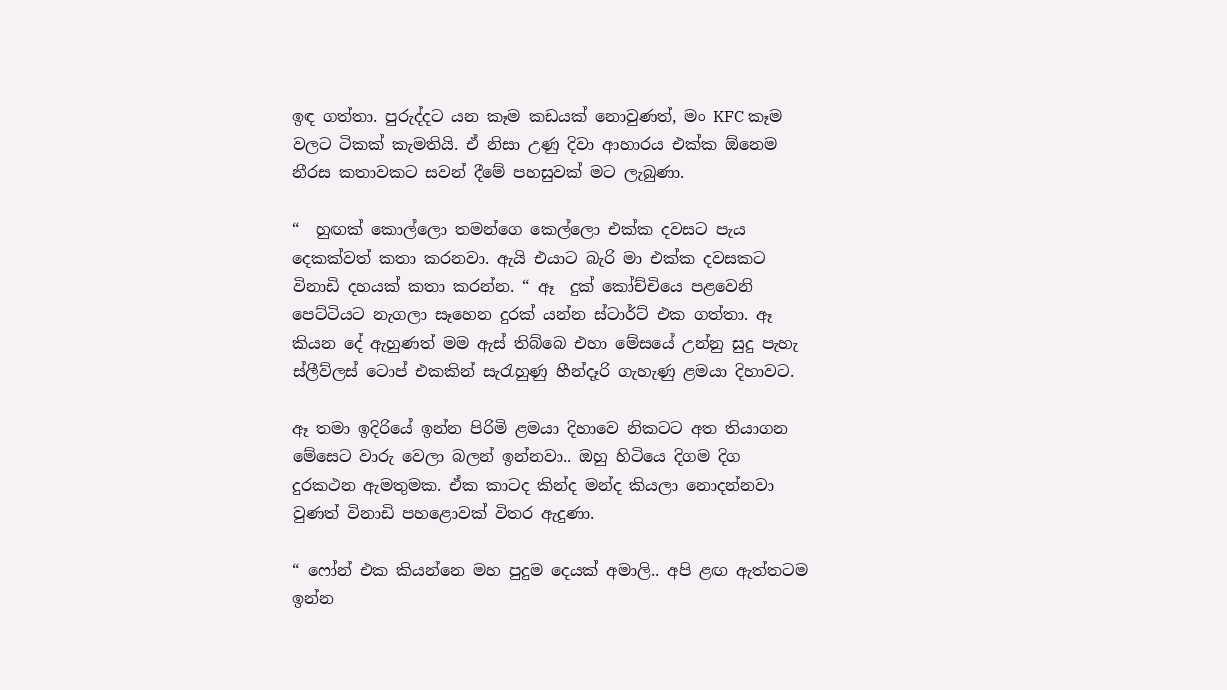ඉඳ ගත්තා. පුරුද්දට යන කෑම කඩයක් නොවුණත්, මං KFC කෑම වලට ටිකක් කැමතියි. ඒ නිසා උණු දිවා ආහාරය එක්ක ඕනෙම නීරස කතාවකට සවන් දීමේ පහසුවක් මට ලැබුණා.

“  හුඟක් කොල්ලො තමන්ගෙ කෙල්ලො එක්ක දවසට පැය දෙකක්වත් කතා කරනවා. ඇයි එයාට බැරි මා එක්ක දවසකට විනාඩි දහයක් කතා කරන්න. “ ඈ  දුක් කෝච්චියෙ පළවෙනි පෙට්ටියට නැගලා සෑහෙන දුරක් යන්න ස්ටාර්ට් එක ගත්තා. ඈ කියන දේ ඇහුණත් මම ඇස් තිබ්බෙ එහා මේසයේ උන්නු සුදු පැහැ ස්ලීව්ලස් ටොප් එකකින් සැරැහුණු හීන්දෑරි ගැහැණු ළමයා දිහාවට.

ඈ තමා ඉදිරියේ ඉන්න පිරිමි ළමයා දිහාවෙ නිකටට අත තියාගන මේසෙට වාරු වෙලා බලන් ඉන්නවා.. ඔහු හිටියෙ දිගම දිග දුරකථන ඇමතුමක. ඒක කාටද කින්ද මන්ද කියලා නොදන්නවා වුණත් විනාඩි පහළොවක් විතර ඇදුණා.

“ ෆෝන් එක කියන්නෙ මහ පුදුම දෙයක් අමාලි.. අපි ළඟ ඇත්තටම ඉන්න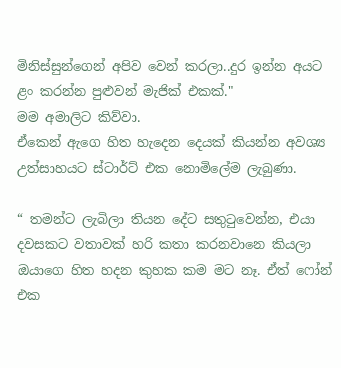මිනිස්සුන්ගෙන් අපිව වෙන් කරලා..දුර ඉන්න අයට ළං කරන්න පුළුවන් මැජික් එකක්."
මම අමාලිට කිව්වා.
ඒකෙන් ඇගෙ හිත හැදෙන දෙයක් කියන්න අවශ්‍ය උත්සාහයට ස්ටාර්ට් එක නොමිලේම ලැබුණා.

“ තමන්ට ලැබිලා තියන දේට සතුටුවෙන්න, එයා දවසකට වතාවක් හරි කතා කරනවානෙ කියලා ඔයාගෙ හිත හදන කුහක කම මට නෑ. ඒත් ෆෝන් එක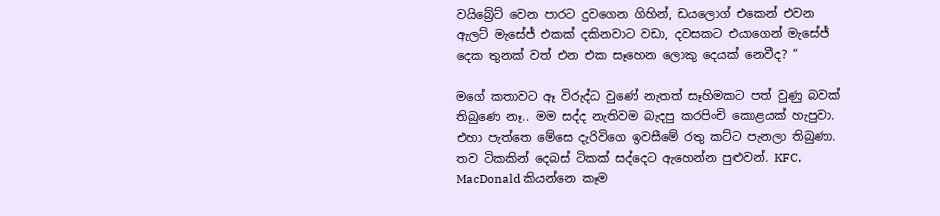වයිබ්‍රේට් වෙන පාරට දුවගෙන ගිහින්, ඩයලොග් එකෙන් එවන ඇලට් මැසේජ් එකක් දකිනවාට වඩා, දවසකට එයාගෙන් මැසේජ් දෙක තුනක් වත් එන එක සෑහෙන ලොකු දෙයක් නෙවීද? “

මගේ කතාවට ඈ විරුද්ධ වුණේ නැතත් සෑහිමකට පත් වුණු බවක් තිබුණෙ නෑ.. මම සද්ද නැතිවම බැදපු කරපිංචි කොළයක් හැපුවා. එහා පැත්තෙ මේසෙ දැරිවිගෙ ඉවසීමේ රතු කට්ට පැනලා තිබුණා. තව ටිකකින් දෙබස් ටිකක් සද්දෙට ඇහෙන්න පුළුවන්. KFC, MacDonald කියන්නෙ කෑම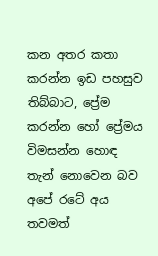කන අතර කතා කරන්න ඉඩ පහසුව තිබ්බාට, ප්‍රේම කරන්න හෝ ප්‍රේමය විමසන්න හොඳ තැන් නොවෙන බව අපේ රටේ අය තවමත්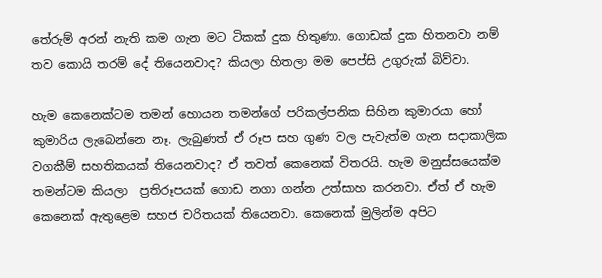තේරුම් අරන් නැති කම ගැන මට ටිකක් දුක හිතුණා. ගොඩක් දුක හිතනවා නම් තව කොයි තරම් දේ තියෙනවාද? කියලා හිතලා මම පෙප්සි උගුරුක් බිව්වා.

හැම කෙනෙක්ටම තමන් හොයන තමන්ගේ පරිකල්පනික සිහින කුමාරයා හෝ කුමාරිය ලැබෙන්නෙ නෑ. ලැබුණත් ඒ රූප සහ ගුණ වල පැවැත්ම ගැන සදාකාලික වගකීම් සහතිකයක් තියෙනවාද? ඒ තවත් කෙනෙක් විතරයි. හැම මනුස්සයෙක්ම තමන්ටම කියලා  ප්‍රතිරූපයක් ගොඩ නගා ගන්න උත්සාහ කරනවා. ඒත් ඒ හැම කෙනෙක් ඇතුළෙම සහජ චරිතයක් තියෙනවා. කෙනෙක් මුලින්ම අපිට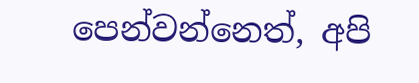පෙන්වන්නෙත්, අපි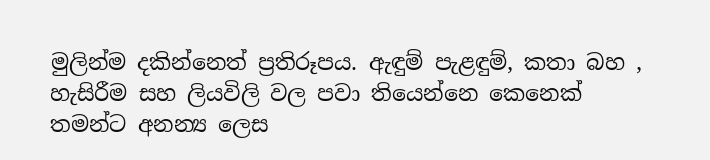මුලින්ම දකින්නෙත් ප්‍රතිරූපය. ඇඳුම් පැළඳුම්, කතා බහ , හැසිරීම සහ ලියවිලි වල පවා තියෙන්නෙ කෙනෙක් තමන්ට අනන්‍ය ලෙස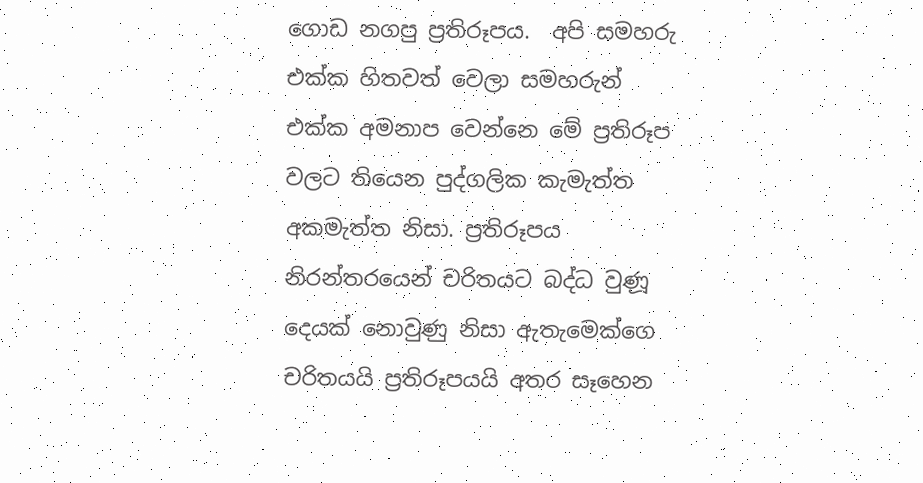ගොඩ නගපු ප්‍රතිරූපය.  අපි සමහරු එක්ක හිතවත් වෙලා සමහරුන් එක්ක අමනාප වෙන්නෙ මේ ප්‍රතිරූප වලට තියෙන පුද්ගලික කැමැත්ත අකමැත්ත නිසා. ප්‍රතිරූපය නිරන්තරයෙන් චරිතයට බද්ධ වුණූ දෙයක් නොවුණු නිසා ඇතැමෙක්ගෙ චරිතයයි ප්‍රතිරූපයයි අතර සෑහෙන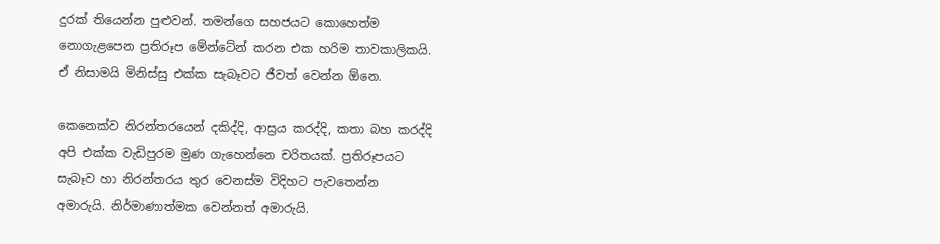දුරක් තියෙන්න පුළුවන්. තමන්ගෙ සහජයට කොහෙත්ම නොගැළපෙන ප්‍රතිරූප මේන්ටේන් කරන එක හරිම තාවකාලිකයි. ඒ නිසාමයි මිනිස්සු එක්ක සැබෑවට ජීවත් වෙන්න ඕනෙ.

කෙනෙක්ව නිරන්තරයෙන් දකිද්දි, ආස්‍රය කරද්දි, කතා බහ කරද්දි අපි එක්ක වැඩිපුරම මුණ ගැහෙන්නෙ චරිතයක්. ප්‍රතිරූපයට සැබෑව හා නිරන්තරය තුර වෙනස්ම විදිහට පැවතෙන්න අමාරුයි. නිර්මාණාත්මක වෙන්නත් අමාරුයි.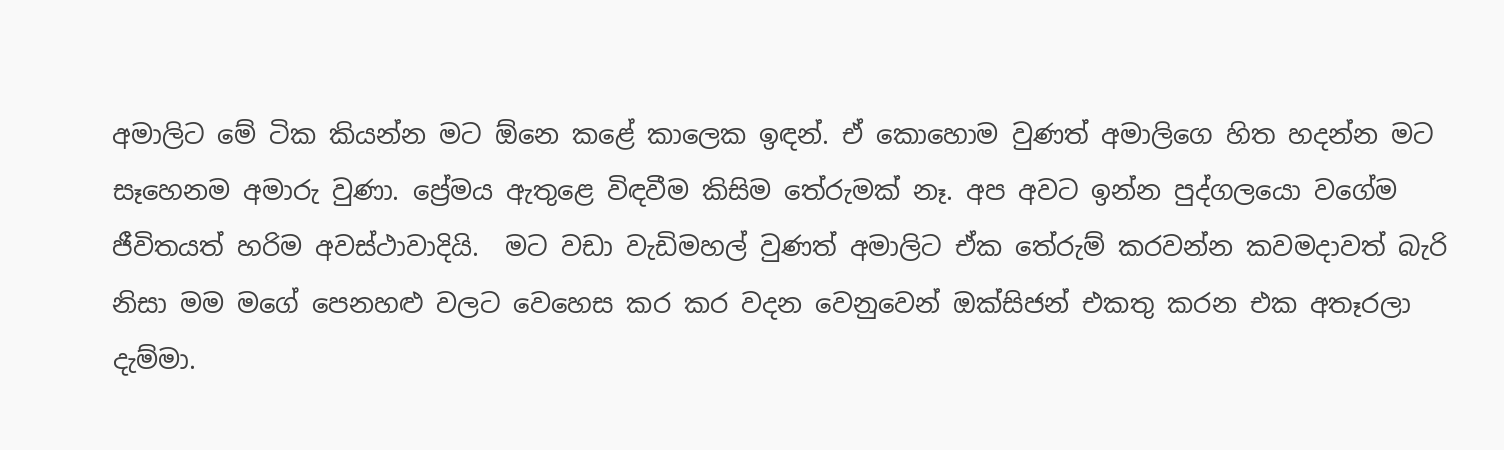අමාලිට මේ ටික කියන්න මට ඕනෙ කළේ කාලෙක ඉඳන්. ඒ කොහොම වුණත් අමාලිගෙ හිත හදන්න මට සෑහෙනම අමාරු වුණා. ප්‍රේමය ඇතුළෙ විඳවීම කිසිම තේරුමක් නෑ. අප අවට ඉන්න පුද්ගලයො වගේම ජීවිතයත් හරිම අවස්ථාවාදියි.  මට වඩා වැඩිමහල් වුණත් අමාලිට ඒක තේරුම් කරවන්න කවමදාවත් බැරි නිසා මම මගේ පෙනහළු වලට වෙහෙස කර කර වදන වෙනුවෙන් ඔක්සිජන් එකතු කරන එක අතෑරලා දැම්මා.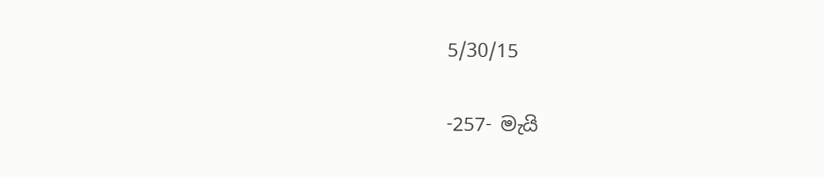5/30/15

-257- මැයි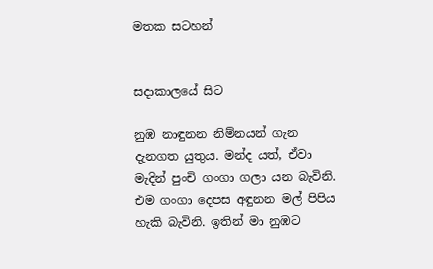මතක සටහන්


සදාකාලයේ සිට

නුඹ නාඳුනන නිම්නයන් ගැන දැනගත යුතුය. මන්ද යත්, ඒවා මැදින් පුංචි ගංගා ගලා යන බැවිනි.  එම ගංගා දෙපස අඳුනන මල් පිපිය හැකි බැවිනි. ඉතින් මා නුඹට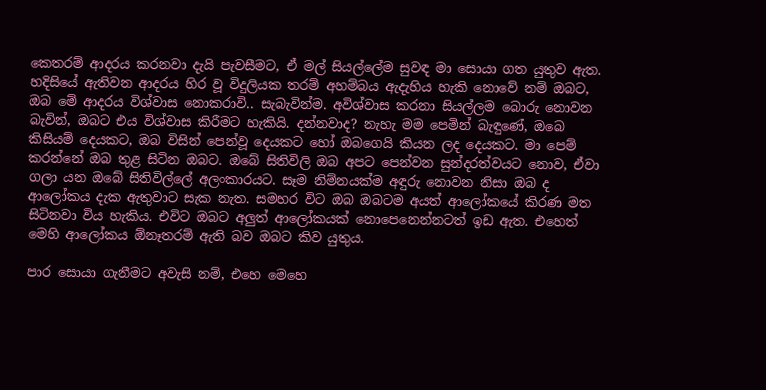කෙතරම් ආදරය කරනවා දැයි පැවසීමට, ඒ මල් සියල්ලේම සුවඳ මා සොයා ගත යුතුව ඇත. හදිසියේ ඇතිවන ආදරය හිර වූ විදුලියක තරම් අහම්බය ඇදැහිය හැකි නොවේ නම් ඔබට, ඔබ මේ ආදරය විශ්වාස නොකරාවි.. සැබැවින්ම. අවිශ්වාස කරනා සියල්ලම බොරු නොවන බැවින්, ඔබට එය විශ්වාස කිරීමට හැකියි. දන්නවාද? නැහැ මම පෙමින් බැඳුණේ, ඔබෙ කිසියම් දෙයකට, ඔබ විසින් පෙන්වූ දෙයකට හෝ ඔබගෙයි කියන ලද දෙයකට. මා පෙම් කරන්නේ ඔබ තුළ සිටින ඔබට. ඔබේ සිතිවිලි ඔබ අපට පෙන්වන සුන්දරත්වයට නොව, ඒවා ගලා යන ඔබේ සිතිවිල්ලේ අලංකාරයට. සෑම නිම්නයක්ම අඳුරු නොවන නිසා ඔබ ද ආලෝකය දැක ඇතුවාට සැක නැත. සමහර විට ඔබ ඔබටම අයත් ආලෝකයේ කිරණ මත සිටිනවා විය හැකිය. එවිට ඔබට අලුත් ආලෝකයක් නොපෙනෙන්නටත් ඉඩ ඇත. එහෙත් මෙහි ආලෝකය ඕනෑතරම් ඇති බව ඔබට කිව යුතුය.

පාර සොයා ගැනීමට අවැසි නම්, එහෙ මෙහෙ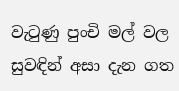වැටුණු පුංචි මල් වල සුවඳින් අසා දැන ගත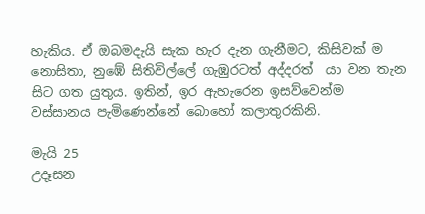හැකිය. ඒ ඔබමදැයි සැක හැර දැන ගැනීමට, කිසිවක් ම නොසිතා, නුඹේ සිතිවිල්ලේ ගැඹුරටත් අද්දරත්  යා වන තැන සිට ගත යුතුය. ඉතින්, ඉර ඇහැරෙන ඉසව්වෙන්ම වස්සානය පැමිණෙන්නේ බොහෝ කලාතුරකිනි.

මැයි 25
උදෑසන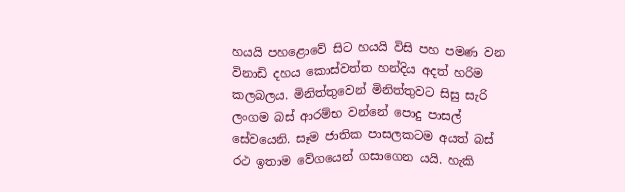හයයි පහළොවේ සිට හයයි විසි පහ පමණ වන විනාඩි දහය කොස්වත්ත හන්දිය අදත් හරිම කලබලය. මිනිත්තුවෙන් මිනිත්තුවට සිසු සැරි ලංගම බස් ආරම්භ වන්නේ පොදු පාසල් සේවයෙනි. සෑම ජාතික පාසලකටම අයත් බස් රථ ඉතාම වේගයෙන් ගසාගෙන යයි. හැකි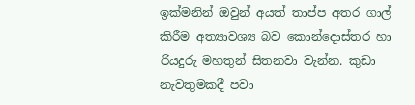ඉක්මනින් ඔවුන් අයත් තාප්ප අතර ගාල් කිරීම අත්‍යාවශ්‍ය බව කොන්දොස්තර හා රියදුරු මහතුන් සිතනවා වැන්න. කුඩා නැවතුමකදී පවා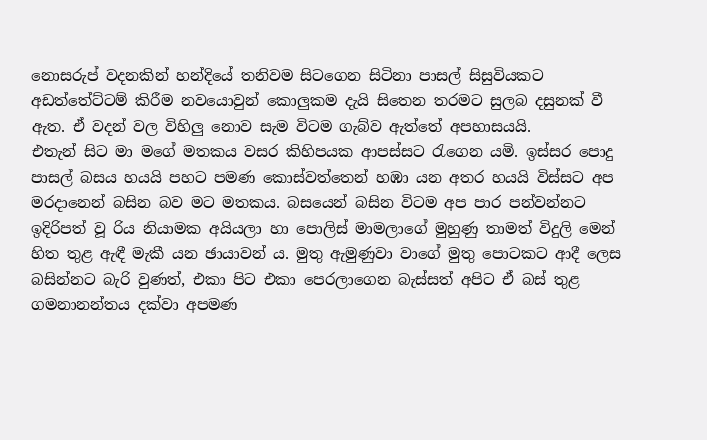නොසරුප් වදනකින් හන්දියේ තනිවම සිටගෙන සිටිනා පාසල් සිසුවියකට අඩත්තේට්ටම් කිරීම නවයොවුන් කොලුකම දැයි සිතෙන තරමට සුලබ දසුනක් වී ඇත. ඒ වදන් වල විහිලු නොව සැම විටම ගැබ්ව ඇත්තේ අපහාසයයි.
එතැන් සිට මා මගේ මතකය වසර කිහිපයක ආපස්සට රැගෙන යමි. ඉස්සර පොදු පාසල් බසය හයයි පහට පමණ කොස්වත්තෙන් හඹා යන අතර හයයි විස්සට අප මරදානෙන් බසින බව මට මතකය. බසයෙන් බසින විටම අප පාර පන්වන්නට ඉදිරිපත් වූ රිය නියාමක අයියලා හා පොලිස් මාමලාගේ මුහුණු තාමත් විදුලි මෙන් හිත තුළ ඇඳී මැකී යන ඡායාවන් ය. මුතු ඇමුණුවා වාගේ මුතු පොටකට ආදී ලෙස බසින්නට බැරි වුණත්, එකා පිට එකා පෙරලාගෙන බැස්සත් අපිට ඒ බස් තුළ ගමනානන්තය දක්වා අපමණ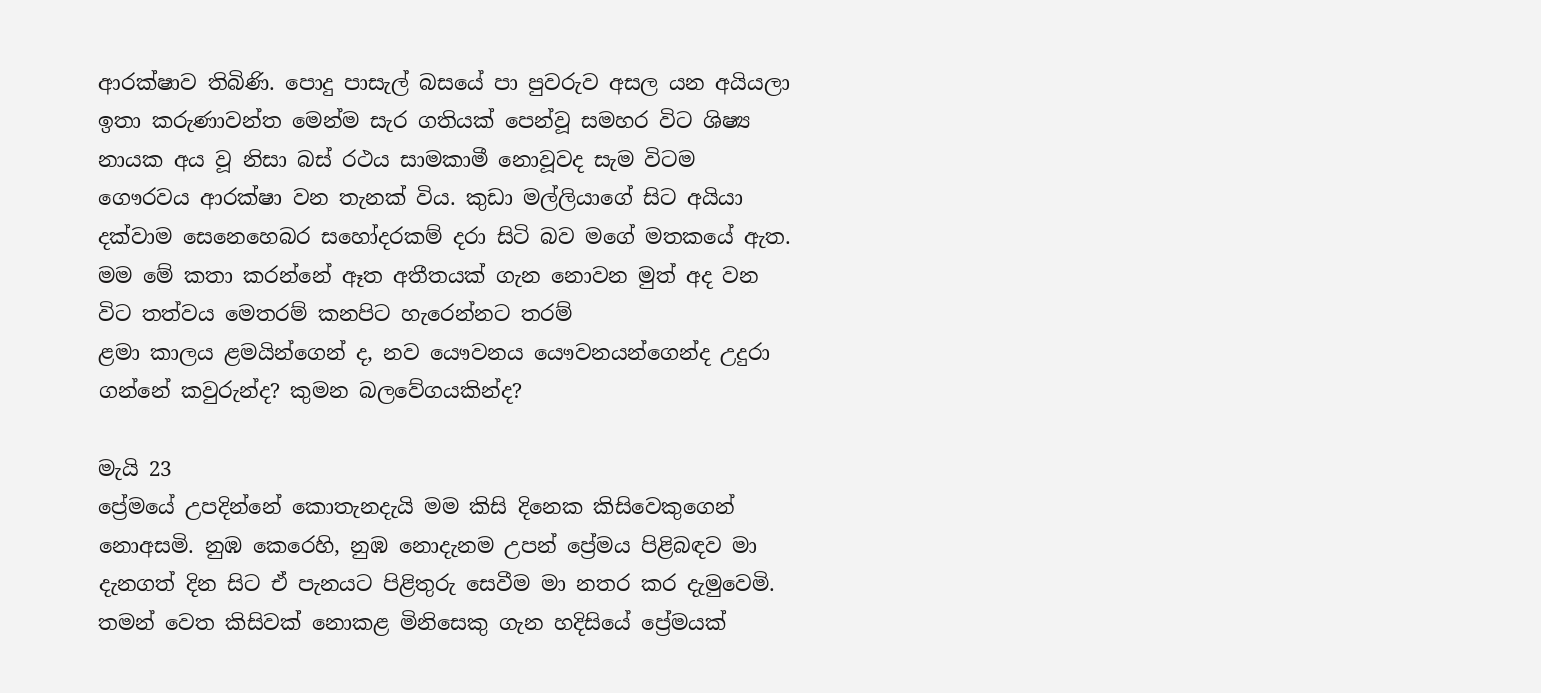ආරක්ෂාව තිබිණි. පොදු පාසැල් බසයේ පා පුවරුව අසල යන අයියලා ඉතා කරුණාවන්ත මෙන්ම සැර ගතියක් පෙන්වූ සමහර විට ශිෂ්‍ය නායක අය වූ නිසා බස් රථය සාමකාමී නොවූවද සැම විටම ගෞරවය ආරක්ෂා වන තැනක් විය. කුඩා මල්ලියාගේ සිට අයියා දක්වාම සෙනෙහෙබර සහෝදරකම් දරා සිටි බව මගේ මතකයේ ඇත. මම මේ කතා කරන්නේ ඈත අතීතයක් ගැන නොවන මුත් අද වන විට තත්වය මෙතරම් කනපිට හැරෙන්නට තරම්
ළමා කාලය ළමයින්ගෙන් ද, නව යෞවනය යෞවනයන්ගෙන්ද උදුරා ගන්නේ කවුරුන්ද? කුමන බලවේගයකින්ද?

මැයි 23
ප්‍රේමයේ උපදින්නේ කොතැනදැයි මම කිසි දිනෙක කිසිවෙකුගෙන් නොඅසමි. නුඹ කෙරෙහි, නුඹ නොදැනම උපන් ප්‍රේමය පිළිබඳව මා දැනගත් දින සිට ඒ පැනයට පිළිතුරු සෙවීම මා නතර කර දැමුවෙමි. තමන් වෙත කිසිවක් නොකළ මිනිසෙකු ගැන හදිසියේ ප්‍රේමයක්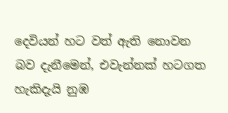දෙවියන් හට වත් ඇති නොවන බව දැනීමෙන්, එවැන්නක් හටගත හැකිදැයි නුඹ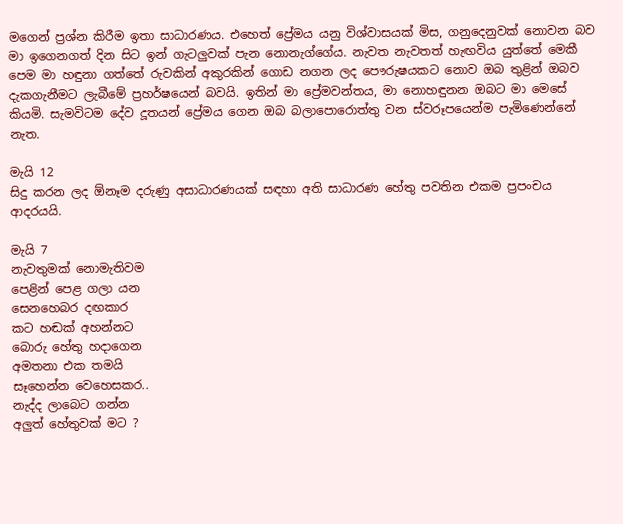මගෙන් ප්‍රශ්න කිරීම ඉතා සාධාරණය. එහෙත් ප්‍රේමය යනු විශ්වාසයක් මිස, ගනුදෙනුවක් නොවන බව මා ඉගෙනගත් දින සිට ඉන් ගැටලුවක් පැන නොනැග්ගේය. නැවත නැවතත් හැඟවිය යුත්තේ මෙකී පෙම මා හඳුනා ගත්තේ රුවකින් අකුරකින් ගොඩ නගන ලද පෞරුෂයකට නොව ඔබ තුළින් ඔබව දැකගැනීමට ලැබීමේ ප්‍රහර්ෂයෙන් බවයි. ඉතින් මා ප්‍රේමවන්තය, මා නොහඳුනන ඔබට මා මෙසේ කියමි. සැමවිටම දේව දූතයන් ප්‍රේමය ගෙන ඔබ බලාපොරොත්තු වන ස්වරූපයෙන්ම පැමිණෙන්නේ නැත.

මැයි 12
සිදු කරන ලද ඕනෑම දරුණු අසාධාරණයක් සඳහා අති සාධාරණ හේතු පවතින එකම ප්‍රපංචය ආදරයයි.

මැයි 7
නැවතුමක් නොමැතිවම
පෙළින් පෙළ ගලා යන
සෙනහෙබර දඟකාර
කට හඬක් අහන්නට
බොරු හේතු හදාගෙන
අමතනා එක තමයි
සෑහෙන්න වෙහෙසකර..
නැද්ද ලාබෙට ගන්න
අලුත් හේතුවක් මට ?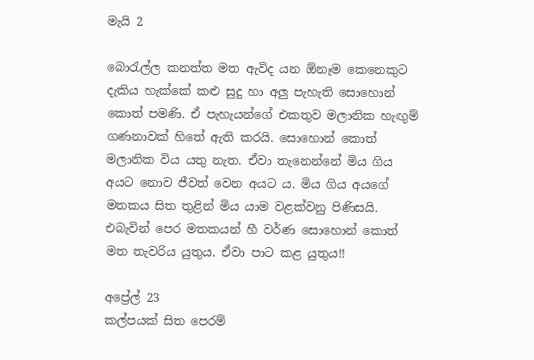මැයි 2

බොරැල්ල කනත්ත මත ඇවිද යන ඕනෑම කෙනෙකුට දැකිය හැක්කේ කළු සුදු හා අලු පැහැති සොහොන් කොත් පමණි. ඒ පැහැයන්ගේ එකතුව මලානික හැඟුම් ගණනාවක් හිතේ ඇති කරයි. සොහොන් කොත් මලානික විය යතු නැත. ඒවා තැනෙන්නේ මිය ගිය අයට නොව ජීවත් වෙන අයට ය. මිය ගිය අයගේ මතකය සිත තුළින් මිය යාම වළක්වනු පිණිසයි. එබැවින් පෙර මතකයන් හී වර්ණ සොහොන් කොත් මත තැවරිය යුතුය. ඒවා පාට කළ යුතුය!!

අප්‍රේල් 23
කල්පයක් සිත පෙරම්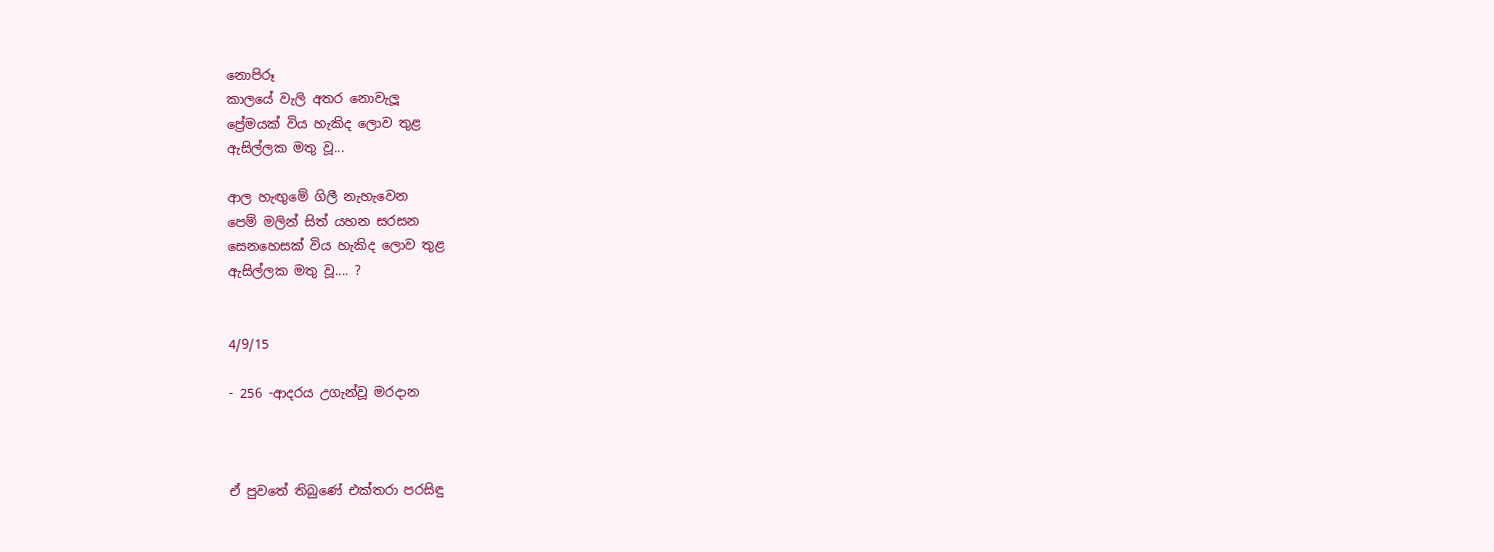නොපිරූ
කාලයේ වැලි අතර නොවැලූ
ප්‍රේමයක් විය හැකිද ලොව තුළ
ඇසිල්ලක මතු වූ...

ආල හැඟුමේ ගිලී නැහැවෙන
පෙම් මලින් සිත් යහන සරසන
සෙනහෙසක් විය හැකිද ලොව තුළ
ඇසිල්ලක මතු වූ.... ?


4/9/15

- 256 -ආදරය උගැන්වූ මරදාන



ඒ පුවතේ තිබුණේ එක්තරා පරසිඳු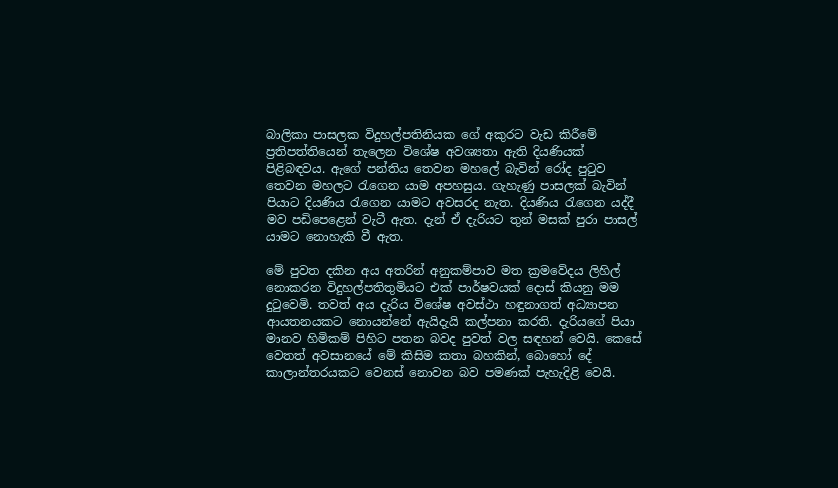බාලිකා පාසලක විදුහල්පතිනියක ගේ අකුරට වැඩ කිරීමේ ප්‍රතිපත්තියෙන් තැලෙන විශේෂ අවශ්‍යතා ඇති දියණියක් පිළිබඳවය. ඇගේ පන්තිය තෙවන මහලේ බැවින් රෝද පුටුව තෙවන මහලට රැගෙන යාම අපහසුය. ගැහැණු පාසලක් බැවින් පියාට දියණිය රැගෙන යාමට අවසරද නැත. දියණිය රැගෙන යද්දී මව පඩිපෙළෙන් වැටී ඇත. දැන් ඒ දැරියට තුන් මසක් පුරා පාසල් යාමට නොහැකි වී ඇත.

මේ පුවත දකින අය අතරින් අනුකම්පාව මත ක්‍රමවේදය ලිහිල් නොකරන විදුහල්පතිතුමියට එක් පාර්ෂවයක් දොස් කියනු මම දුටුවෙමි. තවත් අය දැරිය විශේෂ අවස්ථා හඳුනාගත් අධ්‍යාපන ආයතනයකට නොයන්නේ ඇයිදැයි කල්පනා කරති. දැරියගේ පියා මානව හිමිකම් පිහිට පතන බවද පුවත් වල සඳහන් වෙයි. කෙසේ වෙතත් අවසානයේ මේ කිසිම කතා බහකින්, බොහෝ දේ කාලාන්තරයකට වෙනස් නොවන බව පමණක් පැහැදිළි වෙයි.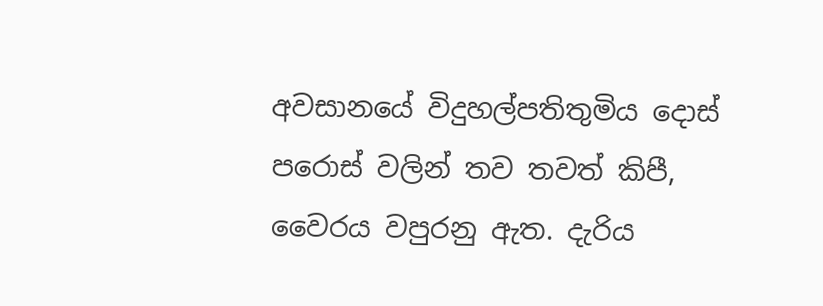අවසානයේ විදුහල්පතිතුමිය දොස් පරොස් වලින් තව තවත් කිපී, වෛරය වපුරනු ඇත. දැරිය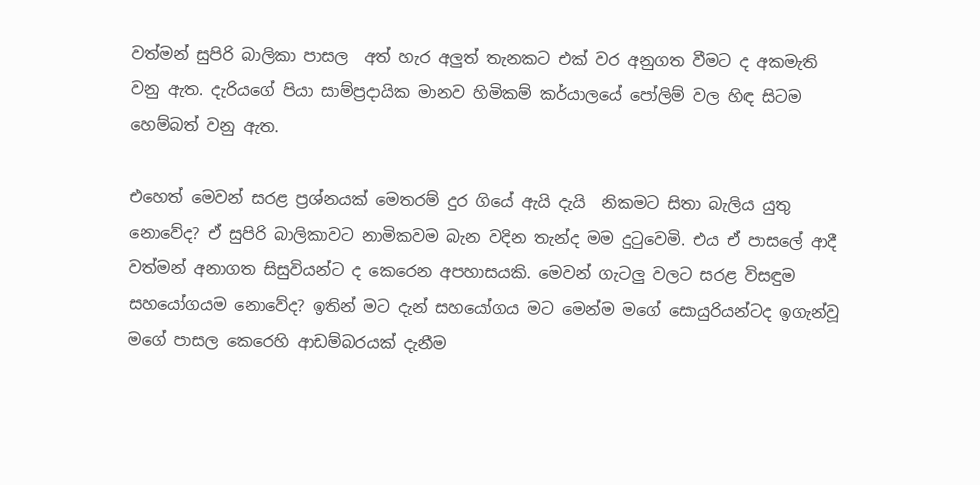වත්මන් සුපිරි බාලිකා පාසල  අත් හැර අලුත් තැනකට එක් වර අනුගත වීමට ද අකමැති වනු ඇත. දැරියගේ පියා සාම්ප්‍රදායික මානව හිමිකම් කර්යාලයේ පෝලිම් වල හිඳ සිටම හෙම්බත් වනු ඇත.

එහෙත් මෙවන් සරළ ප්‍රශ්නයක් මෙතරම් දුර ගියේ ඇයි දැයි  නිකමට සිතා බැලිය යුතු නොවේද? ඒ සුපිරි බාලිකාවට නාමිකවම බැන වදින තැන්ද මම දුටුවෙමි. එය ඒ පාසලේ ආදී වත්මන් අනාගත සිසුවියන්ට ද කෙරෙන අපහාසයකි. මෙවන් ගැටලු වලට සරළ විසඳුම සහයෝගයම නොවේද? ඉතින් මට දැන් සහයෝගය මට මෙන්ම මගේ සොයුරියන්ටද ඉගැන්වූ මගේ පාසල කෙරෙහි ආඩම්බරයක් දැනීම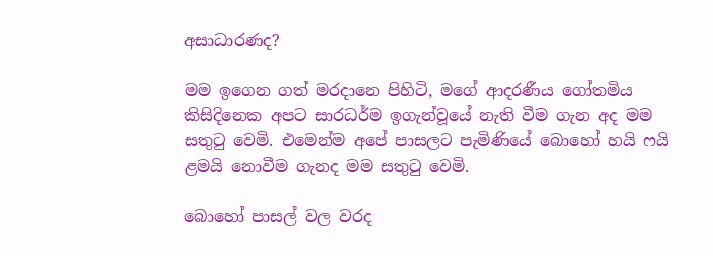අසාධාරණද?

මම ඉගෙන ගත් මරදානෙ පිහිටි, මගේ ආදරණීය ගෝතමිය කිසිදිනෙක අපට සාරධර්ම ඉගැන්වූයේ නැති වීම ගැන අද මම සතුටු වෙමි. එමෙන්ම අපේ පාසලට පැමිණියේ බොහෝ හයි ෆයි ළමයි නොවීම ගැනද මම සතුටු වෙමි.

බොහෝ පාසල් වල වරද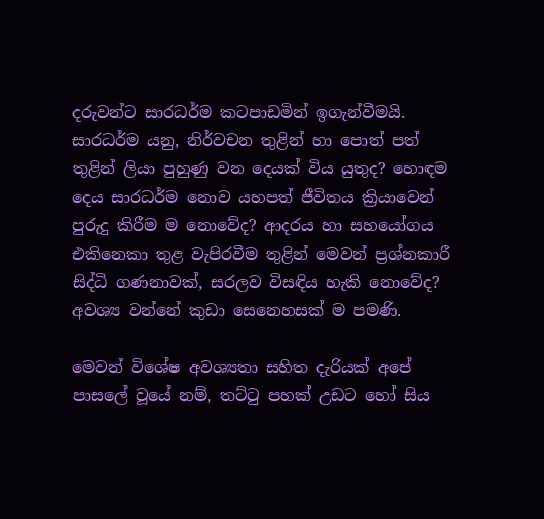දරුවන්ට සාරධර්ම කටපාඩමින් ඉගැන්වීමයි. සාරධර්ම යනු, නිර්වචන තුළින් හා පොත් පත් තුළින් ලියා පුහුණු වන දෙයක් විය යුතුද? හොඳම දෙය සාරධර්ම නොව යහපත් ජීවිතය ක්‍රියාවෙන් පුරුදු කිරීම ම නොවේද? ආදරය හා සහයෝගය එකිනෙකා තුළ වැපිරවීම තුළින් මෙවන් ප්‍රශ්නකාරී සිද්ධි ගණනාවක්, සරලව විසඳිය හැකි නොවේද? අවශ්‍ය වන්නේ කුඩා සෙනෙහසක් ම පමණි.

මෙවන් විශේෂ අවශ්‍යතා සහිත දැරියක් අපේ පාසලේ වූයේ නම්, තට්ටු පහක් උඩට හෝ සිය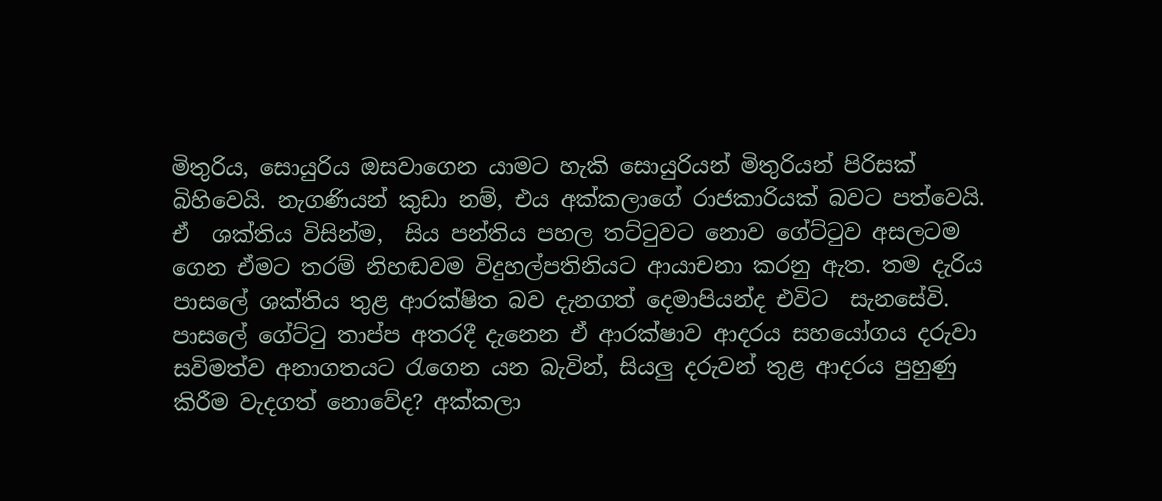මිතුරිය, සොයුරිය ඔසවාගෙන යාමට හැකි සොයුරියන් මිතුරියන් පිරිසක් බිහිවෙයි. නැගණියන් කුඩා නම්, එය අක්කලාගේ රාජකාරියක් බවට පත්වෙයි.  ඒ  ශක්තිය විසින්ම,  සිය පන්තිය පහල තට්ටුවට නොව ගේට්ටුව අසලටම ගෙන ඒමට තරම් නිහඬවම විදුහල්පතිනියට ආයාචනා කරනු ඇත. තම දැරිය පාසලේ ශක්තිය තුළ ආරක්ෂිත බව දැනගත් දෙමාපියන්ද එවිට  සැනසේවි. පාසලේ ගේට්ටු තාප්ප අතරදී දැනෙන ඒ ආරක්ෂාව ආදරය සහයෝගය දරුවා සවිමත්ව අනාගතයට රැගෙන යන බැවින්, සියලු දරුවන් තුළ ආදරය පුහුණු කිරීම වැදගත් නොවේද? අක්කලා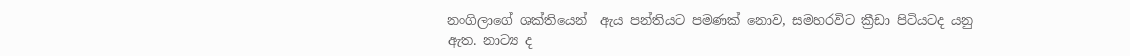නංගිලාගේ ශක්තියෙන්  ඇය පන්තියට පමණක් නොව, සමහරවිට ක්‍රීඩා පිටියටද යනු ඇත. නාට්‍ය ද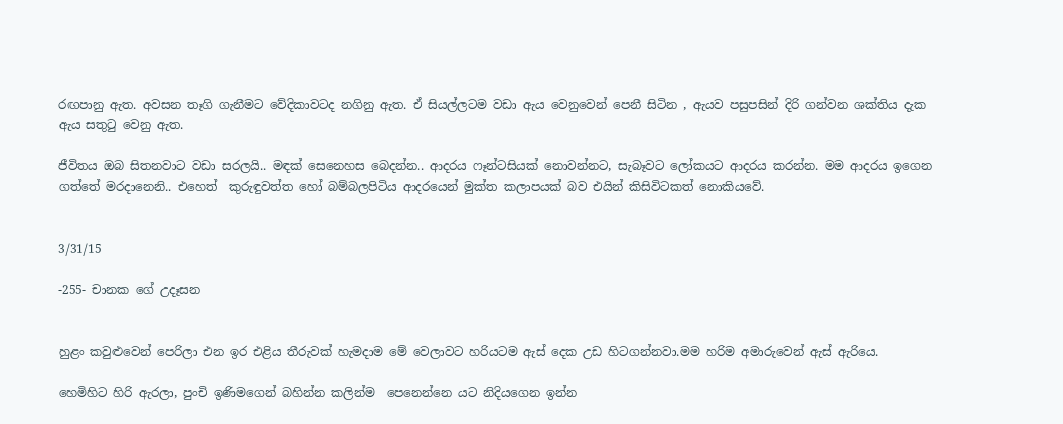රඟපානු ඇත. අවසන තෑගි ගැනීමට වේදිකාවටද නගිනු ඇත. ඒ සියල්ලටම වඩා ඇය වෙනුවෙන් පෙනී සිටින , ඇයව පසුපසින් දිරි ගන්වන ශක්තිය දැක ඇය සතුටු වෙනු ඇත.

ජීවිතය ඔබ සිතනවාට වඩා සරලයි.. මඳක් සෙනෙහස බෙදන්න.. ආදරය ෆෑන්ටසියක් නොවන්නට, සැබෑවට ලෝකයට ආදරය කරන්න. මම ආදරය ඉගෙන ගත්තේ මරදානෙනි.. එහෙත්  කුරුඳුවත්ත හෝ බම්බලපිටිය ආදරයෙන් මුක්ත කලාපයක් බව එයින් කිසිවිටකත් නොකියවේ.


3/31/15

-255- චානක ගේ උදෑසන


හුළං කවුළුවෙන් පෙරිලා එන ඉර එළිය තීරුවක් හැමදාම මේ වෙලාවට හරියටම ඇස් දෙක උඩ හිටගන්නවා.මම හරිම අමාරුවෙන් ඇස් ඇරියෙ.

හෙමිහිට හිරි ඇරලා, පුංචි ඉණිමගෙන් බහින්න කලින්ම  පෙනෙන්නෙ යට නිදියගෙන ඉන්න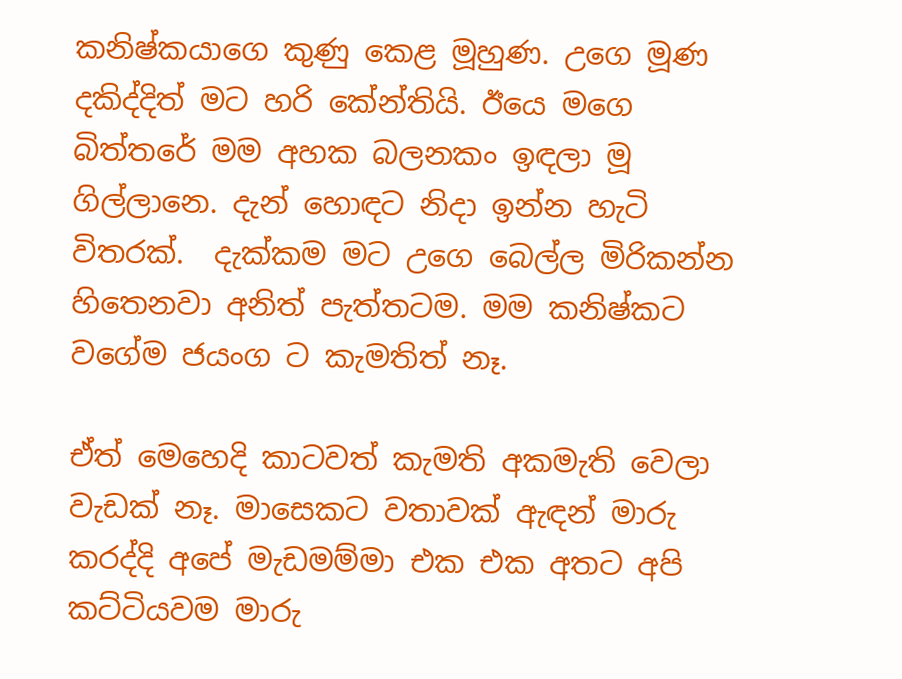කනිෂ්කයාගෙ කුණු කෙළ මූහුණ. උගෙ මූණ දකිද්දිත් මට හරි කේන්තියි. ඊයෙ මගෙ බිත්තරේ මම අහක බලනකං ඉඳලා මූ ගිල්ලානෙ. දැන් හොඳට නිදා ඉන්න හැටි විතරක්.  දැක්කම මට උගෙ බෙල්ල මිරිකන්න හිතෙනවා අනිත් පැත්තටම. මම කනිෂ්කට වගේම ජයංග ට කැමතිත් නෑ.

ඒත් මෙහෙදි කාටවත් කැමති අකමැති වෙලා වැඩක් නෑ. මාසෙකට වතාවක් ඇඳන් මාරු කරද්දි අපේ මැඩමම්මා එක එක අතට අපි කට්ටියවම මාරු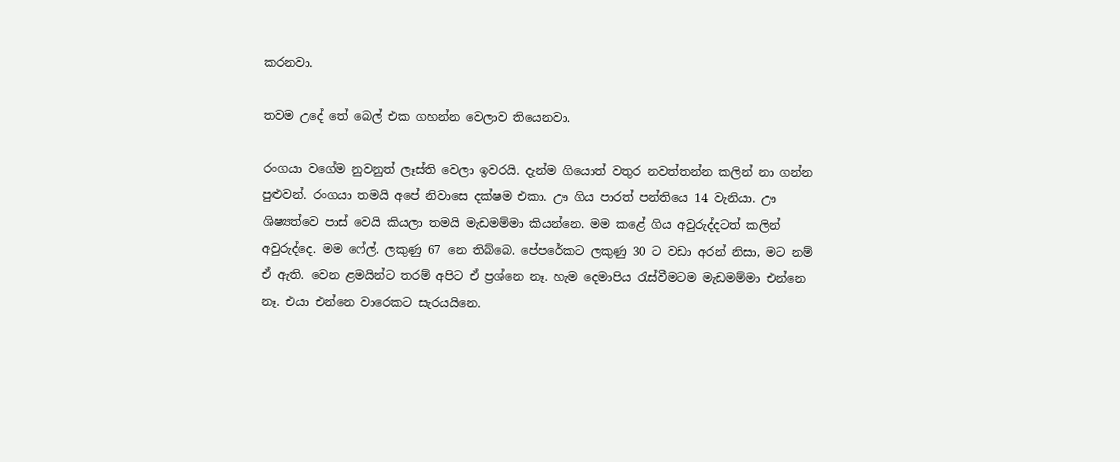කරනවා.

තවම උදේ තේ බෙල් එක ගහන්න වෙලාව තියෙනවා.

රංගයා වගේම නුවනුත් ලෑස්ති වෙලා ඉවරයි. දැන්ම ගියොත් වතුර නවත්තන්න කලින් නා ගන්න පුළුවන්. රංගයා තමයි අපේ නිවාසෙ දක්ෂම එකා. ඌ ගිය පාරත් පන්තියෙ 14 වැනියා. ඌ ශිෂ්‍යත්වෙ පාස් වෙයි කියලා තමයි මැඩමම්මා කියන්නෙ. මම කළේ ගිය අවුරුද්දටත් කලින් අවුරුද්දෙ. මම ෆේල්. ලකුණු 67 නෙ තිබ්බෙ. පේපරේකට ලකුණු 30 ට වඩා අරන් නිසා, මට නම් ඒ ඇති. වෙන ළමයින්ට තරම් අපිට ඒ ප්‍රශ්නෙ නෑ. හැම දෙමාපිය රැස්වීමටම මැඩමම්මා එන්නෙ නෑ. එයා එන්නෙ වාරෙකට සැරයයිනෙ.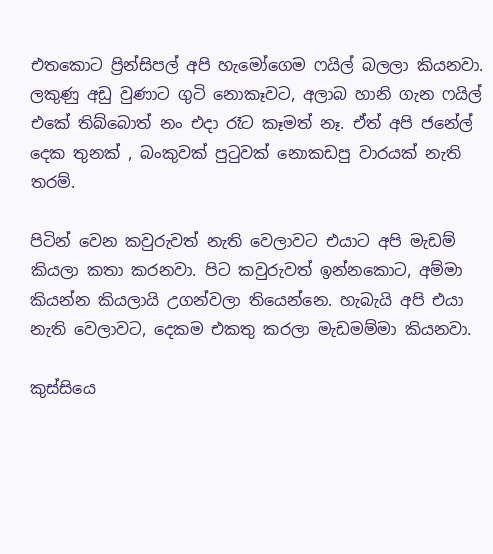එතකොට ප්‍රින්සිපල් අපි හැමෝගෙම ෆයිල් බලලා කියනවා. ලකුණු අඩු වුණාට ගුටි නොකෑවට, අලාබ හානි ගැන ෆයිල් එකේ තිබ්බොත් නං එදා රෑට කෑමත් නෑ. ඒත් අපි ජනේල් දෙක තුනක් , බංකුවක් පුටුවක් නොකඩපු වාරයක් නැති තරම්.

පිටින් වෙන කවුරුවත් නැති වෙලාවට එයාට අපි මැඩම් කියලා කතා කරනවා. පිට කවුරුවත් ඉන්නකොට, අම්මා කියන්න කියලායි උගන්වලා තියෙන්නෙ. හැබැයි අපි එයා නැති වෙලාවට, දෙකම එකතු කරලා මැඩමම්මා කියනවා.

කුස්සියෙ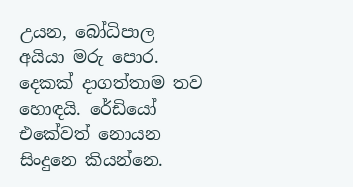උයන, බෝධිපාල අයියා මරු පොර. දෙකක් දාගත්තාම තව හොඳයි. රේඩියෝ එකේවත් නොයන සිංදුනෙ කියන්නෙ.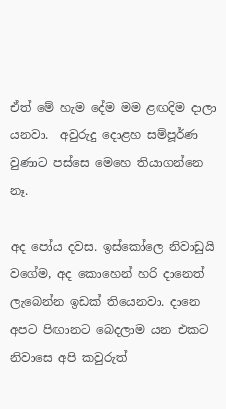ඒත් මේ හැම දේම මම ළඟදිම දාලා යනවා.  අවුරුදු දොළහ සම්පූර්ණ වුණාට පස්සෙ මෙහෙ තියාගන්නෙ නෑ.

අද පෝය දවස. ඉස්කෝලෙ නිවාඩුයි වගේම, අද කොහෙන් හරි දානෙත් ලැබෙන්න ඉඩක් තියෙනවා. දානෙ අපට පිඟානට බෙදලාම යන එකට නිවාසෙ අපි කවුරුත්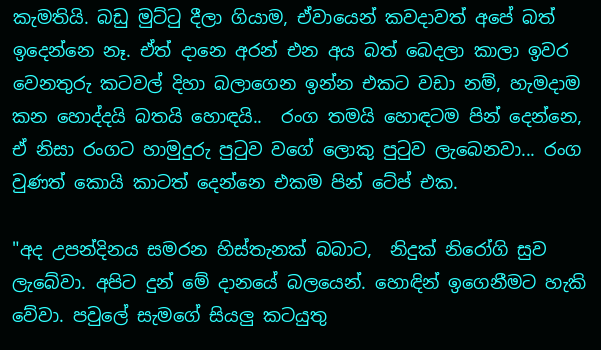කැමතියි. බඩු මුට්ටු දීලා ගියාම, ඒවායෙන් කවදාවත් අපේ බත් ඉදෙන්නෙ නෑ. ඒත් දානෙ අරන් එන අය බත් බෙදලා කාලා ඉවර වෙනතුරු කටවල් දිහා බලාගෙන ඉන්න එකට වඩා නම්, හැමදාම කන හොද්දයි බතයි හොඳයි..  රංග තමයි හොඳටම පින් දෙන්නෙ, ඒ නිසා රංගට හාමුදුරු පුටුව වගේ ලොකු පුටුව ලැබෙනවා... රංග වුණත් කොයි කාටත් දෙන්නෙ එකම පින් ටේප් එක.

"අද උපන්දිනය සමරන හිස්තැනක් බබාට,  නිදුක් නිරෝගි සුව ලැබේවා. අපිට දුන් මේ දානයේ බලයෙන්. හොඳින් ඉගෙනීමට හැකි වේවා. පවුලේ සැමගේ සියලු කටයුතු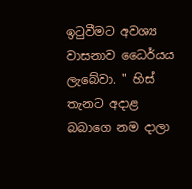ඉටුවීමට අවශ්‍ය වාසනාව ධෛර්යය ලැබේවා. " හිස් තැනට අදාළ බබාගෙ නම දාලා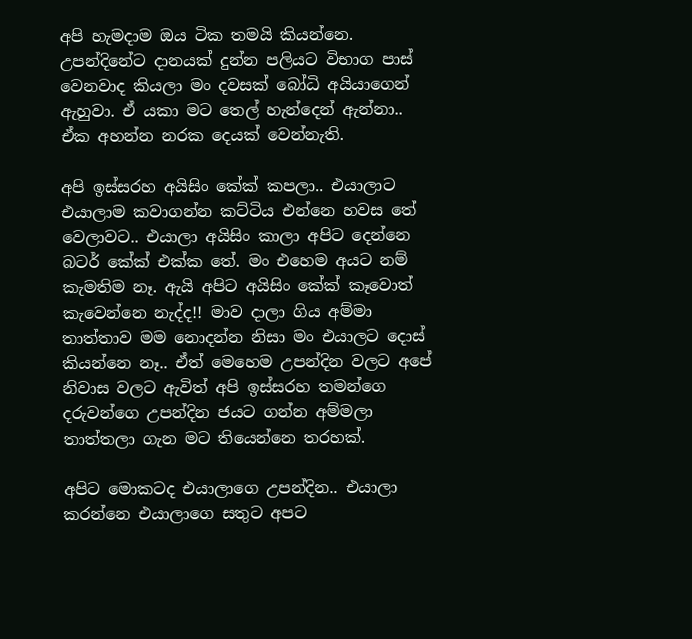අපි හැමදාම ඔය ටික තමයි කියන්නෙ. උපන්දිනේට දානයක් දුන්න පලියට විභාග පාස් වෙනවාද කියලා මං දවසක් බෝධි අයියාගෙන් ඇහුවා. ඒ යකා මට තෙල් හැන්දෙන් ඇන්නා.. ඒක අහන්න නරක දෙයක් වෙන්නැති.

අපි ඉස්සරහ අයිසිං කේක් කපලා.. එයාලාට එයාලාම කවාගන්න කට්ටිය එන්නෙ හවස තේ වෙලාවට.. එයාලා අයිසිං කාලා අපිට දෙන්නෙ බටර් කේක් එක්ක තේ. මං එහෙම අයට නම් කැමතිම නෑ. ඇයි අපිට අයිසිං කේක් කෑවොත් කැවෙන්නෙ නැද්ද!! මාව දාලා ගිය අම්මා තාත්තාව මම නොදන්න නිසා මං එයාලට දොස් කියන්නෙ නෑ.. ඒත් මෙහෙම උපන්දින වලට අපේ නිවාස වලට ඇවිත් අපි ඉස්සරහ තමන්ගෙ දරුවන්ගෙ උපන්දින ජයට ගන්න අම්මලා තාත්තලා ගැන මට තියෙන්නෙ තරහක්.

අපිට මොකටද එයාලාගෙ උපන්දින.. එයාලා කරන්නෙ එයාලාගෙ සතුට අපට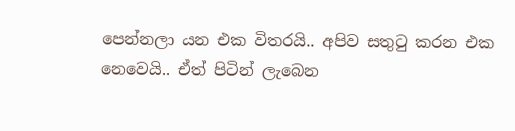පෙන්නලා යන එක විතරයි.. අපිව සතුටු කරන එක නෙවෙයි.. ඒත් පිටින් ලැබෙන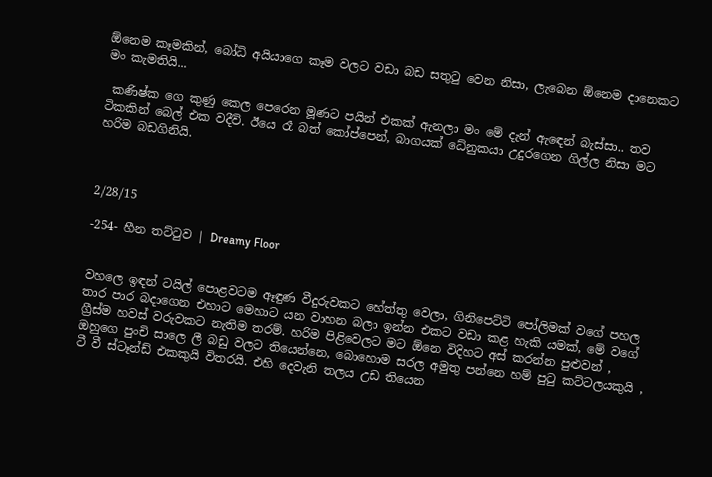ඕනෙම කෑමකින්, බෝධි අයියාගෙ කෑම වලට වඩා බඩ සතුටු වෙන නිසා, ලැබෙන ඕනෙම දානෙකට මං කැමතියි...

 කණිෂ්ක ගෙ කුණු කෙල පෙරෙන මූණට පයින් එකක් ඇනලා මං මේ දැන් ඇඳෙන් බැස්සා.. තව ටිකකින් බෙල් එක වදීවි. ඊයෙ රෑ බත් කෝප්පෙන්, බාගයක් ධේනුකයා උදුරගෙන ගිල්ල නිසා මට හරිම බඩගිනියි.



2/28/15

-254- හීන තට්ටුව | Dreamy Floor


වහලෙ ඉඳන් ටයිල් පොළවටම ඈඳුණ වීදුරුවකට හේත්තු වෙලා, ගිනිපෙට්ටි පෝලිමක් වගේ පහල තාර පාර බදාගෙන එහාට මෙහාට යන වාහන බලා ඉන්න එකට වඩා කළ හැකි යමක්, මේ වගේ ග්‍රීස්ම හවස් වරුවකට නැතිම තරම්. හරිම පිළිවෙලට මට ඕනෙ විදිහට අස් කරන්න පුළුවන් ,  ඔහුගෙ පුංචි සාලෙ ලී බඩු වලට තියෙන්නෙ, බොහොම සරල අමුතු පන්නෙ හම් පුටු කට්ටලයකුයි , ටී වී ස්ටෑන්ඩ් එකකුයි විතරයි. එහි දෙවැනි තලය උඩ තියෙන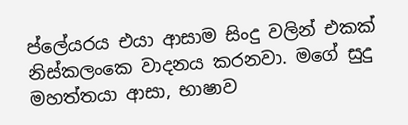ප්ලේයරය එයා ආසාම සිංදු වලින් එකක් නිස්කලංකෙ වාදනය කරනවා. මගේ සුදු මහත්තයා ආසා, භාෂාව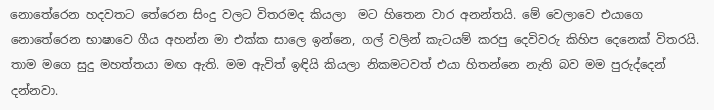නොතේරෙන හදවතට තේරෙන සිංදු වලට විතරමද කියලා  මට හිතෙන වාර අනන්තයි. මේ වෙලාවෙ එයාගෙ නොතේරෙන භාෂාවෙ ගීය අහන්න මා එක්ක සාලෙ ඉන්නෙ, ගල් වලින් කැටයම් කරපු දෙවිවරු කිහිප දෙනෙක් විතරයි. තාම මගෙ සුදු මහත්තයා මඟ ඇති. මම ඇවිත් ඉඳියි කියලා නිකමටවත් එයා හිතන්නෙ නැති බව මම පුරුද්දෙන් දන්නවා.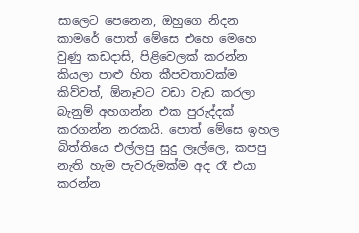සාලෙට පෙනෙන, ඔහුගෙ නිදන කාමරේ පොත් මේසෙ එහෙ මෙහෙ වුණු කඩදාසි, පිළිවෙලක් කරන්න කියලා පාළු හිත කීපවතාවක්ම කිව්වත්, ඕනෑවට වඩා වැඩ කරලා බැනුම් අහගන්න එක පුරුද්දක් කරගන්න නරකයි. පොත් මේසෙ ඉහල බිත්තියෙ එල්ලපු සුදු ලෑල්ලෙ, කපපු නැති හැම පැවරුමක්ම අද රෑ එයා කරන්න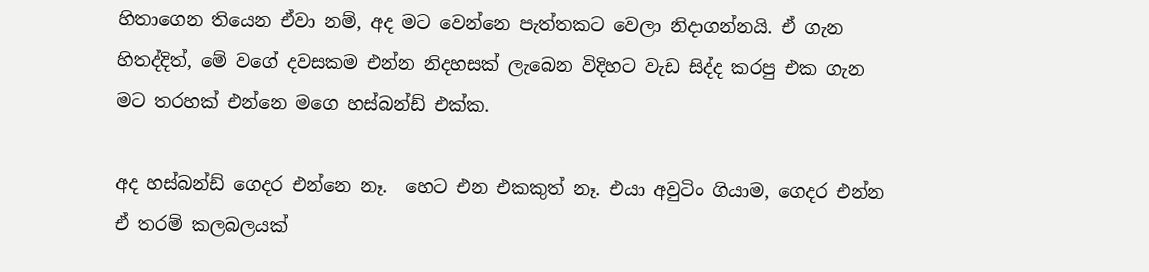හිතාගෙන තියෙන ඒවා නම්, අද මට වෙන්නෙ පැත්තකට වෙලා නිදාගන්නයි. ඒ ගැන හිතද්දිත්, මේ වගේ දවසකම එන්න නිදහසක් ලැබෙන විදිහට වැඩ සිද්ද කරපු එක ගැන මට තරහක් එන්නෙ මගෙ හස්බන්ඩ් එක්ක.

අද හස්බන්ඩ් ගෙදර එන්නෙ නෑ.  හෙට එන එකකුත් නෑ. එයා අවුටිං ගියාම, ගෙදර එන්න ඒ තරම් කලබලයක්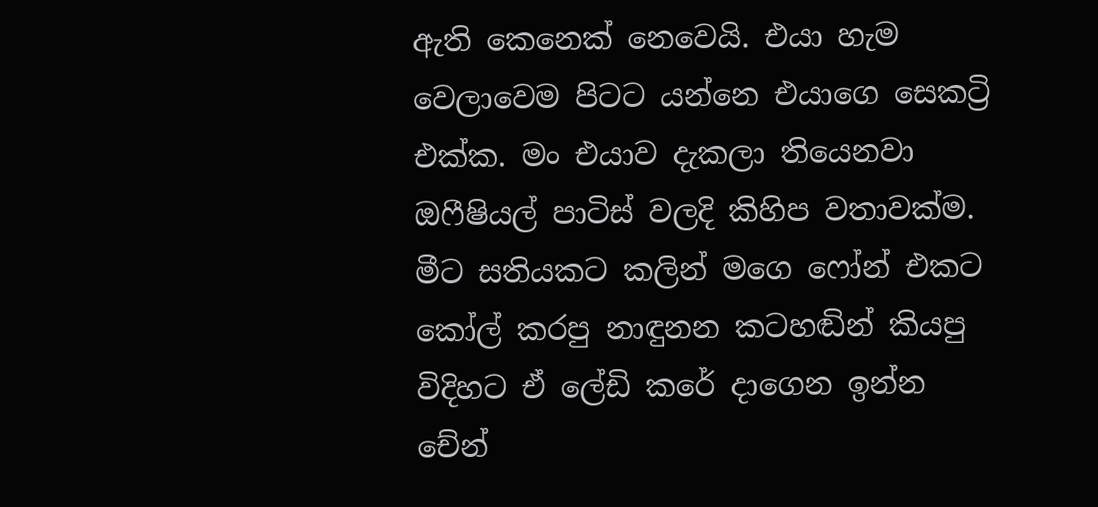ඇති කෙනෙක් නෙවෙයි. එයා හැම වෙලාවෙම පිටට යන්නෙ එයාගෙ සෙකට්‍රි එක්ක. මං එයාව දැකලා තියෙනවා ඔෆීෂියල් පාටිස් වලදි කිහිප වතාවක්ම. මීට සතියකට කලින් මගෙ ෆෝන් එකට කෝල් කරපු නාඳුනන කටහඬින් කියපු විදිහට ඒ ලේඩි කරේ දාගෙන ඉන්න චේන්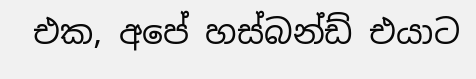එක, අපේ හස්බන්ඩ් එයාට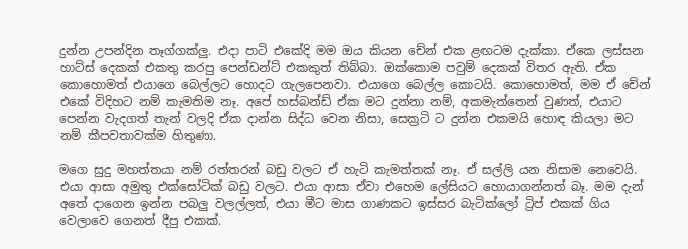දුන්න උපන්දින තෑග්ගක්ලු. එදා පාටි එකේදි මම ඔය කියන චේන් එක ළඟටම දැක්කා. ඒකෙ ලස්සන හාට්ස් දෙකක් එකතු කරපු පෙන්ඩන්ට් එකකුත් තිබ්බා. ඔක්කොම පවුම් දෙකක් විතර ඇති. ඒක කොහොමත් එයාගෙ බෙල්ලට හොදට ගැලපෙනවා. එයාගෙ බෙල්ල කොටයි. කොහොමත්, මම ඒ චේන් එකේ විදිහට නම් කැමතිම නෑ. අපේ හස්බන්ඩ් ඒක මට දුන්නා නම්, අකමැත්තෙන් වුණත්, එයාට පෙන්න වැදගත් තැන් වලදි ඒක දාන්න සිද්ධ වෙන නිසා, සෙක්‍රටි ට දුන්න එකමයි හොඳ කියලා මට නම් කීපවතාවක්ම හිතුණා.

මගෙ සුදු මහත්තයා නම් රත්තරන් බඩු වලට ඒ හැටි කැමත්තක් නෑ. ඒ සල්ලි යන නිසාම නෙවෙයි. එයා ආසා අමුතු එක්සෝටික් බඩු වලට. එයා ආසා ඒවා එහෙම ලේසියට හොයාගන්නත් බෑ. මම දැන් අතේ දාගෙන ඉන්න පබලු වලල්ලත්, එයා මීට මාස ගාණකට ඉස්සර බැටික්ලෝ ට්‍රිප් එකක් ගිය වෙලාවෙ ගෙනත් දීපු එකක්.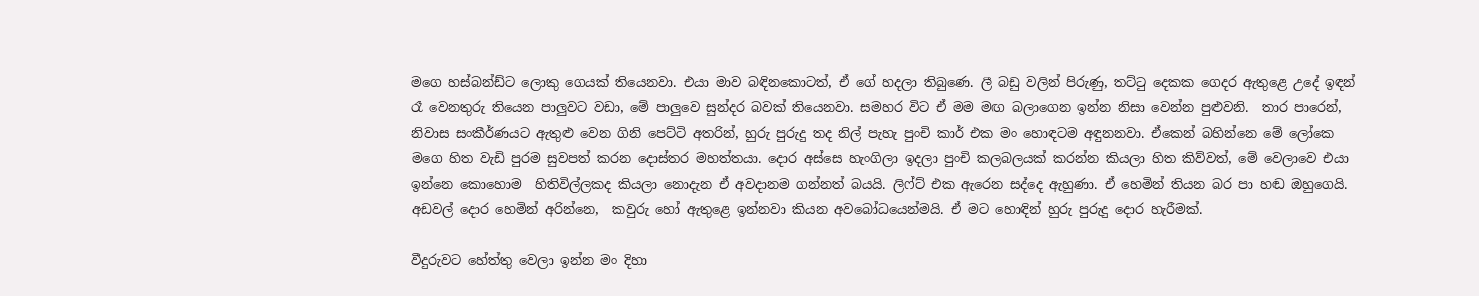මගෙ හස්බන්ඩ්ට ලොකු ගෙයක් තියෙනවා. එයා මාව බඳිනකොටත්, ඒ ගේ හදලා තිබුණෙ. ලී බඩු වලින් පිරුණු, තට්ටු දෙකක ගෙදර ඇතුළෙ උදේ ඉඳන් රෑ වෙනතුරු තියෙන පාලුවට වඩා, මේ පාලුවෙ සුන්දර බවක් තියෙනවා. සමහර විට ඒ මම මඟ බලාගෙන ඉන්න නිසා වෙන්න පුළුවනි.  තාර පාරෙන්, නිවාස සංකීර්ණයට ඇතුළු වෙන ගිනි පෙට්ටි අතරින්, හුරු පුරුදු තද නිල් පැහැ පුංචි කාර් එක මං හොඳටම අඳුනනවා. ඒකෙන් බහින්නෙ මේ ලෝකෙ මගෙ හිත වැඩි පුරම සුවපත් කරන දොස්තර මහත්තයා. දොර අස්සෙ හැංගිලා ඉදලා පුංචි කලබලයක් කරන්න කියලා හිත කිව්වත්, මේ වෙලාවෙ එයා ඉන්නෙ කොහොම  හිතිවිල්ලකද කියලා නොදැන ඒ අවදානම ගන්නත් බයයි. ලිෆ්ට් එක ඇරෙන සද්දෙ ඇහුණා. ඒ හෙමින් තියන බර පා හඬ ඔහුගෙයි. අඩවල් දොර හෙමින් අරින්නෙ,  කවුරු හෝ ඇතුළෙ ඉන්නවා කියන අවබෝධයෙන්මයි. ඒ මට හොඳින් හුරු පුරුදු දොර හැරීමක්.

වීදුරුවට හේත්තු වෙලා ඉන්න මං දිහා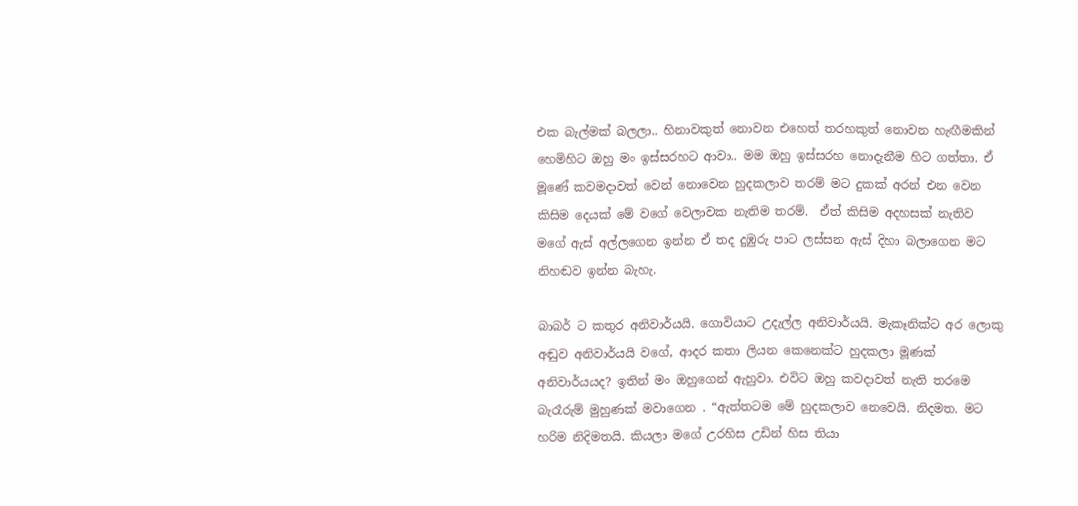එක බැල්මක් බලලා.. හිනාවකුත් නොවන එහෙත් තරහකුත් නොවන හැඟීමකින් හෙමිහිට ඔහු මං ඉස්සරහට ආවා.. මම ඔහු ඉස්සරහ නොදැනීම හිට ගත්තා. ඒ මූණේ කවමදාවත් වෙන් නොවෙන හුදකලාව තරම් මට දුකක් අරන් එන වෙන කිසිම දෙයක් මේ වගේ වෙලාවක නැතිම තරම්.  ඒත් කිසිම අදහසක් නැතිව මගේ ඇස් අල්ලගෙන ඉන්න ඒ තද දුඹුරු පාට ලස්සන ඇස් දිහා බලාගෙන මට නිහඬව ඉන්න බැහැ.

බාබර් ට කතුර අනිවාර්යයි. ගොවියාට උදැල්ල අනිවාර්යයි. මැකෑනික්ට අර ලොකු අඬුව අනිවාර්යයි වගේ, ආදර කතා ලියන කෙනෙක්ට හුදකලා මූණක් අනිවාර්යයද? ඉතින් මං ඔහුගෙන් ඇහුවා. එවිට ඔහු කවදාවත් නැති තරමෙ බැරෑරුම් මුහුණක් මවාගෙන . “ඇත්තටම මේ හුදකලාව නෙවෙයි. නිදමත. මට හරිම නිදිමතයි. කියලා මගේ උරහිස උඩින් හිස තියා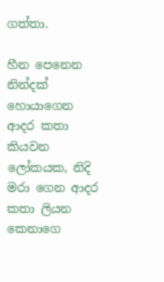ගත්තා.

හීන පෙනෙන නින්දක් හොයාගෙන ආදර කතා කියවන ලෝකයක, නිදි මරා ගෙන ආදර කතා ලියන කෙනාගෙ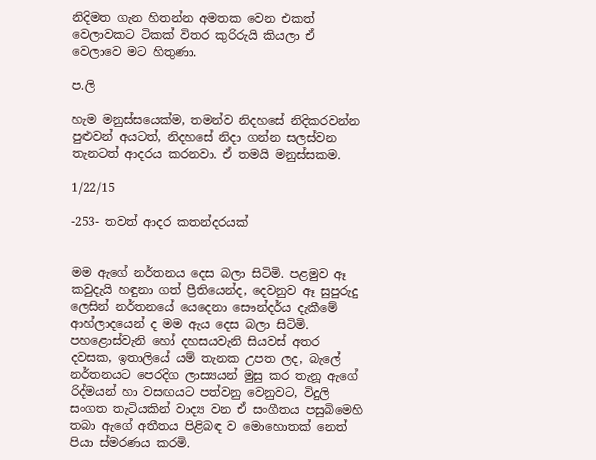නිදිමත ගැන හිතන්න අමතක වෙන එකත් වෙලාවකට ටිකක් විතර කුරිරුයි කියලා ඒ වෙලාවෙ මට හිතුණා.

ප.ලි

හැම මනුස්සයෙක්ම, තමන්ව නිදහසේ නිදිකරවන්න පුළුවන් අයටත්, නිදහසේ නිදා ගන්න සලස්වන තැනටත් ආදරය කරනවා. ඒ තමයි මනුස්සකම.

1/22/15

-253- තවත් ආදර කතන්දරයක්


මම ඇගේ නර්තනය දෙස බලා සිටිමි. පළමුව ඈ කවුදැයි හඳුනා ගත් ප්‍රීතියෙන්ද, දෙවනුව ඈ සුපුරුදු ලෙසින් නර්තනයේ යෙදෙනා සෞන්දර්ය දැකීමේ ආහ්ලාදයෙන් ද මම ඇය දෙස බලා සිටිමි. පහළොස්වැනි හෝ දහසයවැනි සියවස් අතර දවසක, ඉතාලියේ යම් තැනක උපත ලද, බැලේ නර්තනයට පෙරදිග ලාස්‍යයන් මුසු කර තැනූ ඇගේ රිද්මයන් හා වසඟයට පත්වනු වෙනුවට, විදුලි සංගත තැටියකින් වාද්‍ය වන ඒ සංගීතය පසුබිමෙහි තබා ඇගේ අතීතය පිළිබඳ ව මොහොතක් නෙත් පියා ස්මරණය කරමි.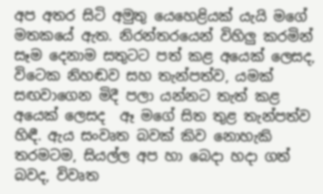අප අතර සිටි අමුතු යෙහෙළියක් යැයි මගේ මතකයේ ඇත. නිරන්තරයෙන් විහිලු කරමින් සෑම දෙනාම සතුටට පත් කළ අයෙක් ලෙසද, විටෙක නිහඬව සහ තැන්පත්ව, යමක් සඟවාගෙන මිදී පලා යන්නට තැත් කළ අයෙක් ලෙසද  ඈ මගේ සිත තුළ තැන්පත්ව හිඳී. ඇය සංවෘත බවක් කිව නොහැකි තරමටම, සියල්ල අප හා බෙදා හදා ගත් බවද, විවෘත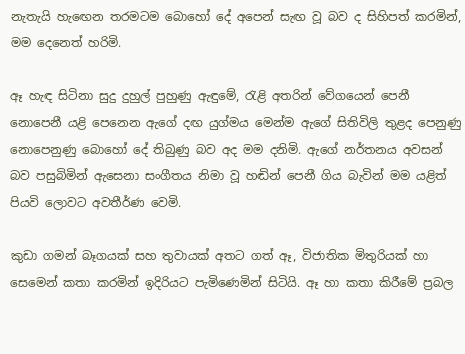නැතැයි හැඟෙන තරමටම බොහෝ දේ අපෙන් සැඟ වූ බව ද සිහිපත් කරමින්, මම දෙනෙත් හරිමි.

ඈ හැඳ සිටිනා සුදු දුහුල් පුහුණු ඇඳුමේ, රැළි අතරින් වේගයෙන් පෙනී නොපෙනී යළි පෙනෙන ඇගේ දඟ යුග්මය මෙන්ම ඇගේ සිතිවිලි තුළද පෙනුණු නොපෙනුණු බොහෝ දේ තිබුණු බව අද මම දනිමි. ඇගේ නර්තනය අවසන් බව පසුබිමින් ඇසෙනා සංගීතය නිමා වූ හඬින් පෙනී ගිය බැවින් මම යළිත් පියවි ලොවට අවතීර්ණ වෙමි.

කුඩා ගමන් බෑගයක් සහ තුවායක් අතට ගත් ඈ, විජාතික මිතුරියක් හා සෙමෙන් කතා කරමින් ඉදිරියට පැමිණෙමින් සිටියි. ඈ හා කතා කිරීමේ ප්‍රබල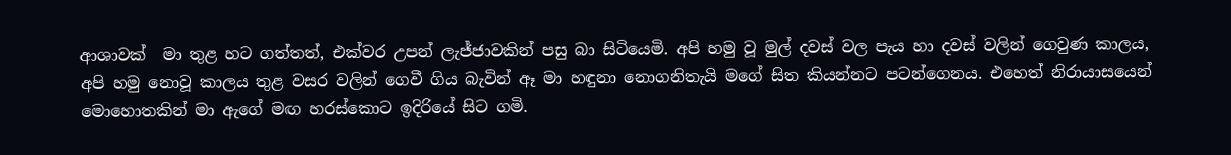ආශාවක්  මා තුළ හට ගත්තත්, එක්වර උපන් ලැජ්ජාවකින් පසු බා සිටියෙමි. අපි හමු වූ මුල් දවස් වල පැය හා දවස් වලින් ගෙවුණ කාලය, අපි හමු නොවූ කාලය තුළ වසර වලින් ගෙවී ගිය බැවින් ඈ මා හඳුනා නොගනිතැයි මගේ සිත කියන්නට පටන්ගෙනය. එහෙත් නිරායාසයෙන් මොහොතකින් මා ඇගේ මඟ හරස්කොට ඉදිරියේ සිට ගමි.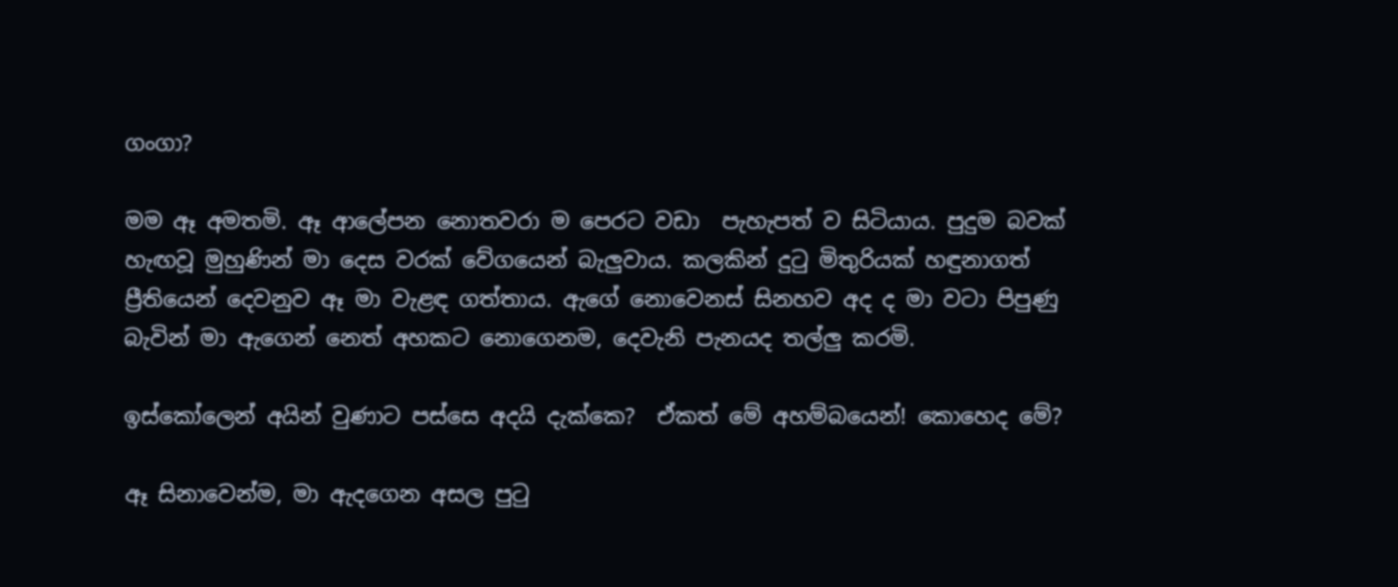ගංගා?

මම ඈ අමතමි. ඈ ආලේපන නොතවරා ම පෙරට වඩා  පැහැපත් ව සිටියාය. පුදුම බවක් හැඟවූ මුහුණින් මා දෙස වරක් වේගයෙන් බැලුවාය. කලකින් දුටු මිතුරියක් හඳුනාගත් ප්‍රීතියෙන් දෙවනුව ඈ මා වැළඳ ගත්තාය. ඇගේ නොවෙනස් සිනහව අද ද මා වටා පිපුණු බැවින් මා ඇගෙන් නෙත් අහකට නොගෙනම, දෙවැනි පැනයද තල්ලු කරමි.

ඉස්කෝලෙන් අයින් වුණාට පස්සෙ අදයි දැක්කෙ?  ඒකත් මේ අහම්බයෙන්! කොහෙද මේ?

ඈ සිනාවෙන්ම, මා ඇදගෙන අසල පුටු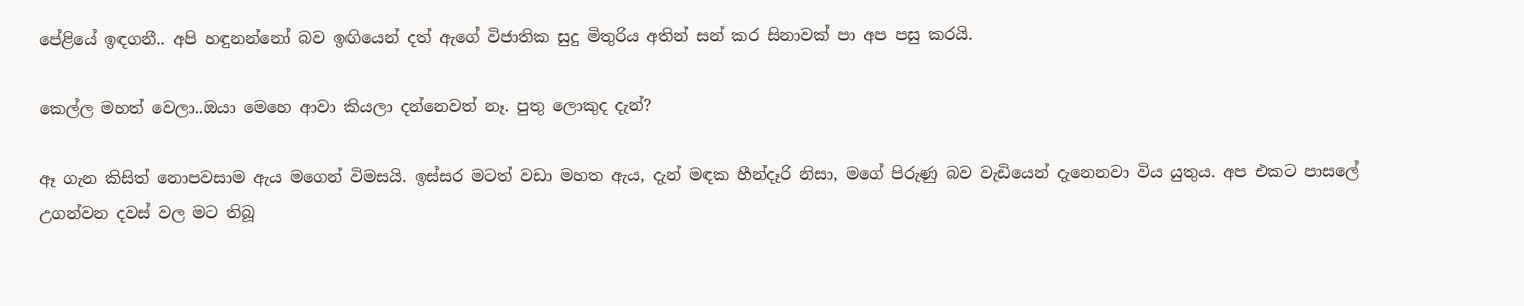පේළියේ ඉඳගනී.. අපි හඳුනන්නෝ බව ඉඟියෙන් දත් ඇගේ විජාතික සුදු මිතුරිය අතින් සන් කර සිනාවක් පා අප පසු කරයි.

කෙල්ල මහත් වෙලා..ඔයා මෙහෙ ආවා කියලා දන්නෙවත් නෑ. පුතු ලොකුද දැන්?

ඈ ගැන කිසිත් නොපවසාම ඇය මගෙන් විමසයි. ඉස්සර මටත් වඩා මහත ඇය, දැන් මඳක හීන්දෑරි නිසා, මගේ පිරුණු බව වැඩියෙන් දැනෙනවා විය යුතුය. අප එකට පාසලේ උගන්වන දවස් වල මට තිබූ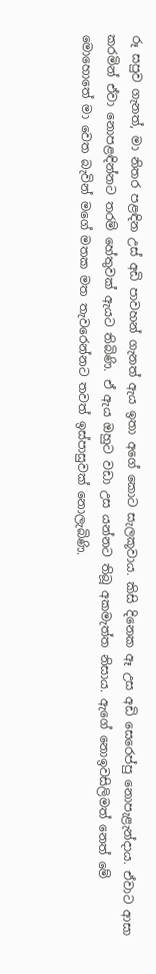රූ සපුව ගැනත්, මා නිතර පළඳින උස් අඩි පාවහන් ගැනත් ඇය ඉතා අගේ කොට සැලකූවාය. කිසි දිනෙක ඈ උස අඩි සෙරෙප්පු නොපැළැන්දාය. ඒවාට ආසා කරමින් ඒවා නොපළඳින්නට තරම් හේතුවක් ඇයට තිබිණි. ඒ ඇය ඔහුට වඩා උස යන්නට තිබූ අකමැත්ත නිසාය. ඇගේ නොඉවසිලිමත් නෙත් මේ මොහොතේ මා වෙත බැවින් මගේ මතක මත තැවරෙන්නට තවත් ඉස්පාසුවක් නොලැබිණි.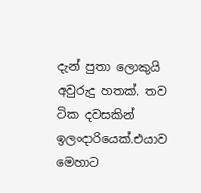දැන් පුතා ලොකුයි අවුරුදු හතක්. තව ටික දවසකින් ඉලංදාරියෙක්.එයාව මෙහාට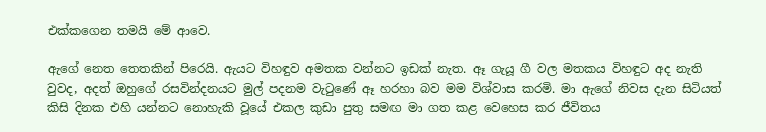එක්කගෙන තමයි මේ ආවෙ.

ඇගේ නෙත තෙතකින් පිරෙයි. ඇයට විහඳුව අමතක වන්නට ඉඩක් නැත. ඈ ගැයූ ගී වල මතකය විහඳුට අද නැති වුවද, අදත් ඔහුගේ රසවින්දනයට මුල් පදනම වැටුණේ ඈ හරහා බව මම විශ්වාස කරමි. මා ඇගේ නිවස දැන සිටියත් කිසි දිනක එහි යන්නට නොහැකි වූයේ එකල කුඩා පුතු සමඟ මා ගත කළ වෙහෙස කර ජීවිතය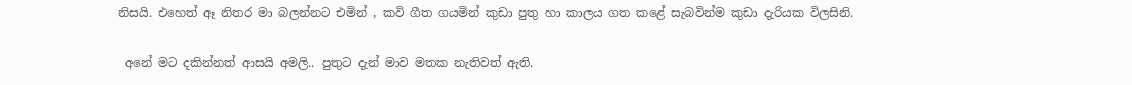නිසයි. එහෙත් ඈ නිතර මා බලන්නට එමින් , කවි ගීත ගයමින් කුඩා පුතු හා කාලය ගත කළේ සැබවින්ම කුඩා දැරියක විලසිනි.

 අනේ මට දකින්නත් ආසයි අමලි.. පුතුට දැන් මාව මතක නැතිවත් ඇති.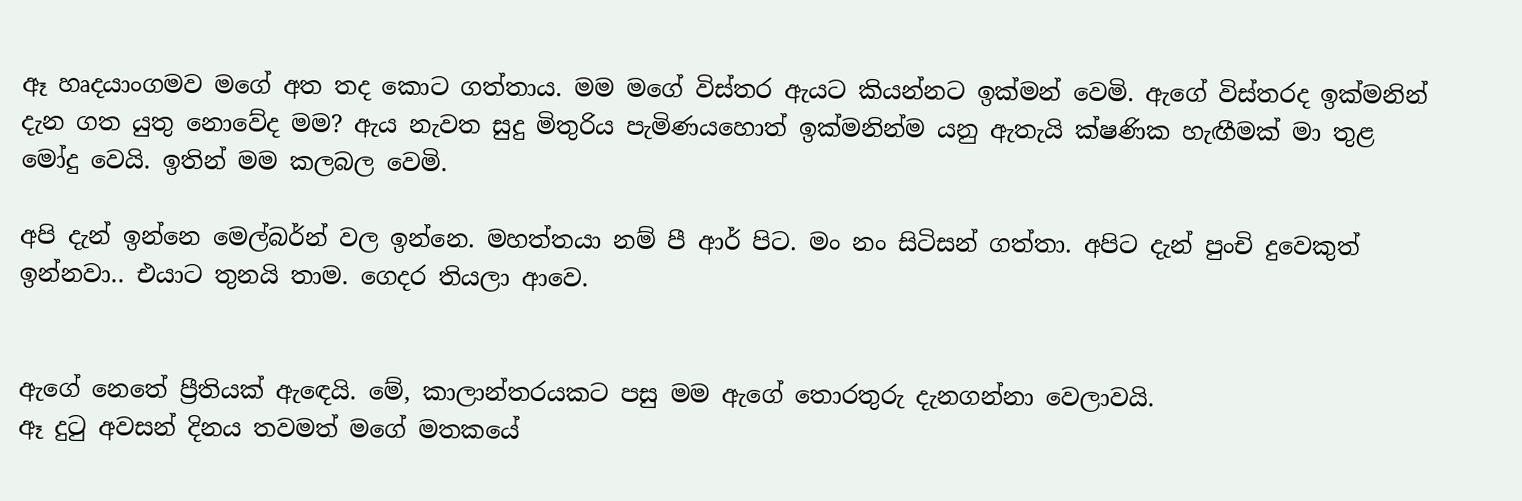ඈ හෘදයාංගමව මගේ අත තද කොට ගත්තාය. මම මගේ විස්තර ඇයට කියන්නට ඉක්මන් වෙමි. ඇගේ විස්තරද ඉක්මනින් දැන ගත යුතු නොවේද මම? ඇය නැවත සුදු මිතුරිය පැමිණයහොත් ඉක්මනින්ම යනු ඇතැයි ක්ෂණික හැඟීමක් මා තුළ මෝදු වෙයි. ඉතින් මම කලබල වෙමි.

අපි දැන් ඉන්නෙ මෙල්බර්න් වල ඉන්නෙ. මහත්තයා නම් පී ආර් පිට. මං නං සිටිසන් ගත්තා. අපිට දැන් පුංචි දුවෙකුත් ඉන්නවා.. එයාට තුනයි තාම. ගෙදර තියලා ආවෙ.


ඇගේ නෙතේ ප්‍රීතියක් ඇඳෙයි. මේ, කාලාන්තරයකට පසු මම ඇගේ තොරතුරු දැනගන්නා වෙලාවයි.
ඈ දුටු අවසන් දිනය තවමත් මගේ මතකයේ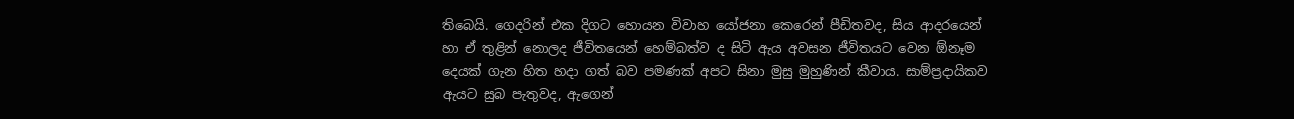තිබෙයි. ගෙදරින් එක දිගට හොයන විවාහ යෝජනා කෙරෙන් පීඩිතවද, සිය ආදරයෙන් හා ඒ තුළින් නොලද ජීවිතයෙන් හෙම්බත්ව ද සිටි ඇය අවසන ජීවිතයට වෙන ඕනෑම දෙයක් ගැන හිත හදා ගත් බව පමණක් අපට සිනා මුසු මුහුණින් කීවාය. සාම්ප්‍රදායිකව ඇයට සුබ පැතුවද, ඇගෙන්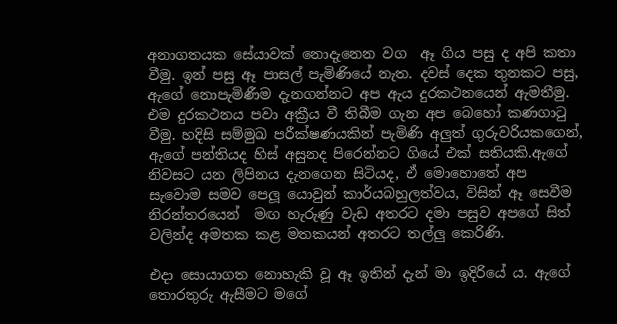අනාගතයක සේයාවක් නොදැනෙන වග  ඈ ගිය පසු ද අපි කතා වීමු. ඉන් පසු ඈ පාසල් පැමිණියේ නැත. දවස් දෙක තුනකට පසු, ඇගේ නොපැමිණීම දැනගන්නට අප ඇය දුරකථනයෙන් ඇමතීමු. එම දුරකථනය පවා අක්‍රීය වී තිබීම ගැන අප බෙහෝ කණගාටු වීමු. හදිසි සම්මුඛ පරීක්ෂණයකින් පැමිණි අලුත් ගුරුවරියකගෙන්, ඇගේ පන්තියද හිස් අසුනද පිරෙන්නට ගියේ එක් සතියකි.ඇගේ නිවසට යන ලිපිනය දැනගෙන සිටියද, ඒ මොහොතේ අප සැවොම සමව පෙලූ යොවුන් කාර්යබහුලත්වය, විසින් ඈ සෙවීම නිරන්තරයෙන්  මඟ හැරුණු වැඩ අතරට දමා පසුව අපගේ සිත් වලින්ද අමතක කළ මතකයන් අතරට තල්ලු කෙරිණි.

එදා සොයාගත නොහැකි වූ ඈ ඉතින් දැන් මා ඉදිරියේ ය. ඇගේ තොරතුරු ඇසීමට මගේ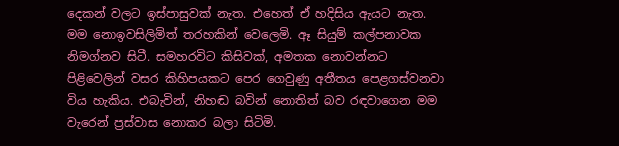දෙකන් වලට ඉස්පාසුවක් නැත. එහෙත් ඒ හදිසිය ඇයට නැත. මම නොඉවසිලිමිත් තරහකින් වෙලෙමි. ඈ සියුම් කල්පනාවක නිමග්නව සිටී. සමහරවිට කිසිවක්, අමතක නොවන්නට පිළිවෙලින් වසර කිහිපයකට පෙර ගෙවුණු අතීතය පෙළගස්වනවා විය හැකිය. එබැවින්, නිහඬ බවින් නොතිත් බව රඳවාගෙන මම වැරෙන් ප්‍රස්වාස නොකර බලා සිටිමි.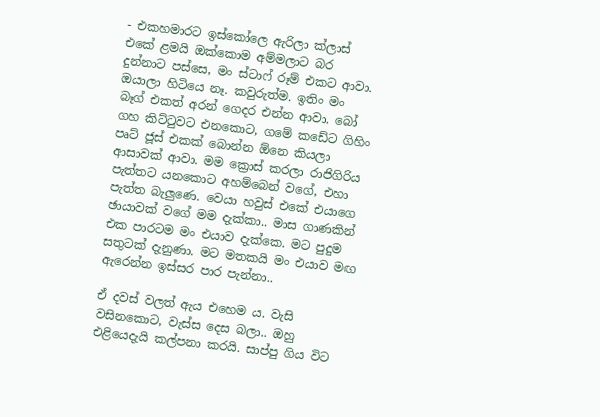- එකහමාරට ඉස්කෝලෙ ඇරිලා ක්ලාස් එකේ ළමයි ඔක්කොම අම්මලාට බර දුන්නාට පස්සෙ, මං ස්ටාෆ් රූම් එකට ආවා. ඔයාලා හිටියෙ නෑ. කවුරුත්ම. ඉතිං මං බෑග් එකත් අරන් ගෙදර එන්න ආවා. බෝ ගහ කිට්ටුවට එනකොට, ගමේ කඩේට ගිහිං පෘට් ජූස් එකක් බොන්න ඕනෙ කියලා ආසාවක් ආවා. මම ක්‍රොස් කරලා රාජිගිරිය පැත්තට යනකොට අහම්බෙන් වගේ, එහා පැත්ත බැලුණෙ. වෙයා හවුස් එකේ එයාගෙ ඡායාවක් වගේ මම දැක්කා.. මාස ගාණකින් එක පාරටම මං එයාව දැක්කෙ. මට පුදුම සතුටක් දැනුණා. මට මතකයි මං එයාව මඟ ඇරෙන්න ඉස්සර පාර පැන්නා..

ඒ දවස් වලත් ඇය එහෙම ය. වැසි වසිනකොට, වැස්ස දෙස බලා.. ඔහු එළියෙදැයි කල්පනා කරයි. සාප්පු ගිය විට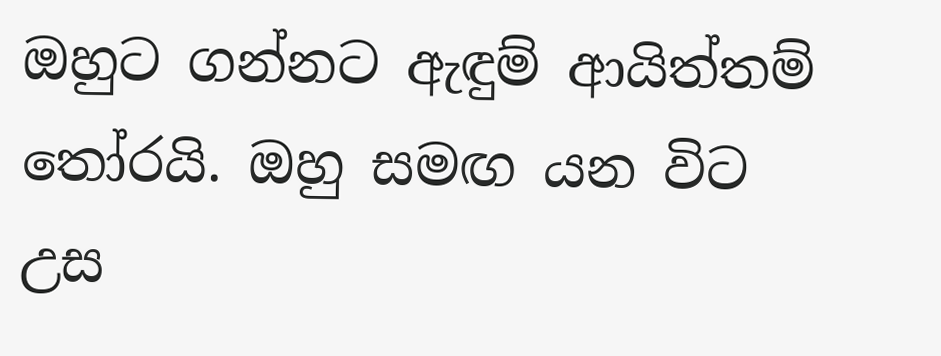ඔහුට ගන්නට ඇඳුම් ආයිත්තම් තෝරයි. ඔහු සමඟ යන විට උස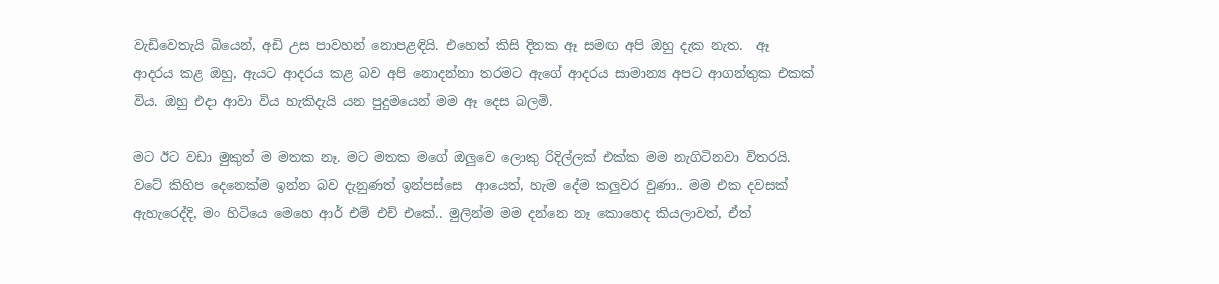වැඩිවෙතැයි බියෙන්, අඩි උස පාවහන් නොපළඳියි. එහෙත් කිසි දිනක ඈ සමඟ අපි ඔහු දැක නැත.  ඈ ආදරය කළ ඔහු, ඇයට ආදරය කළ බව අපි නොදන්නා තරමට ඇගේ ආදරය සාමාන්‍ය අපට ආගන්තුක එකක් විය. ඔහු එදා ආවා විය හැකිදැයි යන පුදුමයෙන් මම ඈ දෙස බලමි.

මට ඊට වඩා මුකුත් ම මතක නෑ. මට මතක මගේ ඔලුවෙ ලොකු රිදිල්ලක් එක්ක මම නැගිටිනවා විතරයි. වටේ කිහිප දෙනෙක්ම ඉන්න බව දැනුණත් ඉන්පස්සෙ  ආයෙත්, හැම දේම කලුවර වුණා.. මම එක දවසක් ඇහැරෙද්දි, මං හිටියෙ මෙහෙ ආර් එම් එච් එකේ.. මුලින්ම මම දන්නෙ නෑ කොහෙද කියලාවත්, ඒත්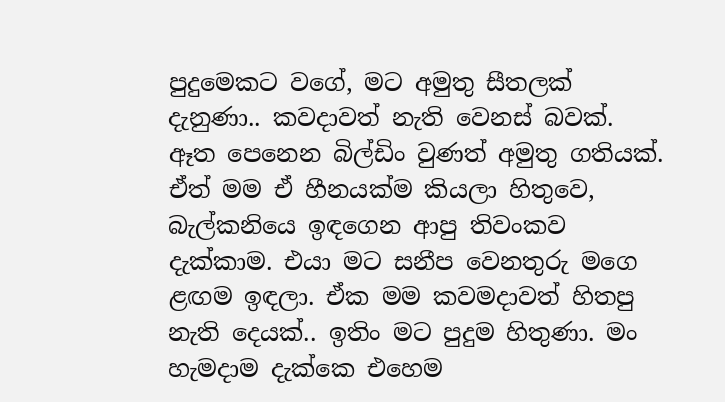පුදුමෙකට වගේ, මට අමුතු සීතලක් දැනුණා.. කවදාවත් නැති වෙනස් බවක්. ඈත පෙනෙන බිල්ඩිං වුණත් අමුතු ගතියක්. ඒත් මම ඒ හීනයක්ම කියලා හිතුවෙ, බැල්කනියෙ ඉඳගෙන ආපු තිවංකව දැක්කාම. එයා මට සනීප වෙනතුරු මගෙ ළඟම ඉඳලා. ඒක මම කවමදාවත් හිතපු නැති දෙයක්.. ඉතිං මට පුදුම හිතුණා. මං හැමදාම දැක්කෙ එහෙම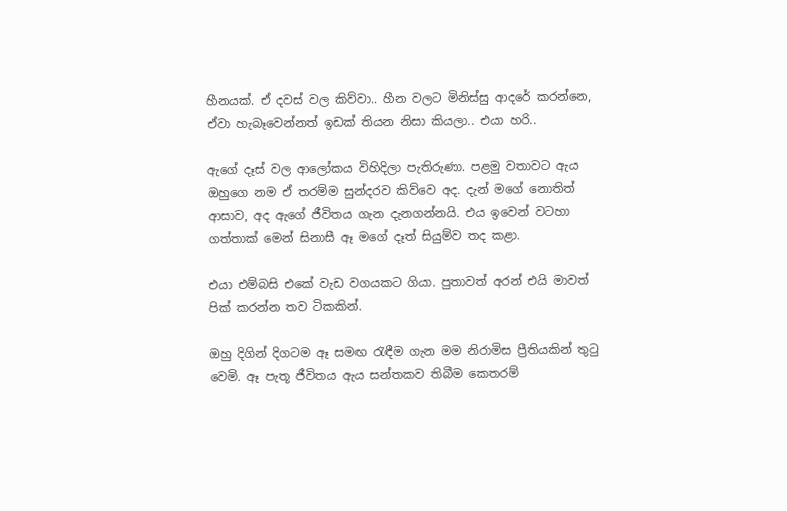හීනයක්. ඒ දවස් වල කිව්වා.. හීන වලට මිනිස්සු ආදරේ කරන්නෙ, ඒවා හැබෑවෙන්නත් ඉඩක් තියන නිසා කියලා.. එයා හරි..

ඇගේ දෑස් වල ආලෝකය විහිදිලා පැතිරුණා. පළමු වතාවට ඇය ඔහුගෙ නම ඒ තරම්ම සුන්දරව කිව්වෙ අද. දැන් මගේ නොතිත් ආසාව, අද ඇගේ ජීවිතය ගැන දැනගන්නයි. එය ඉවෙන් වටහා ගත්තාක් මෙන් සිනාසී ඈ මගේ දෑත් සියුම්ව තද කළා.

එයා එම්බසි එකේ වැඩ වගයකට ගියා. පුතාවත් අරන් එයි මාවත් පික් කරන්න තව ටිකකින්.

ඔහු දිගින් දිගටම ඈ සමඟ රැඳීම ගැන මම නිරාමිස ප්‍රීතියකින් තුටු වෙමි. ඈ පැතූ ජීවිතය ඇය සන්තකව තිබීම කෙතරම්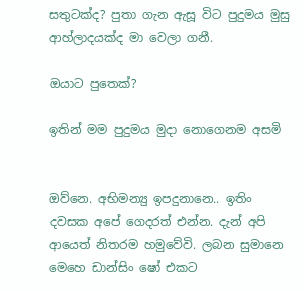සතුටක්ද? පුතා ගැන ඇසූ විට පුදුමය මුසු ආහ්ලාදයක්ද මා වෙලා ගනී.

ඔයාට පුතෙක්?

ඉතින් මම පුදුමය මුදා නොගෙනම අසමි


ඔව්නෙ. අභිමන්‍යු ඉපදුනානෙ.. ඉතිං  දවසක අපේ ගෙදරත් එන්න. දැන් අපි ආයෙත් නිතරම හමුවේවි. ලබන සුමානෙ මෙහෙ ඩාන්සිං ෂෝ එකට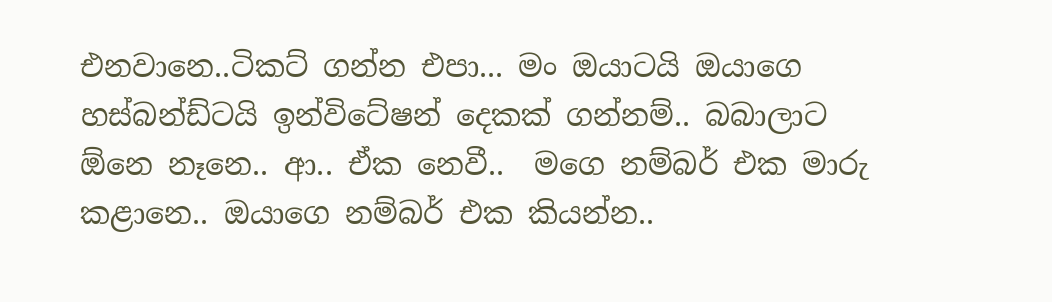එනවානෙ..ටිකට් ගන්න එපා... මං ඔයාටයි ඔයාගෙ හස්බන්ඩ්ටයි ඉන්විටේෂන් දෙකක් ගන්නම්.. බබාලාට ඕනෙ නෑනෙ.. ආ.. ඒක නෙවී..  මගෙ නම්බර් එක මාරු කළානෙ.. ඔයාගෙ නම්බර් එක කියන්න..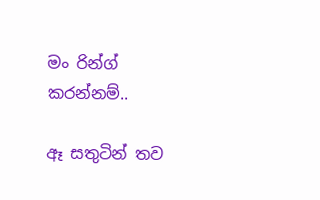මං රින්ග් කරන්නම්..

ඈ සතුටින් තව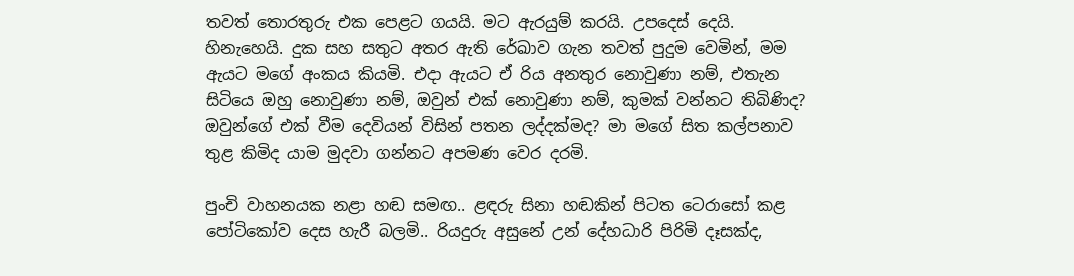තවත් තොරතුරු එක පෙළට ගයයි. මට ඇරයුම් කරයි. උපදෙස් දෙයි. හිනැහෙයි. දුක සහ සතුට අතර ඇති රේඛාව ගැන තවත් පුදුම වෙමින්, මම ඇයට මගේ අංකය කියමි. එදා ඇයට ඒ රිය අනතුර නොවුණා නම්, එතැන සිටියෙ ඔහු නොවුණා නම්, ඔවුන් එක් නොවුණා නම්, කුමක් වන්නට තිබිණිද? ඔවුන්ගේ එක් වීම දෙවියන් විසින් පතන ලද්දක්මද? මා මගේ සිත කල්පනාව තුළ කිමිද යාම මුදවා ගන්නට අපමණ වෙර දරමි.

පුංචි වාහනයක නළා හඬ සමඟ.. ළඳරු සිනා හඬකින් පිටත ටෙරාසෝ කළ පෝටිකෝව දෙස හැරී බලමි.. රියදුරු අසුනේ උන් දේහධාරි පිරිමි දෑසක්ද,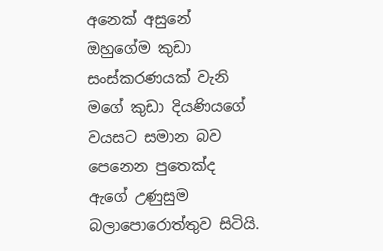අනෙක් අසුනේ ඔහුගේම කුඩා සංස්කරණයක් වැනි මගේ කුඩා දියණියගේ වයසට සමාන බව පෙනෙන පුතෙක්ද ඇගේ උණුසුම බලාපොරොත්තුව සිටියි.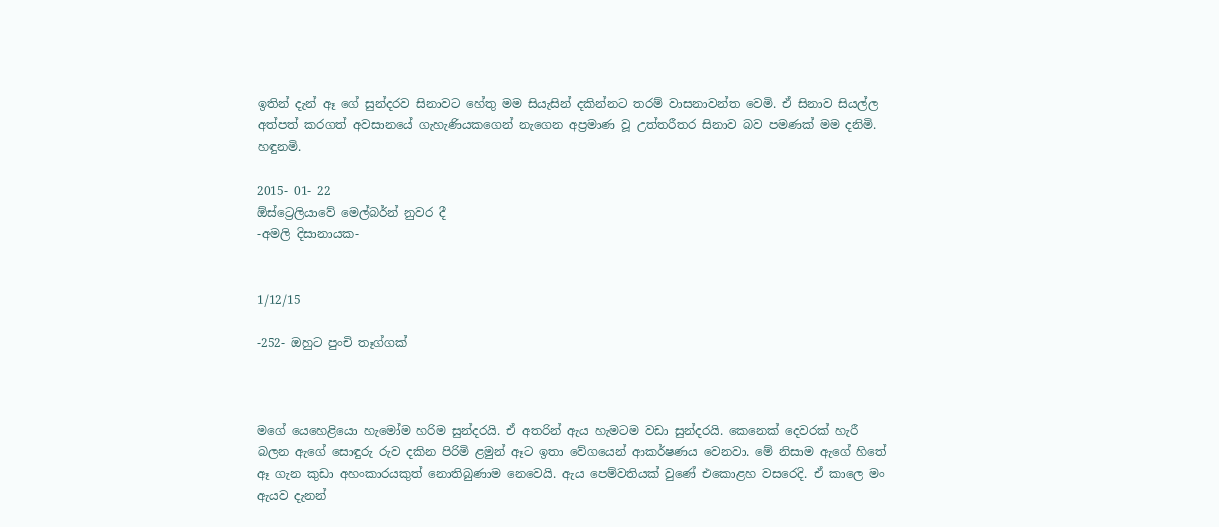ඉතින් දැන් ඈ ගේ සුන්දරව සිනාවට හේතු මම සියැසින් දකින්නට තරම් වාසනාවන්ත වෙමි. ඒ සිනාව සියල්ල අත්පත් කරගත් අවසානයේ ගැහැණියකගෙන් නැගෙන අප්‍රමාණ වූ උත්තරීතර සිනාව බව පමණක් මම දනිමි. හඳුනමි.

2015- 01- 22
ඕස්ට්‍රෙලියාවේ මෙල්බර්න් නුවර දී
-අමලි දිසානායක-


1/12/15

-252- ඔහුට පුංචි තෑග්ගක්



මගේ යෙහෙළියො හැමෝම හරිම සුන්දරයි. ඒ අතරින් ඇය හැමටම වඩා සුන්දරයි. කෙනෙක් දෙවරක් හැරී බලන ඇගේ සොඳුරු රුව දකින පිරිමි ළමුන් ඈට ඉතා වේගයෙන් ආකර්ෂණය වෙනවා. මේ නිසාම ඇගේ හිතේ ඈ ගැන කුඩා අහංකාරයකුත් නොතිබුණාම නෙවෙයි. ඇය පෙම්වතියක් වුණේ එකොළහ වසරෙදි. ඒ කාලෙ මං ඇයව දැනන්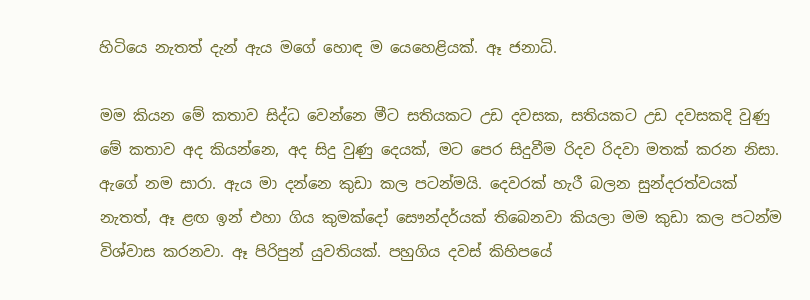හිටියෙ නැතත් දැන් ඇය මගේ හොඳ ම යෙහෙළියක්. ඈ ජනාධි.

මම කියන මේ කතාව සිද්ධ වෙන්නෙ මීට සතියකට උඩ දවසක, සතියකට උඩ දවසකදි වුණු මේ කතාව අද කියන්නෙ, අද සිදු වුණු දෙයක්, මට පෙර සිදුවීම රිදව රිදවා මතක් කරන නිසා. ඇගේ නම සාරා. ඇය මා දන්නෙ කුඩා කල පටන්මයි. දෙවරක් හැරී බලන සුන්දරත්වයක් නැතත්, ඈ ළඟ ඉන් එහා ගිය කුමක්දෝ සෞන්දර්යක් තිබෙනවා කියලා මම කුඩා කල පටන්ම  විශ්වාස කරනවා. ඈ පිරිපුන් යුවතියක්. පහුගිය දවස් කිහිපයේ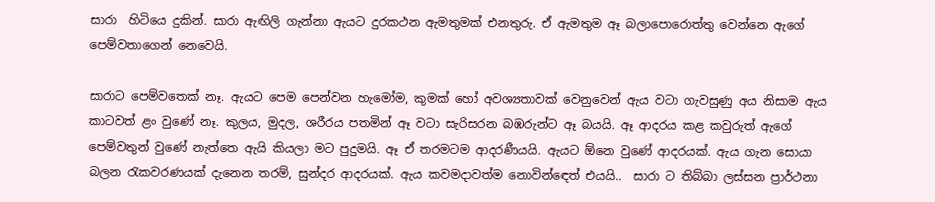සාරා  හිටියෙ දුකින්. සාරා ඇඟිලි ගැන්නා ඇයට දුරකථන ඇමතුමක් එනතුරු. ඒ ඇමතුම ඈ බලාපොරොත්තු වෙන්නෙ ඇගේ පෙම්වතාගෙන් නෙවෙයි.

සාරාට පෙම්වතෙක් නෑ. ඇයට පෙම පෙන්වන හැමෝම, කුමක් හෝ අවශ්‍යතාවක් වෙනුවෙන් ඇය වටා ගැවසුණු අය නිසාම ඇය කාටවත් ළං වුණේ නෑ. කුලය, මුදල, ශරීරය පතමින් ඈ වටා සැරිසරන බඹරුන්ට ඈ බයයි. ඈ ආදරය කළ කවුරුත් ඇගේ පෙම්වතුන් වුණේ නැත්තෙ ඇයි කියලා මට පුදුමයි. ඈ ඒ තරමටම ආදරණීයයි. ඇයට ඕනෙ වුණේ ආදරයක්. ඇය ගැන සොයා බලන රැකවරණයක් දැනෙන තරම්, සුන්දර ආදරයක්. ඇය කවමදාවත්ම නොවින්ඳෙත් එයයි..  සාරා ට තිබ්බා ලස්සන ප්‍රාර්ථනා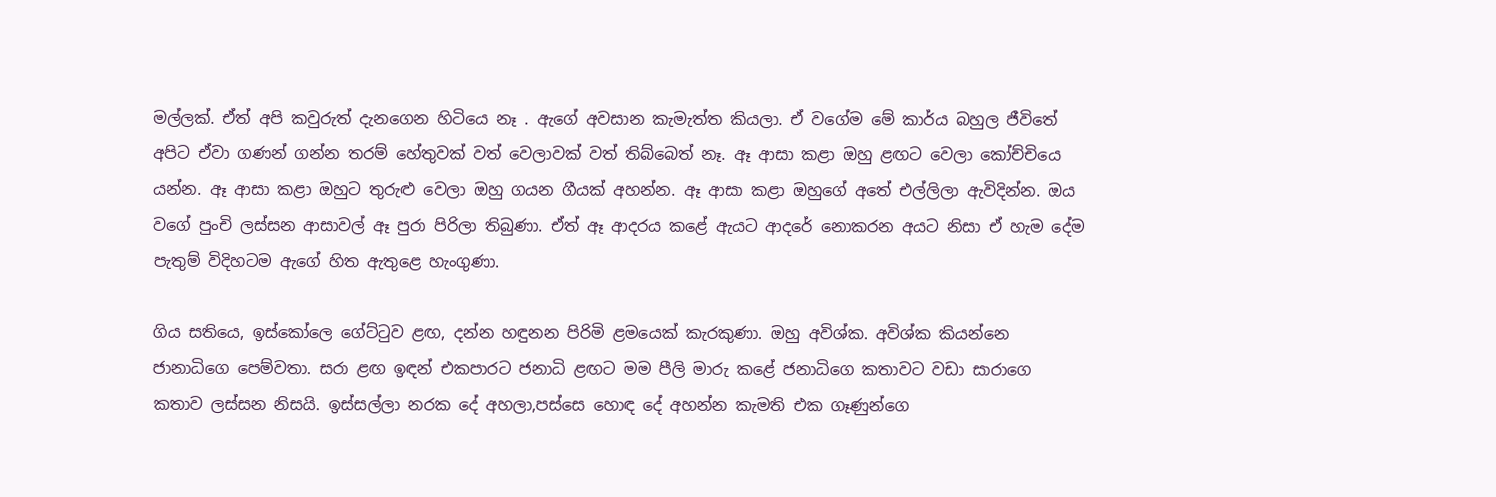මල්ලක්. ඒත් අපි කවුරුත් දැනගෙන හිටියෙ නෑ . ඇගේ අවසාන කැමැත්ත කියලා. ඒ වගේම මේ කාර්ය බහුල ජීවිතේ අපිට ඒවා ගණන් ගන්න තරම් හේතුවක් වත් වෙලාවක් වත් තිබ්බෙත් නෑ. ඈ ආසා කළා ඔහු ළඟට වෙලා කෝච්චියෙ යන්න. ඈ ආසා කළා ඔහුට තුරුළු වෙලා ඔහු ගයන ගීයක් අහන්න. ඈ ආසා කළා ඔහුගේ අතේ එල්ලිලා ඇවිදින්න. ඔය වගේ පුංචි ලස්සන ආසාවල් ඈ පුරා පිරිලා තිබුණා. ඒත් ඈ ආදරය කළේ ඇයට ආදරේ නොකරන අයට නිසා ඒ හැම දේම පැතුම් විදිහටම ඇගේ හිත ඇතුළෙ හැංගුණා.

ගිය සතියෙ, ඉස්කෝලෙ ගේට්ටුව ළඟ, දන්න හඳුනන පිරිමි ළමයෙක් කැරකුණා. ඔහු අවිශ්ක. අවිශ්ක කියන්නෙ ජානාධිගෙ පෙම්වතා. සරා ළඟ ඉඳන් එකපාරට ජනාධි ළඟට මම පීලි මාරු කළේ ජනාධිගෙ කතාවට වඩා සාරාගෙ කතාව ලස්සන නිසයි. ඉස්සල්ලා නරක දේ අහලා,පස්සෙ හොඳ දේ අහන්න කැමති එක ගෑණුන්ගෙ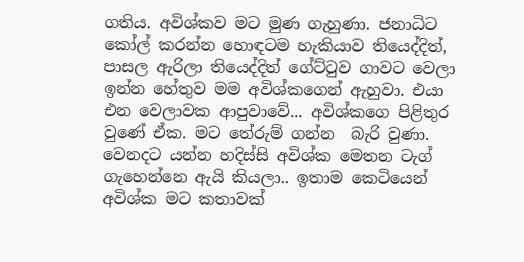ගතිය. අවිශ්කව මට මුණ ගැහුණා. ජනාධිට කෝල් කරන්න හොඳටම හැකියාව තියෙද්දිත්, පාසල ඇරිලා තියෙද්දිත් ගේට්ටුව ගාවට වෙලා ඉන්න හේතුව මම අවිශ්කගෙන් ඇහුවා. එයා එන වෙලාවක ආපුවාවේ... අවිශ්කගෙ පිළිතුර වුණේ ඒක. මට තේරුම් ගන්න  බැරි වුණා. වෙනදට යන්න හදිස්සි අවිශ්ක මෙතන ටැග් ගැහෙන්නෙ ඇයි කියලා.. ඉතාම කෙටියෙන් අවිශ්ක මට කතාවක්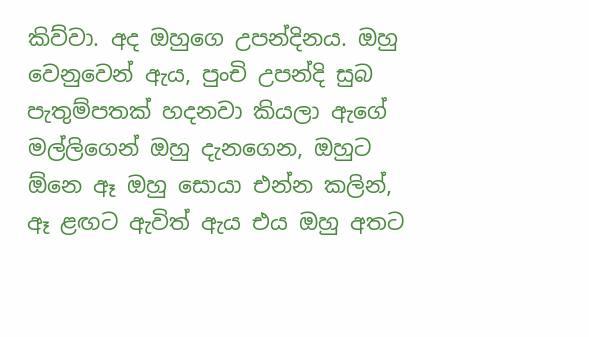කිව්වා. අද ඔහුගෙ උපන්දිනය. ඔහු වෙනුවෙන් ඇය, පුංචි උපන්දි සුබ පැතුම්පතක් හදනවා කියලා ඇගේ මල්ලිගෙන් ඔහු දැනගෙන, ඔහුට ඕනෙ ඈ ඔහු සොයා එන්න කලින්, ඈ ළඟට ඇවිත් ඇය එය ඔහු අතට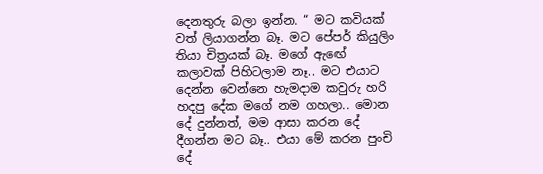දෙනතුරු බලා ඉන්න. “ මට කවියක් වත් ලියාගන්න බෑ. මට පේපර් කියුලිං තියා චිත්‍රයක් බෑ. මගේ ඇඟේ කලාවක් පිහිටලාම නෑ.. මට එයාට දෙන්න වෙන්නෙ හැමදාම කවුරු හරි හදපු දේක මගේ නම ගහලා.. මොන දේ දුන්නත්, මම ආසා කරන දේ දීගන්න මට බෑ.. එයා මේ කරන පුංචි දේ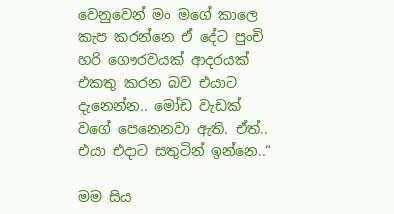වෙනුවෙන් මං මගේ කාලෙ කැප කරන්නෙ ඒ දේට පුංචි හරි ගෞරවයක් ආදරයක් එකතු කරන බව එයාට දැනෙන්න.. මෝඩ වැඩක් වගේ පෙනෙනවා ඇති. ඒත්.. එයා එදාට සතුටින් ඉන්නෙ..“

මම සිය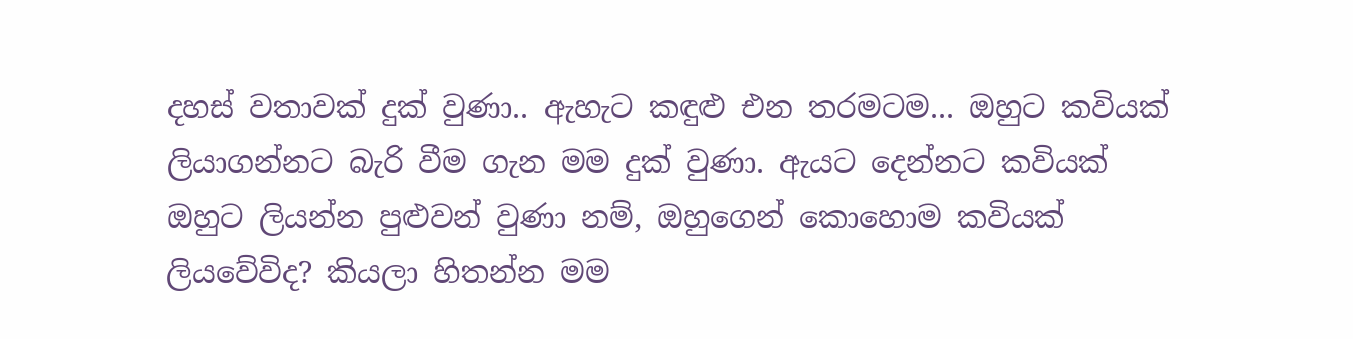දහස් වතාවක් දුක් වුණා.. ඇහැට කඳුළු එන තරමටම... ඔහුට කවියක් ලියාගන්නට බැරි වීම ගැන මම දුක් වුණා. ඇයට දෙන්නට කවියක් ඔහුට ලියන්න පුළුවන් වුණා නම්, ඔහුගෙන් කොහොම කවියක් ලියවේවිද? කියලා හිතන්න මම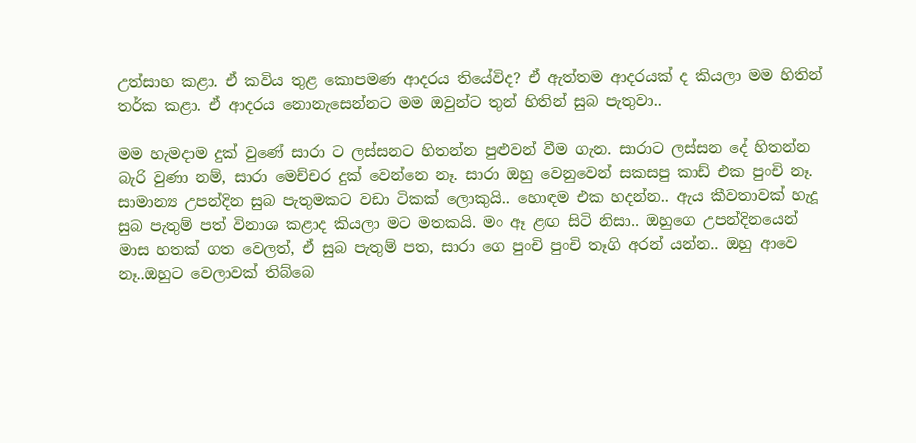උත්සාහ කළා. ඒ කවිය තුළ කොපමණ ආදරය තියේවිද? ඒ ඇත්තම ආදරයක් ද කියලා මම හිතින් තර්ක කළා. ඒ ආදරය නොනැසෙන්නට මම ඔවුන්ට තුන් හිතින් සුබ පැතුවා..

මම හැමදාම දුක් වුණේ සාරා ට ලස්සනට හිතන්න පුළුවන් වීම ගැන. සාරාට ලස්සන දේ හිතන්න බැරි වුණා නම්, සාරා මෙච්චර දුක් වෙන්නෙ නෑ. සාරා ඔහු වෙනුවෙන් සකසපු කාඩ් එක පුංචි නෑ. සාමාන්‍ය උපන්දින සුබ පැතුමකට වඩා ටිකක් ලොකුයි.. හොඳම එක හදන්න.. ඇය කීවතාවක් හැදූ සුබ පැතුම් පත් විනාශ කළාද කියලා මට මතකයි. මං ඈ ළඟ සිටි නිසා.. ඔහුගෙ උපන්දිනයෙන් මාස හතක් ගත වෙලත්, ඒ සුබ පැතුම් පත, සාරා ගෙ පුංචි පුංචි තෑගි අරන් යන්න.. ඔහු ආවෙ නෑ..ඔහුට වෙලාවක් තිබ්බෙ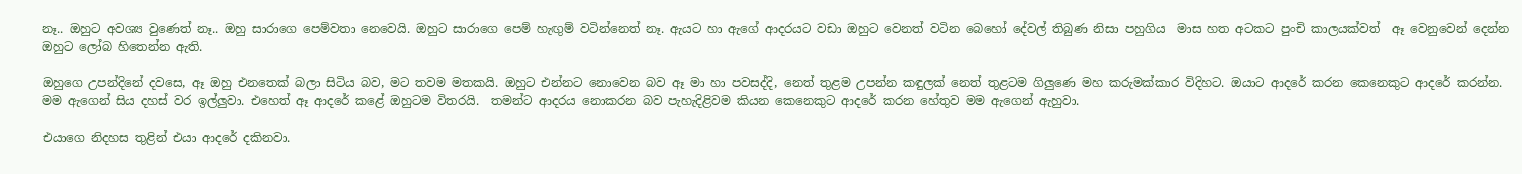නෑ.. ඔහුට අවශ්‍ය වුණෙත් නෑ.. ඔහු සාරාගෙ පෙම්වතා නෙවෙයි. ඔහුට සාරාගෙ පෙම් හැඟුම් වටින්නෙත් නෑ. ඇයට හා ඇගේ ආදරයට වඩා ඔහුට වෙනත් වටින බෙහෝ දේවල් තිබුණ නිසා පහුගිය  මාස හත අටකට පුංචි කාලයක්වත්  ඈ වෙනුවෙන් දෙන්න ඔහුට ලෝබ හිතෙන්න ඇති.

ඔහුගෙ උපන්දිනේ දවසෙ, ඈ ඔහු එනතෙක් බලා සිටිය බව, මට තවම මතකයි. ඔහුට එන්නට නොවෙන බව ඈ මා හා පවසද්දි, නෙත් තුළම උපන්න කඳුලක් නෙත් තුළටම ගිලුණෙ මහ කරුමක්කාර විදිහට. ඔයාට ආදරේ කරන කෙනෙකුට ආදරේ කරන්න. මම ඇගෙන් සිය දහස් වර ඉල්ලුවා. එහෙත් ඈ ආදරේ කළේ ඔහුටම විතරයි.  තමන්ට ආදරය නොකරන බව පැහැදිළිවම කියන කෙනෙකුට ආදරේ කරන හේතුව මම ඇගෙන් ඇහුවා.

එයාගෙ නිදහස තුළින් එයා ආදරේ දකිනවා.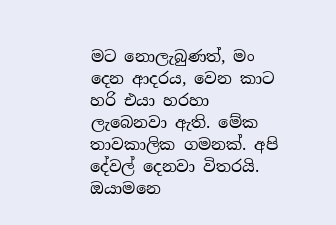මට නොලැබුණත්, මං දෙන ආදරය, වෙන කාට හරි එයා හරහා ලැබෙනවා ඇති. මේක තාවකාලික ගමනක්. අපි දේවල් දෙනවා විතරයි. ඔයාමනෙ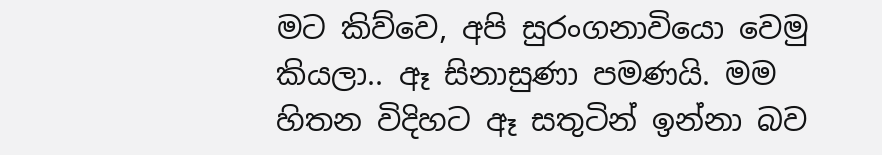මට කිව්වෙ, අපි සුරංගනාවියො වෙමු කියලා.. ඈ සිනාසුණා පමණයි. මම හිතන විදිහට ඈ සතුටින් ඉන්නා බව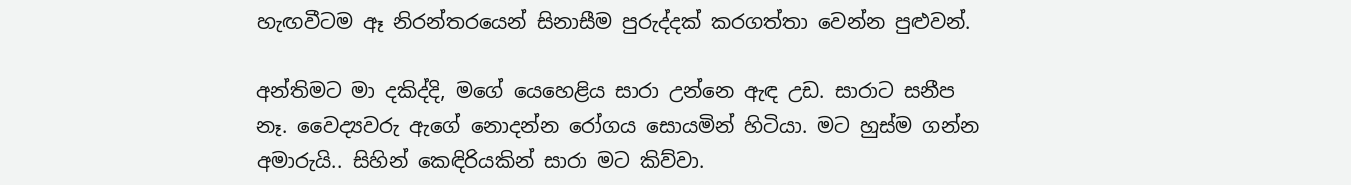හැඟවීටම ඈ නිරන්තරයෙන් සිනාසීම පුරුද්දක් කරගත්තා වෙන්න පුළුවන්.

අන්තිමට මා දකිද්දි, මගේ යෙහෙළිය සාරා උන්නෙ ඇඳ උඩ. සාරාට සනීප නෑ. වෛද්‍යවරු ඇගේ නොදන්න රෝගය සොයමින් හිටියා. මට හුස්ම ගන්න අමාරුයි.. සිහින් කෙඳිරියකින් සාරා මට කිව්වා.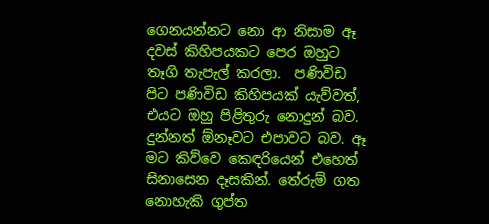ගෙනයන්නට නො ආ නිසාම ඈ දවස් කිහිපයකට පෙර ඔහුට තෑගි තැපැල් කරලා.  පණිවිඩ පිට පණිවිඩ කිහිපයක් යැව්වත්, එයට ඔහු පිළිතුරු නොදුන් බව. දුන්නත් ඕනෑවට එපාවට බව. ඈ මට කිව්වෙ කෙඳරියෙන් එහෙත් සිනාසෙන දෑසකින්. තේරුම් ගත නොහැකි ගුප්ත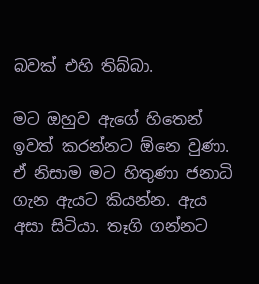බවක් එහි තිබ්බා.

මට ඔහුව ඇගේ හිතෙන් ඉවත් කරන්නට ඕනෙ වුණා. ඒ නිසාම මට හිතුණා ජනාධි ගැන ඇයට කියන්න. ඇය අසා සිටියා. තෑගි ගන්නට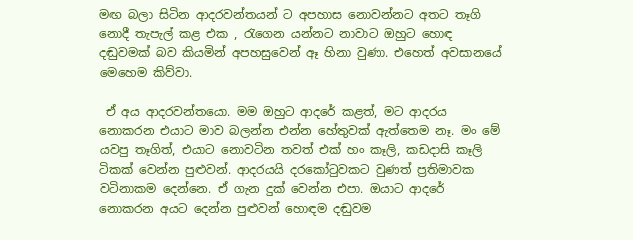මඟ බලා සිටින ආදරවන්තයන් ට අපහාස නොවන්නට අතට තෑගි නොදී තැපැල් කළ එක , රැගෙන යන්නට නාවාට ඔහුට හොඳ දඬුවමක් බව කියමින් අපහසුවෙන් ඈ හිනා වුණා. එහෙත් අවසානයේ මෙහෙම කිව්වා.

 ඒ අය ආදරවන්තයො. මම ඔහුට ආදරේ කළත්, මට ආදරය නොකරන එයාට මාව බලන්න එන්න හේතුවක් ඇත්තෙම නෑ. මං මේ යවපු තෑගිත්, එයාට නොවටින තවත් එක් හං කෑලි, කඩදාසි කෑලි ටිකක් වෙන්න පුළුවන්. ආදරයයි දරකෝටුවකට වුණත් ප්‍රතිමාවක වටිනාකම දෙන්නෙ. ඒ ගැන දුක් වෙන්න එපා. ඔයාට ආදරේ නොකරන අයට දෙන්න පුළුවන් හොඳම දඬුවම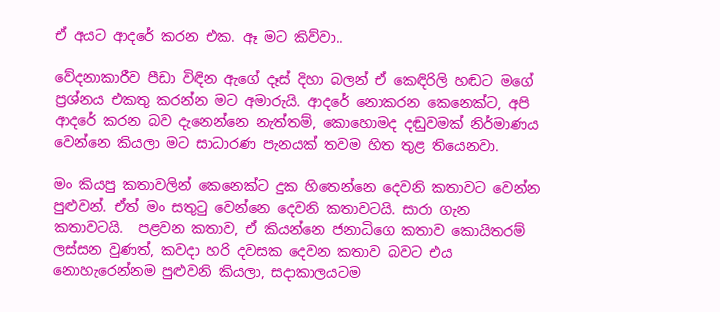ඒ අයට ආදරේ කරන එක. ඈ මට කිව්වා..

වේදනාකාරීව පීඩා විඳින ඇගේ දෑස් දිහා බලන් ඒ කෙඳිරිලි හඬට මගේ ප්‍රශ්නය එකතු කරන්න මට අමාරුයි. ආදරේ නොකරන කෙනෙක්ට, අපි ආදරේ කරන බව දැනෙන්නෙ නැත්තම්, කොහොමද දඬුවමක් නිර්මාණය වෙන්නෙ කියලා මට සාධාරණ පැනයක් තවම හිත තුළ තියෙනවා.

මං කියපු කතාවලින් කෙනෙක්ට දුක හිතෙන්නෙ දෙවනි කතාවට වෙන්න පුළුවන්. ඒත් මං සතුටු වෙන්නෙ දෙවනි කතාවටයි. සාරා ගැන කතාවටයි.  පළවන කතාව, ඒ කියන්නෙ ජනාධිගෙ කතාව කොයිතරම් ලස්සන වුණත්, කවදා හරි දවසක දෙවන කතාව බවට එය නොහැරෙන්නම පුළුවනි කියලා, සදාකාලයටම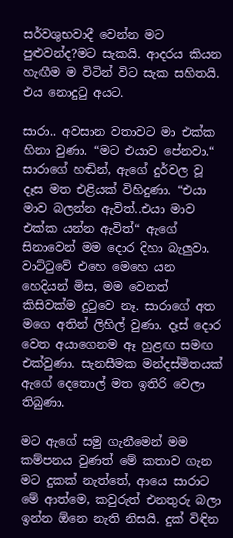සර්වශුභවාදී වෙන්න මට පුළුවන්ද?මට සැකයි. ආදරය කියන හැඟීම ම විටින් විට සැක සහිතයි. එය නොදුටු අයට.

සාරා.. අවසාන වතාවට මා එක්ක හිනා වුණා. “මට එයාව පේනවා.“ සාරාගේ හඬින්, ඇගේ දුර්වල වූ දෑස මත එළියක් විහිදුණා. “එයා මාව බලන්න ඇවිත්..එයා මාව එක්ක යන්න ඇවිත්“ ඇගේ සිනාවෙන් මම දොර දිහා බැලුවා. වාට්ටුවේ එහෙ මෙහෙ යන හෙදියන් මිස, මම වෙනත් කිසිවක්ම දුටුවෙ නෑ. සාරාගේ අත මගෙ අතින් ලිහිල් වුණා. දෑස් දොර වෙත අයාගෙනම ඈ හුළඟ සමඟ එක්වුණා. සැනසීමක මන්දස්මිතයක් ඇගේ දෙතොල් මත ඉතිරි වෙලා තිබුණා.

මට ඇගේ සමු ගැනීමෙන් මම කම්පනය වුණත් මේ කතාව ගැන මට දුකක් නැත්තේ, ආයෙ සාරාට මේ ආත්මෙ, කවුරුත් එනතුරු බලා ඉන්න ඕනෙ නැති නිසයි. දුක් විඳින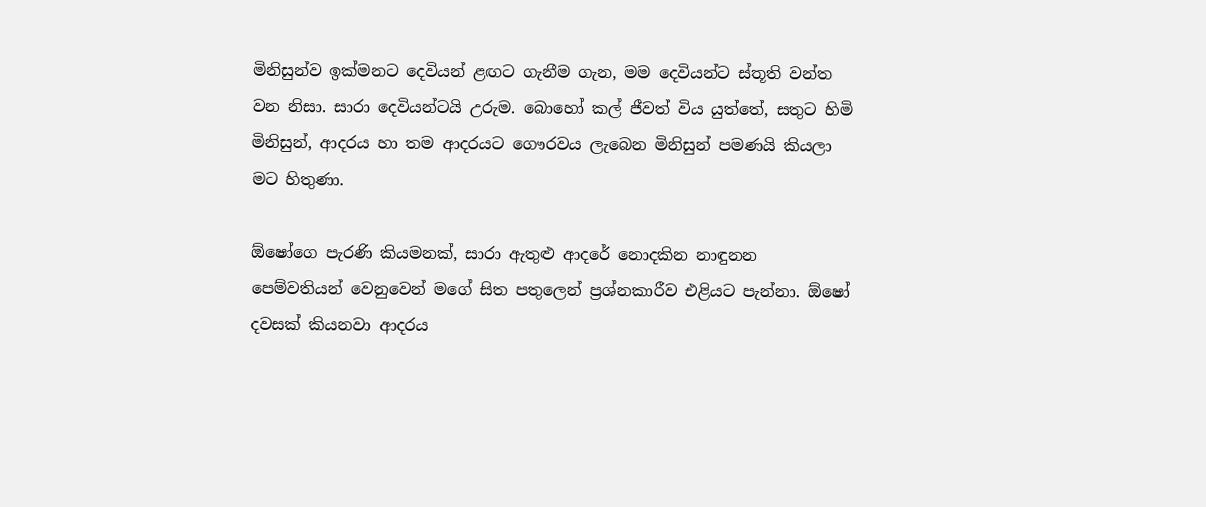මිනිසුන්ව ඉක්මනට දෙවියන් ළඟට ගැනීම ගැන, මම දෙවියන්ට ස්තූති වන්ත වන නිසා. සාරා දෙවියන්ටයි උරුම. බොහෝ කල් ජීවත් විය යුත්තේ, සතුට හිමි මිනිසුන්, ආදරය හා තම ආදරයට ගෞරවය ලැබෙන මිනිසුන් පමණයි කියලා මට හිතුණා.

ඕෂෝගෙ පැරණි කියමනක්, සාරා ඇතුළු ආදරේ නොදකින නාඳුනන පෙම්වතියන් වෙනුවෙන් මගේ සිත පතුලෙන් ප්‍රශ්නකාරීව එළියට පැන්නා. ඕෂෝ දවසක් කියනවා ආදරය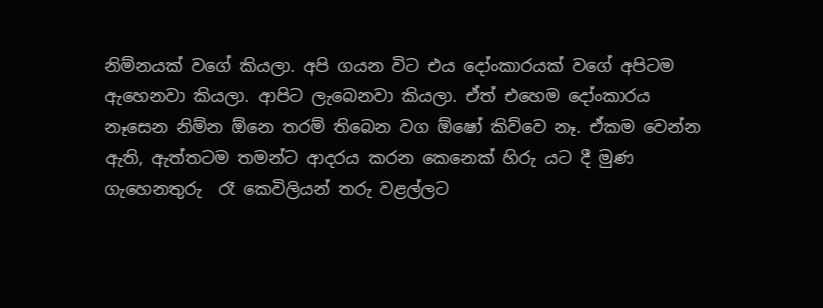නිම්නයක් වගේ කියලා. අපි ගයන විට එය දෝංකාරයක් වගේ අපිටම ඇහෙනවා කියලා. ආපිට ලැබෙනවා කියලා. ඒත් එහෙම දෝංකාරය නෑසෙන නිම්න ඕනෙ තරම් තිබෙන වග ඕෂෝ කිව්වෙ නෑ. ඒකම වෙන්න ඇති, ඇත්තටම තමන්ට ආදරය කරන කෙනෙක් හිරු යට දී මුණ ගැහෙනතුරු  රෑ කෙවිලියන් තරු වළල්ලට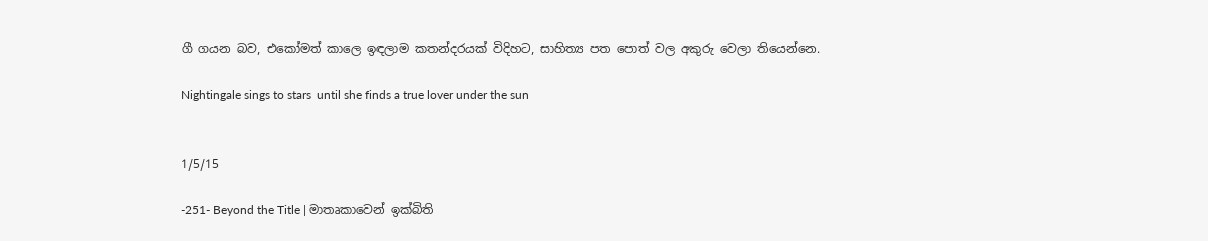ගී ගයන බව, එකෝමත් කාලෙ ඉඳලාම කතන්දරයක් විදිහට, සාහිත්‍ය පත පොත් වල අකුරු වෙලා තියෙන්නෙ.

Nightingale sings to stars  until she finds a true lover under the sun


1/5/15

-251- Beyond the Title | මාතෘකාවෙන් ඉක්බිති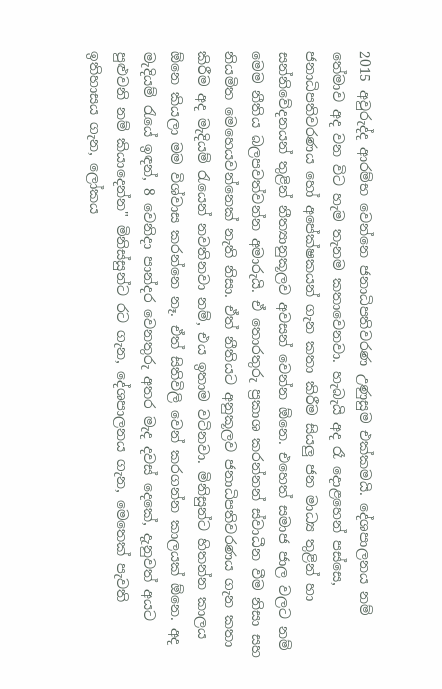2015 අවුරුද්ද ආරම්භ වෙන්නෙ ජනාධිපතිවරණ උණුසුම එක්කමයි. දේශපාලනය නම් තේමාව අද වන විට හැම තැනම කතාවෙනවා. හැබැයි අද රෑ දොළහෙන් පස්සෙ, ජනාධිපතිවරණය හෝ අපේක්ෂකයන් ගැන කතා කිරීම සියලු ජන මාධ්‍ය තුළින් හා සන්නිවේදනයන් තුළින් නීත්‍යානුකූලව අවසන් වෙන්න ඕනෙ. එහෙත් සමාජ ජාල වලට නම් මෙම නීතිය බලපවත්වන්න අමාරුයි. ඒ තොරතුරු ප්‍රකාශ කරන්නන් ස්වාධීන වීම නිසා සහ නියමිත මෙහෙයවන්නෙක් නැති නිසා. ඒත් නීතියට අනුකූලව ජනාධිපතිවරණය ගැන කතා කිරීම අද මැදියම් රැයෙන් නවතිනවා නම්, එය ඉතාම වටිනවා. මිනිසුන්ට හිතන්න කාලය ඕනෙ කියලා මම විශ්වාස කරන්නෙ නෑ. ඒත් සිතිවිලි වෙන් කරගන්න කාලයක් ඕනෙ. අද මැදියම් රැයේ ඉඳන්, 8 වෙනිදා පාන්දර වෙනතුරු අතර මැද දවස් දෙකේ, දැනුවත් අයට පුළුවනි නම් කියාදෙන්න" මිනිස්සුන්ට රට ගැන, දේශපාලනය ගැන, මෙතෙක් පැවති ඉතිහාසය ගැන, ලෝකය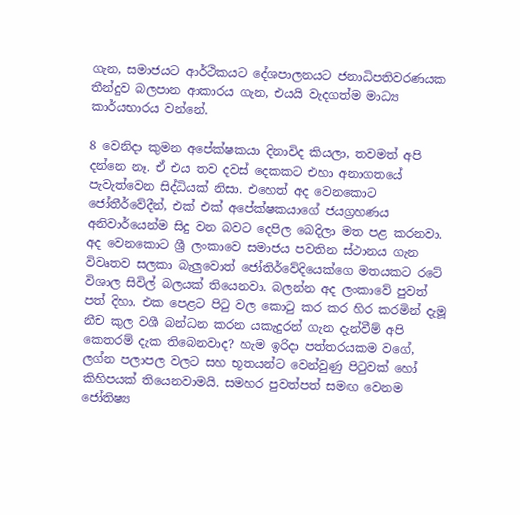ගැන, සමාජයට ආර්ථිකයට දේශපාලනයට ජනාධිපතිවරණයක තීන්දුව බලපාන ආකාරය ගැන, එයයි වැදගත්ම මාධ්‍ය කාර්යභාරය වන්නේ.

8 වෙනිදා කුමන අපේක්ෂකයා දිනාවිද කියලා, තවමත් අපි දන්නෙ නෑ. ඒ එය තව දවස් දෙකකට එහා අනාගතයේ පැවැත්වෙන සිද්ධියක් නිසා. එහෙත් අද වෙනකොට ජෝතීර්වේදීන්, එක් එක් අපේක්ෂකයාගේ ජයග්‍රහණය අනිවාර්යෙන්ම සිදු වන බවට දෙපිල බෙදිලා මත පළ කරනවා. අද වෙනකොට ශ්‍රී ලංකාවෙ සමාජය පවතින ස්ථානය ගැන විවෘතව සලකා බැලුවොත් ජෝතිර්වේදියෙක්ගෙ මතයකට රටේ විශාල සිවිල් බලයක් තියෙනවා. බලන්න අද ලංකාවේ පුවත් පත් දිහා. එක පෙළට පිටු වල කොටු කර කර හිර කරමින් දැමූ නීච කුල වශී බන්ධන කරන යකැදුරන් ගැන දැන්වීම් අපි කෙතරම් දැක තිබෙනවාද? හැම ඉරිදා පත්තරයකම වගේ, ලග්න පලාපල වලට සහ භූතයන්ට වෙන්වුණු පිටුවක් හෝ කිහිපයක් තියෙනවාමයි. සමහර පුවත්පත් සමඟ වෙනම ජෝතිෂ්‍ය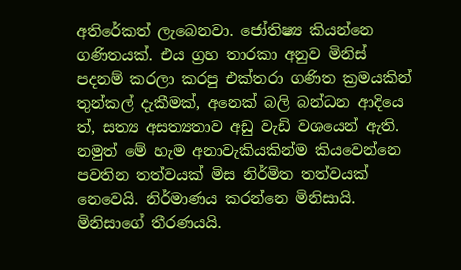අතිරේකත් ලැබෙනවා. ජෝතිෂ්‍ය කියන්නෙ ගණිතයක්. එය ග්‍රහ තාරකා අනුව මිනිස් පදනම් කරලා කරපු එක්තරා ගණිත ක්‍රමයකින් තුන්කල් දැකීමක්, අනෙක් බලි බන්ධන ආදියෙ ත්, සත්‍ය අසත්‍යතාව අඩු වැඩි වශයෙන් ඇති. නමුත් මේ හැම අනාවැකියකින්ම කියවෙන්නෙ පවතින තත්වයක් මිස නිර්මිත තත්වයක් නෙවෙයි. නිර්මාණය කරන්නෙ මිනිසායි. මිනිසාගේ තීරණයයි.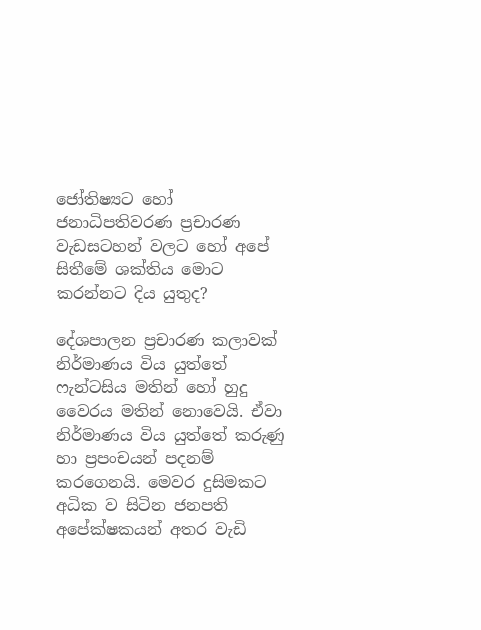ජෝතිෂ්‍යට හෝ ජනාධිපතිවරණ ප්‍රචාරණ වැඩසටහන් වලට හෝ අපේ සිතීමේ ශක්තිය මොට කරන්නට දිය යුතුද?

දේශපාලන ප්‍රචාරණ කලාවක් නිර්මාණය විය යුත්තේ ෆැන්ටසිය මතින් හෝ හුදු වෛරය මතින් නොවෙයි. ඒවා නිර්මාණය විය යුත්තේ කරුණු හා ප්‍රපංචයන් පදනම් කරගෙනයි. මෙවර දුසිමකට අධික ව සිටින ජනපති අපේක්ෂකයන් අතර වැඩි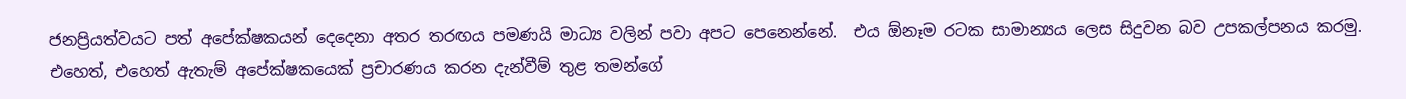ජනප්‍රියත්වයට පත් අපේක්ෂකයන් දෙදෙනා අතර තරඟය පමණයි මාධ්‍ය වලින් පවා අපට පෙනෙන්නේ.  එය ඕනෑම රටක සාමාන්‍යය ලෙස සිදුවන බව උපකල්පනය කරමු. එහෙත්, එහෙත් ඇතැම් අපේක්ෂකයෙක් ප්‍රචාරණය කරන දැන්වීම් තුළ තමන්ගේ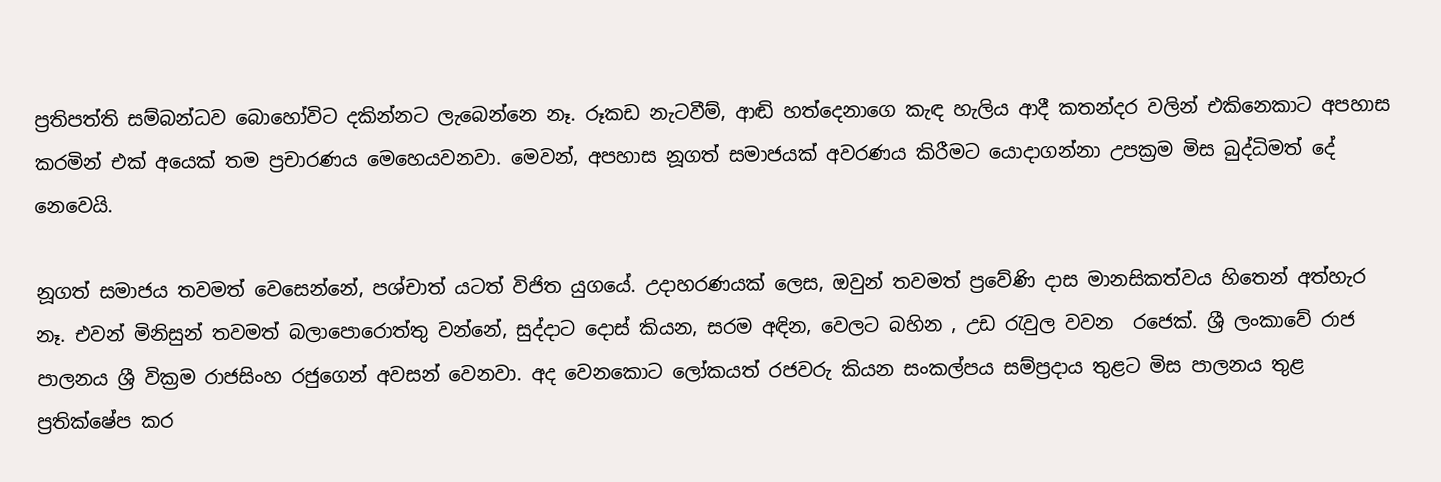ප්‍රතිපත්ති සම්බන්ධව බොහෝවිට දකින්නට ලැබෙන්නෙ නෑ. රූකඩ නැටවීම්, ආඬි හත්දෙනාගෙ කැඳ හැලිය ආදී කතන්දර වලින් එකිනෙකාට අපහාස කරමින් එක් අයෙක් තම ප්‍රචාරණය මෙහෙයවනවා. මෙවන්, අපහාස නූගත් සමාජයක් අවරණය කිරීමට යොදාගන්නා උපක්‍රම මිස බුද්ධිමත් දේ නෙවෙයි.

නූගත් සමාජය තවමත් වෙසෙන්නේ, පශ්චාත් යටත් විජිත යුගයේ. උදාහරණයක් ලෙස, ඔවුන් තවමත් ප්‍රවේණි දාස මානසිකත්වය හිතෙන් අත්හැර නෑ. එවන් මිනිසුන් තවමත් බලාපොරොත්තු වන්නේ, සුද්දාට දොස් කියන, සරම අඳින, වෙලට බහින , උඩ රැවුල වවන  රජෙක්. ශ්‍රී ලංකාවේ රාජ පාලනය ශ්‍රී වික්‍රම රාජසිංහ රජුගෙන් අවසන් වෙනවා. අද වෙනකොට ලෝකයත් රජවරු කියන සංකල්පය සම්ප්‍රදාය තුළට මිස පාලනය තුළ ප්‍රතික්ෂේප කර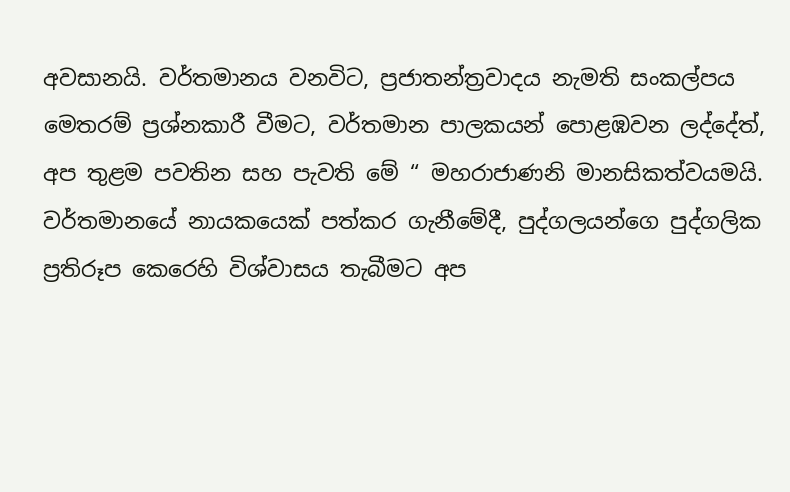අවසානයි. වර්තමානය වනවිට, ප්‍රජාතන්ත්‍රවාදය නැමති සංකල්පය මෙතරම් ප්‍රශ්නකාරී වීමට, වර්තමාන පාලකයන් පොළඹවන ලද්දේත්, අප තුළම පවතින සහ පැවති මේ “ මහරාජාණනි මානසිකත්වයමයි. වර්තමානයේ නායකයෙක් පත්කර ගැනීමේදී, පුද්ගලයන්ගෙ පුද්ගලික ප්‍රතිරූප කෙරෙහි විශ්වාසය තැබීමට අප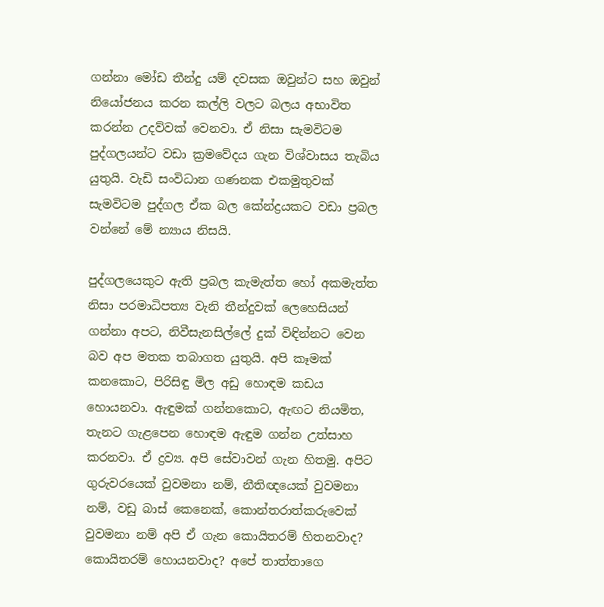ගන්නා මෝඩ තීන්දු යම් දවසක ඔවුන්ට සහ ඔවුන් නියෝජනය කරන කල්ලි වලට බලය අභාවිත කරන්න උදව්වක් වෙනවා. ඒ නිසා සැමවිටම පුද්ගලයන්ට වඩා ක්‍රමවේදය ගැන විශ්වාසය තැබිය යුතුයි. වැඩි සංවිධාන ගණනක එකමුතුවක් සැමවිටම පුද්ගල ඒක බල කේන්ද්‍රයකට වඩා ප්‍රබල වන්නේ මේ න්‍යාය නිසයි.

පුද්ගලයෙකුට ඇති ප්‍රබල කැමැත්ත හෝ අකමැත්ත නිසා පරමාධිපත්‍ය වැනි තීන්දුවක් ලෙහෙසියන් ගන්නා අපට, නිවීසැනසිල්ලේ දුක් විඳින්නට වෙන බව අප මතක තබාගත යුතුයි. අපි කෑමක් කනකොට, පිරිසිඳු මිල අඩු හොඳම කඩය හොයනවා. ඇඳුමක් ගන්නකොට, ඇඟට නියමිත, තැනට ගැළපෙන හොඳම ඇඳුම ගන්න උත්සාහ කරනවා. ඒ ද්‍රව්‍ය. අපි සේවාවන් ගැන හිතමු. අපිට ගුරුවරයෙක් වුවමනා නම්, නීතිඥයෙක් වුවමනා නම්, වඩු බාස් කෙනෙක්, කොන්තරාත්කරුවෙක් වුවමනා නම් අපි ඒ ගැන කොයිතරම් හිතනවාද?  කොයිතරම් හොයනවාද? අපේ තාත්තාගෙ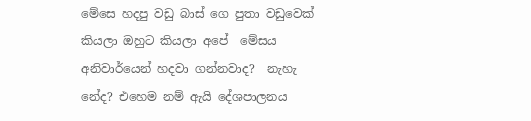මේසෙ හදපු වඩු බාස් ගෙ පුතා වඩුවෙක් කියලා ඔහුට කියලා අපේ  මේසය අනිවාර්යෙන් හදවා ගන්නවාද?  නැහැ නේද? එහෙම නම් ඇයි දේශපාලනය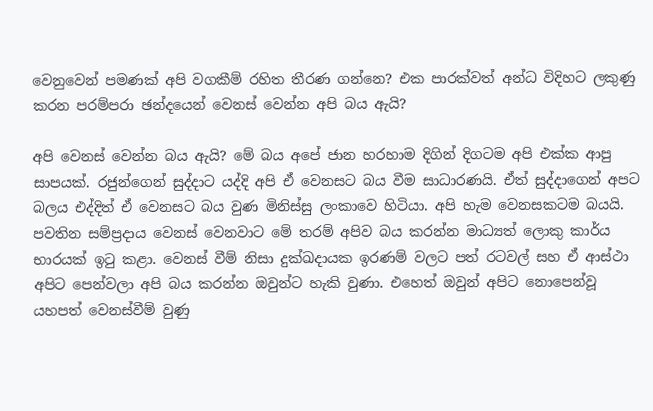වෙනුවෙන් පමණක් අපි වගකීම් රහිත තීරණ ගන්නෙ? එක පාරක්වත් අන්ධ විදිහට ලකුණු කරන පරම්පරා ඡන්දයෙන් වෙනස් වෙන්න අපි බය ඇයි?

අපි වෙනස් වෙන්න බය ඇයි? මේ බය අපේ ජාන හරහාම දිගින් දිගටම අපි එක්ක ආපු සාපයක්. රජුන්ගෙන් සුද්දාට යද්දි අපි ඒ වෙනසට බය වීම සාධාරණයි. ඒත් සුද්දාගෙන් අපට බලය එද්දිත් ඒ වෙනසට බය වුණ මිනිස්සු ලංකාවෙ හිටියා. අපි හැම වෙනසකටම බයයි. පවතින සම්ප්‍රදාය වෙනස් වෙනවාට මේ තරම් අපිව බය කරන්න මාධ්‍යත් ලොකු කාර්ය භාරයක් ඉටු කළා. වෙනස් වීම් නිසා දුක්ඛදායක ඉරණම් වලට පත් රටවල් සහ ඒ ආස්ථා අපිට පෙන්වලා අපි බය කරන්න ඔවුන්ට හැකි වුණා. එහෙත් ඔවුන් අපිට නොපෙන්වූ යහපත් වෙනස්වීම් වුණු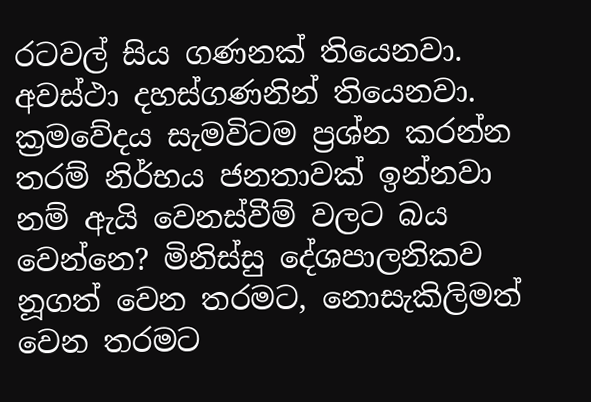රටවල් සිය ගණනක් තියෙනවා. අවස්ථා දහස්ගණනින් තියෙනවා. ක්‍රමවේදය සැමවිටම ප්‍රශ්න කරන්න තරම් නිර්භය ජනතාවක් ඉන්නවා නම් ඇයි වෙනස්වීම් වලට බය වෙන්නෙ? මිනිස්සු දේශපාලනිකව නූගත් වෙන තරමට, නොසැකිලිමත් වෙන තරමට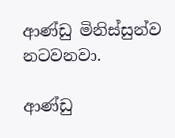ආණ්ඩු මිනිස්සුන්ව නටවනවා.

ආණ්ඩු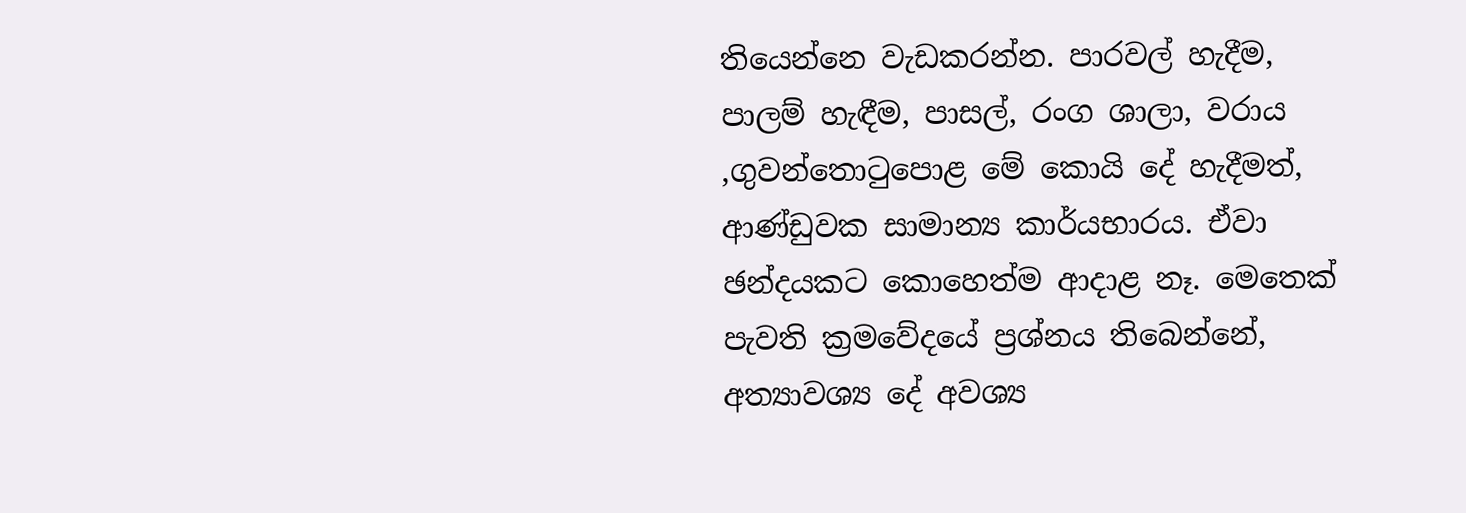තියෙන්නෙ වැඩකරන්න. පාරවල් හැදීම, පාලම් හැඳීම, පාසල්, රංග ශාලා, වරාය ,ගුවන්තොටුපොළ මේ කොයි දේ හැදීමත්, ආණ්ඩුවක සාමාන්‍ය කාර්යභාරය. ඒවා ඡන්දයකට කොහෙත්ම ආදාළ නෑ. මෙතෙක් පැවති ක්‍රමවේදයේ ප්‍රශ්නය තිබෙන්නේ, අත්‍යාවශ්‍ය දේ අවශ්‍ය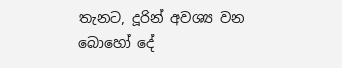තැනට, දූරින් අවශ්‍ය වන බොහෝ දේ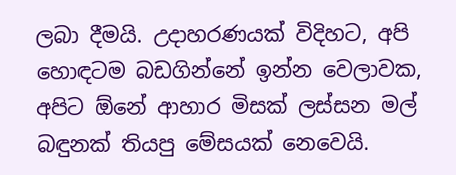ලබා දීමයි. උදාහරණයක් විදිහට, අපි හොඳටම බඩගින්නේ ඉන්න වෙලාවක, අපිට ඕනේ ආහාර මිසක් ලස්සන මල් බඳුනක් තියපු මේසයක් නෙවෙයි.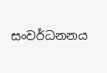සංවර්ධනනය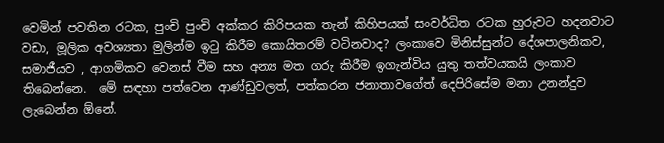වෙමින් පවතින රටක, පුංචි පුංචි අක්කර කිරිපයක තැන් කිහිපයක් සංවර්ධිත රටක හුරුවට හදනවාට වඩා, මූලික අවශ්‍යතා මුලින්ම ඉටු කිරීම කොයිතරම් වටිනවාද? ලංකාවෙ මිනිස්සුන්ට දේශපාලනිකව, සමාජීයව , ආගමිකව වෙනස් වීම සහ අන්‍ය මත ගරු කිරීම ඉගැන්විය යුතු තත්වයකයි ලංකාව තිබෙන්නෙ.  මේ සඳහා පත්වෙන ආණ්ඩුවලත්, පත්කරන ජනාතාවගේත් දෙපිරිසේම මනා උනන්දුව ලැබෙන්න ඕනේ.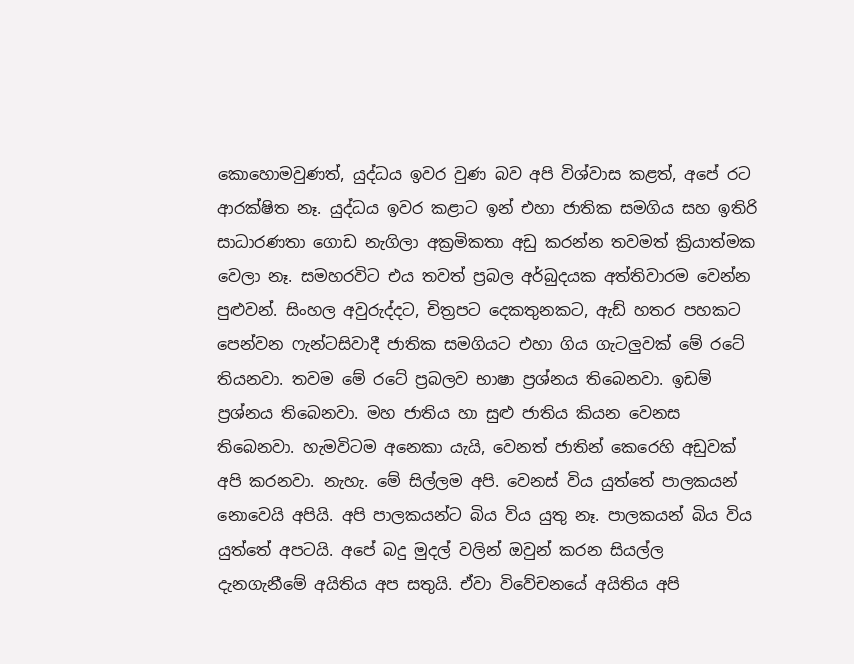කොහොමවුණත්, යුද්ධය ඉවර වුණ බව අපි විශ්වාස කළත්, අපේ රට ආරක්ෂිත නෑ. යුද්ධය ඉවර කළාට ඉන් එහා ජාතික සමගිය සහ ඉතිරි සාධාරණතා ගොඩ නැගිලා අක්‍රමිකතා අඩු කරන්න තවමත් ක්‍රියාත්මක වෙලා නෑ. සමහරවිට එය තවත් ප්‍රබල අර්බුදයක අත්තිවාරම වෙන්න පුළුවන්. සිංහල අවුරුද්දට, චිත්‍රපට දෙකතුනකට, ඇඩ් හතර පහකට පෙන්වන ෆැන්ටසිවාදී ජාතික සමගියට එහා ගිය ගැටලුවක් මේ රටේ තියනවා. තවම මේ රටේ ප්‍රබලව භාෂා ප්‍රශ්නය තිබෙනවා. ඉඩම් ප්‍රශ්නය තිබෙනවා. මහ ජාතිය හා සුළු ජාතිය කියන වෙනස තිබෙනවා. හැමවිටම අනෙකා යැයි, වෙනත් ජාතින් කෙරෙහි අඩුවක් අපි කරනවා. නැහැ. මේ සිල්ලම අපි. වෙනස් විය යුත්තේ පාලකයන් නොවෙයි අපියි. අපි පාලකයන්ට බිය විය යුතු නෑ. පාලකයන් බිය විය යුත්තේ අපටයි. අපේ බදු මුදල් වලින් ඔවුන් කරන සියල්ල දැනගැනීමේ අයිතිය අප සතුයි. ඒවා විවේචනයේ අයිතිය අපි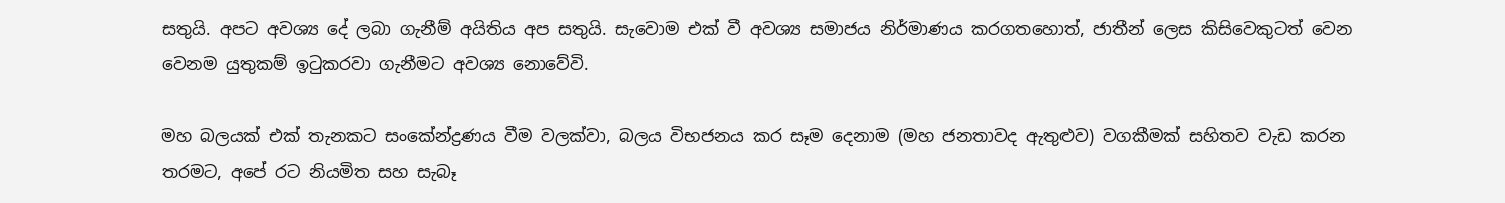සතුයි. අපට අවශ්‍ය දේ ලබා ගැනීම් අයිතිය අප සතුයි. සැවොම එක් වී අවශ්‍ය සමාජය නිර්මාණය කරගතහොත්, ජාතීන් ලෙස කිසිවෙකුටත් වෙන වෙනම යුතුකම් ඉටුකරවා ගැනීමට අවශ්‍ය නොවේවි.

මහ බලයක් එක් තැනකට සංකේන්ද්‍රණය වීම වලක්වා, බලය විභජනය කර සෑම දෙනාම (මහ ජනතාවද ඇතුළුව) වගකීමක් සහිතව වැඩ කරන තරමට, අපේ රට නියමිත සහ සැබෑ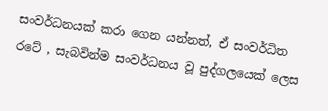සංවර්ධනයක් කරා ගෙන යන්නත්, ඒ සංවර්ධිත රටේ , සැබවින්ම සංවර්ධනය වූ පුද්ගලයෙක් ලෙස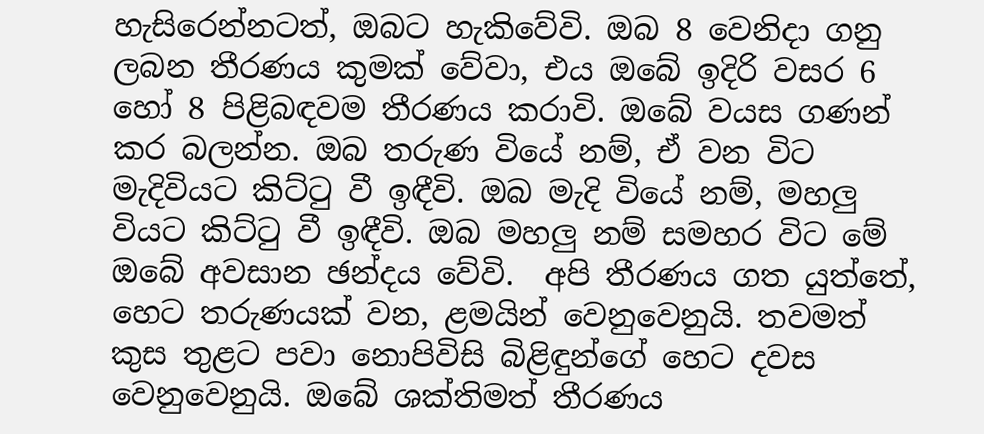හැසිරෙන්නටත්, ඔබට හැකිවේවි. ඔබ 8 වෙනිදා ගනු ලබන තීරණය කුමක් වේවා, එය ඔබේ ඉදිරි වසර 6 හෝ 8 පිළිබඳවම තීරණය කරාවි. ඔබේ වයස ගණන් කර බලන්න. ඔබ තරුණ වියේ නම්, ඒ වන විට මැදිවියට කිට්ටු වී ඉඳීවි. ඔබ මැදි වියේ නම්, මහලු වියට කිට්ටු වී ඉඳීවි. ඔබ මහලු නම් සමහර විට මේ ඔබේ අවසාන ඡන්දය වේවි.  අපි තීරණය ගත යුත්තේ, හෙට තරුණයක් වන, ළමයින් වෙනුවෙනුයි. තවමත් කුස තුළට පවා නොපිවිසි බිළිඳුන්ගේ හෙට දවස වෙනුවෙනුයි. ඔබේ ශක්තිමත් තීරණය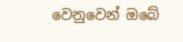වෙනුවෙන් ඔබේ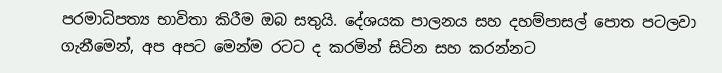පරමාධිපත්‍ය භාවිතා කිරීම ඔබ සතුයි. දේශයක පාලනය සහ දහම්පාසල් පොත පටලවා ගැනීමෙන්, අප අපට මෙන්ම රටට ද කරමින් සිටින සහ කරන්නට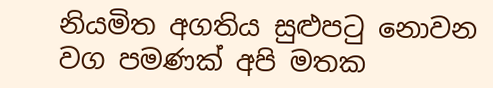නියමිත අගතිය සුළුපටු නොවන වග පමණක් අපි මතක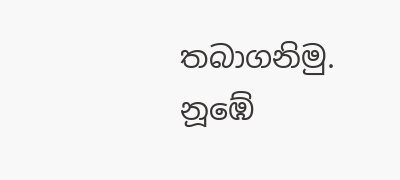තබාගනිමු. නූඹේ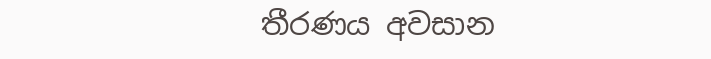තීරණය අවසාන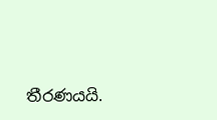තීරණයයි.